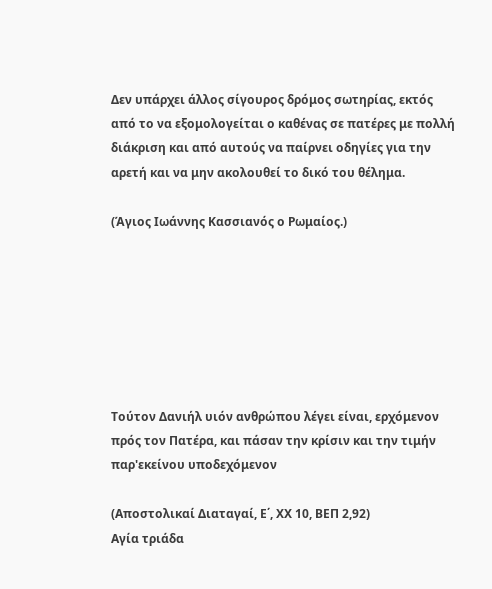Δεν υπάρχει άλλος σίγουρος δρόμος σωτηρίας, εκτός από το να εξομολογείται ο καθένας σε πατέρες με πολλή διάκριση και από αυτούς να παίρνει οδηγίες για την αρετή και να μην ακολουθεί το δικό του θέλημα.

(Άγιος Ιωάννης Κασσιανός ο Ρωμαίος.)







Τούτον Δανιήλ υιόν ανθρώπου λέγει είναι, ερχόμενον πρός τον Πατέρα, και πάσαν την κρίσιν και την τιμήν παρ'εκείνου υποδεχόμενον

(Αποστολικαί Διαταγαί, Ε΄, ΧΧ 10, ΒΕΠ 2,92)
Αγία τριάδα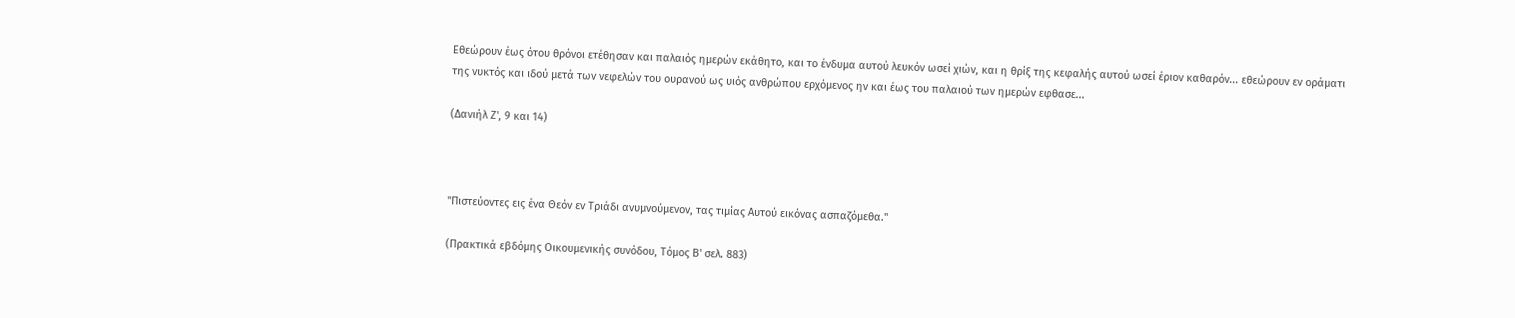Εθεώρουν έως ότου θρόνοι ετέθησαν και παλαιός ημερών εκάθητο, και το ένδυμα αυτού λευκόν ωσεί χιών, και η θρίξ της κεφαλής αυτού ωσεί έριον καθαρόν... εθεώρουν εν οράματι της νυκτός και ιδού μετά των νεφελών του ουρανού ως υιός ανθρώπου ερχόμενος ην και έως του παλαιού των ημερών εφθασε...

(Δανιήλ Ζ', 9 και 14)



"Πιστεύοντες εις ένα Θεόν εν Τριάδι ανυμνούμενον, τας τιμίας Αυτού εικόνας ασπαζόμεθα."

(Πρακτικά εβδόμης Οικουμενικής συνόδου, Τόμος Β' σελ. 883)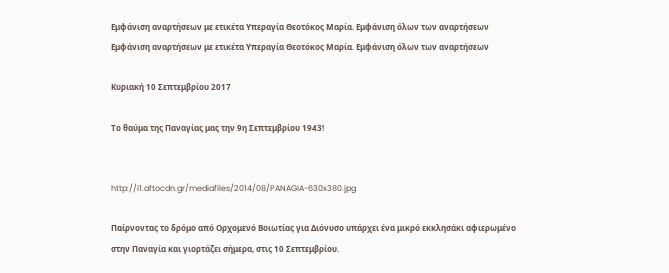Εμφάνιση αναρτήσεων με ετικέτα Υπεραγία Θεοτόκος Μαρία. Εμφάνιση όλων των αναρτήσεων
Εμφάνιση αναρτήσεων με ετικέτα Υπεραγία Θεοτόκος Μαρία. Εμφάνιση όλων των αναρτήσεων

Κυριακή 10 Σεπτεμβρίου 2017

Το θαύμα της Παναγίας μας την 9η Σεπτεμβρίου 1943!


http://i1.aftocdn.gr/mediafiles/2014/08/PANAGIA-630x380.jpg

Παίρνοντας το δρόμο από Ορχομενό Βοιωτίας για Διόνυσο υπάρχει ένα μικρό εκκλησάκι αφιερωμένο στην Παναγία και γιορτάζει σήμερα, στις 10 Σεπτεμβρίου.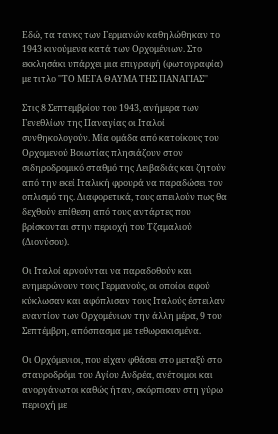Εδώ, τα τανκς των Γερμανών καθηλώθηκαν το 1943 κινούμενα κατά των Ορχομένιων. Στο εκκλησάκι υπάρχει μια επιγραφή (φωτογραφία) με τιτλο ''ΤΟ ΜΕΓΑ ΘΑΥΜΑ ΤΗΣ ΠΑΝΑΓΙΑΣ''

Στις 8 Σεπτεμβρίου του 1943, ανήμερα των Γενεθλίων της Παναγίας οι Ιταλοί συνθηκολογούν. Μία ομάδα από κατοίκους του Ορχομενού Βοιωτίας πλησιάζουν στον σιδηροδρομικό σταθμό της Λειβαδιάς και ζητούν από την εκεί Ιταλική φρουρά να παραδώσει τον οπλισμό της. Διαφορετικά, τους απειλούν πως θα δεχθούν επίθεση από τους αντάρτες που βρίσκονται στην περιοχή του Τζαμαλιού (Διονύσου).

Οι Ιταλοί αρνούνται να παραδοθούν και ενημερώνουν τους Γερμανούς, οι οποίοι αφού κύκλωσαν και αφόπλισαν τους Ιταλούς έστειλαν εναντίον των Ορχομένιων την άλλη μέρα, 9 του Σεπτέμβρη, απόσπασμα με τεθωρακισμένα.

Οι Ορχόμενιοι, που είχαν φθάσει στο μεταξύ στο σταυροδρόμι του Αγίου Ανδρέα, ανέτοιμοι και ανοργάνωτοι καθώς ήταν, σκόρπισαν στη γύρω περιοχή με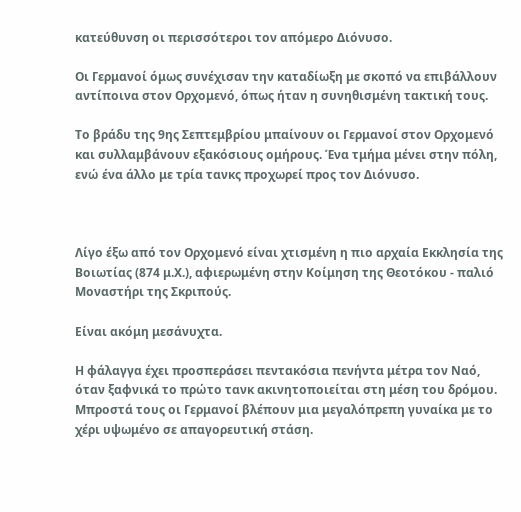κατεύθυνση οι περισσότεροι τον απόμερο Διόνυσο.

Οι Γερμανοί όμως συνέχισαν την καταδίωξη με σκοπό να επιβάλλουν αντίποινα στον Ορχομενό, όπως ήταν η συνηθισμένη τακτική τους.

Το βράδυ της 9ης Σεπτεμβρίου μπαίνουν οι Γερμανοί στον Ορχομενό και συλλαμβάνουν εξακόσιους ομήρους. Ένα τμήμα μένει στην πόλη, ενώ ένα άλλο με τρία τανκς προχωρεί προς τον Διόνυσο.



Λίγο έξω από τον Ορχομενό είναι χτισμένη η πιο αρχαία Εκκλησία της Βοιωτίας (874 μ.Χ.), αφιερωμένη στην Κοίμηση της Θεοτόκου - παλιό Μοναστήρι της Σκριπούς.

Είναι ακόμη μεσάνυχτα.

Η φάλαγγα έχει προσπεράσει πεντακόσια πενήντα μέτρα τον Ναό, όταν ξαφνικά το πρώτο τανκ ακινητοποιείται στη μέση του δρόμου. Μπροστά τους οι Γερμανοί βλέπουν μια μεγαλόπρεπη γυναίκα με το χέρι υψωμένο σε απαγορευτική στάση.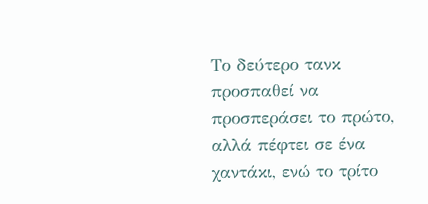Το δεύτερο τανκ προσπαθεί να προσπεράσει το πρώτο, αλλά πέφτει σε ένα χαντάκι, ενώ το τρίτο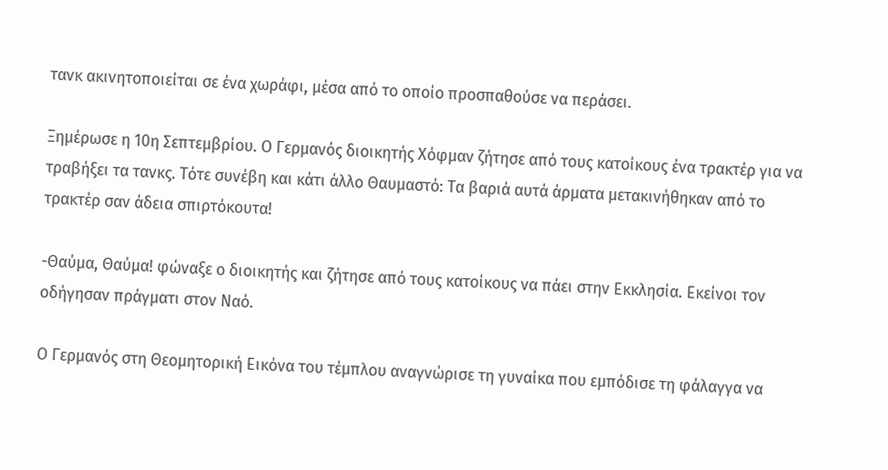τανκ ακινητοποιείται σε ένα χωράφι, μέσα από το οποίο προσπαθούσε να περάσει.

Ξημέρωσε η 10η Σεπτεμβρίου. Ο Γερμανός διοικητής Χόφμαν ζήτησε από τους κατοίκους ένα τρακτέρ για να τραβήξει τα τανκς. Τότε συνέβη και κάτι άλλο Θαυμαστό: Τα βαριά αυτά άρματα μετακινήθηκαν από το τρακτέρ σαν άδεια σπιρτόκουτα!

-Θαύμα, Θαύμα! φώναξε ο διοικητής και ζήτησε από τους κατοίκους να πάει στην Εκκλησία. Εκείνοι τον οδήγησαν πράγματι στον Ναό.

Ο Γερμανός στη Θεομητορική Εικόνα του τέμπλου αναγνώρισε τη γυναίκα που εμπόδισε τη φάλαγγα να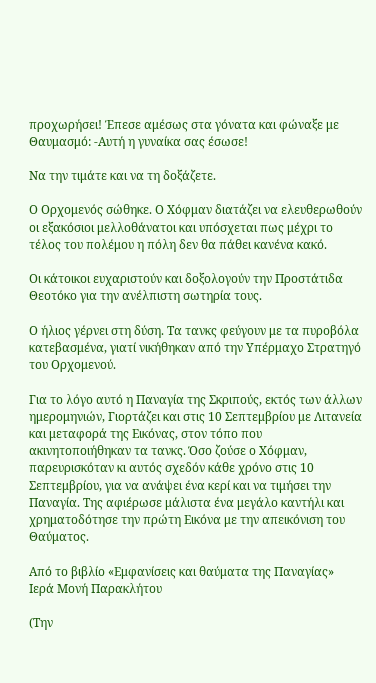προχωρήσει! Έπεσε αμέσως στα γόνατα και φώναξε με Θαυμασμό: -Αυτή η γυναίκα σας έσωσε!

Να την τιμάτε και να τη δοξάζετε.

Ο Ορχομενός σώθηκε. Ο Χόφμαν διατάζει να ελευθερωθούν οι εξακόσιοι μελλοθάνατοι και υπόσχεται πως μέχρι το τέλος του πολέμου η πόλη δεν θα πάθει κανένα κακό.

Οι κάτοικοι ευχαριστούν και δοξολογούν την Προστάτιδα Θεοτόκο για την ανέλπιστη σωτηρία τους.

Ο ήλιος γέρνει στη δύση. Τα τανκς φεύγουν με τα πυροβόλα κατεβασμένα, γιατί νικήθηκαν από την Υπέρμαχο Στρατηγό του Ορχομενού.

Για το λόγο αυτό η Παναγία της Σκριπούς, εκτός των άλλων ημερομηνιών, Γιορτάζει και στις 10 Σεπτεμβρίου με Λιτανεία και μεταφορά της Εικόνας, στον τόπο που ακινητοποιήθηκαν τα τανκς. Όσο ζούσε ο Χόφμαν, παρευρισκόταν κι αυτός σχεδόν κάθε χρόνο στις 10 Σεπτεμβρίου, για να ανάψει ένα κερί και να τιμήσει την Παναγία. Της αφιέρωσε μάλιστα ένα μεγάλο καντήλι και χρηματοδότησε την πρώτη Εικόνα με την απεικόνιση του Θαύματος.

Από το βιβλίο «Εμφανίσεις και θαύματα της Παναγίας»
Ιερά Μονή Παρακλήτου

(Την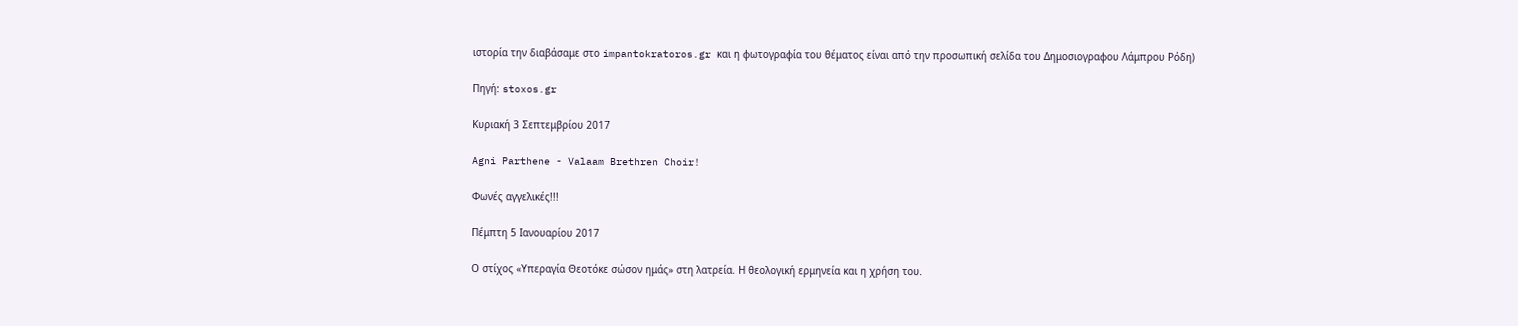ιστορία την διαβάσαμε στο impantokratoros.gr και η φωτογραφία του θέματος είναι από την προσωπική σελίδα του Δημοσιογραφου Λάμπρου Ρόδη)

Πηγή: stoxos.gr

Κυριακή 3 Σεπτεμβρίου 2017

Agni Parthene - Valaam Brethren Choir!

Φωνές αγγελικές!!!

Πέμπτη 5 Ιανουαρίου 2017

Ο στίχος «Υπεραγία Θεοτόκε σώσον ημάς» στη λατρεία. Η θεολογική ερμηνεία και η χρήση του.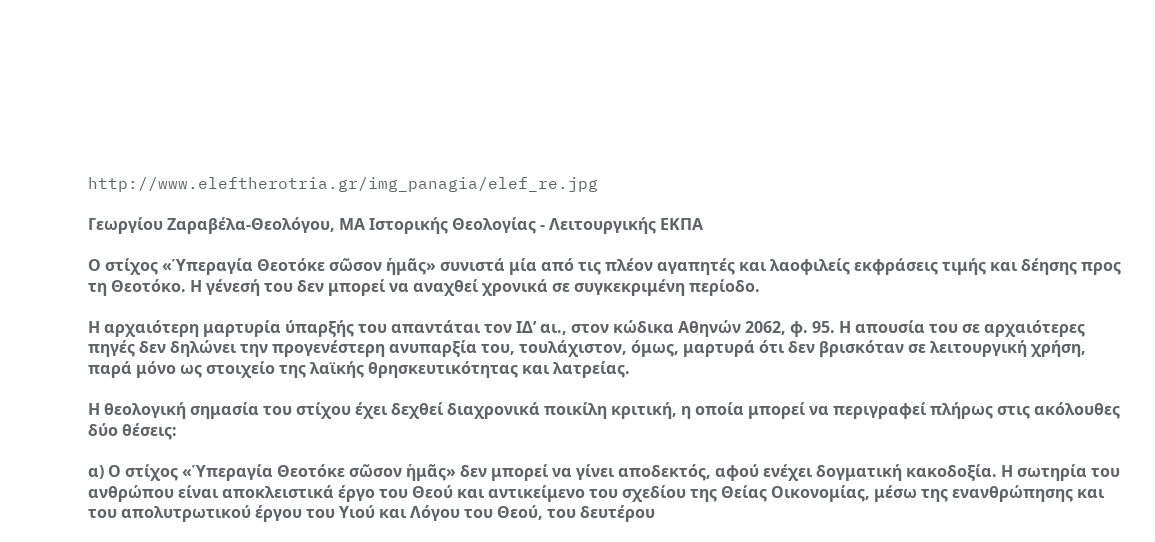http://www.eleftherotria.gr/img_panagia/elef_re.jpg

Γεωργίου Ζαραβέλα-Θεολόγου, ΜΑ Ιστορικής Θεολογίας - Λειτουργικής ΕΚΠΑ

Ο στίχος «Ὑπεραγία Θεοτόκε σῶσον ἡμᾶς» συνιστά μία από τις πλέον αγαπητές και λαοφιλείς εκφράσεις τιμής και δέησης προς τη Θεοτόκο. Η γένεσή του δεν μπορεί να αναχθεί χρονικά σε συγκεκριμένη περίοδο.

Η αρχαιότερη μαρτυρία ύπαρξής του απαντάται τον ΙΔ’ αι., στον κώδικα Αθηνών 2062, φ. 95. Η απουσία του σε αρχαιότερες πηγές δεν δηλώνει την προγενέστερη ανυπαρξία του, τουλάχιστον, όμως, μαρτυρά ότι δεν βρισκόταν σε λειτουργική χρήση, παρά μόνο ως στοιχείο της λαϊκής θρησκευτικότητας και λατρείας.

Η θεολογική σημασία του στίχου έχει δεχθεί διαχρονικά ποικίλη κριτική, η οποία μπορεί να περιγραφεί πλήρως στις ακόλουθες δύο θέσεις:

α) Ο στίχος «Ὑπεραγία Θεοτόκε σῶσον ἡμᾶς» δεν μπορεί να γίνει αποδεκτός, αφού ενέχει δογματική κακοδοξία. Η σωτηρία του ανθρώπου είναι αποκλειστικά έργο του Θεού και αντικείμενο του σχεδίου της Θείας Οικονομίας, μέσω της ενανθρώπησης και του απολυτρωτικού έργου του Υιού και Λόγου του Θεού, του δευτέρου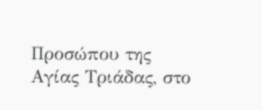Προσώπου της Αγίας Τριάδας, στο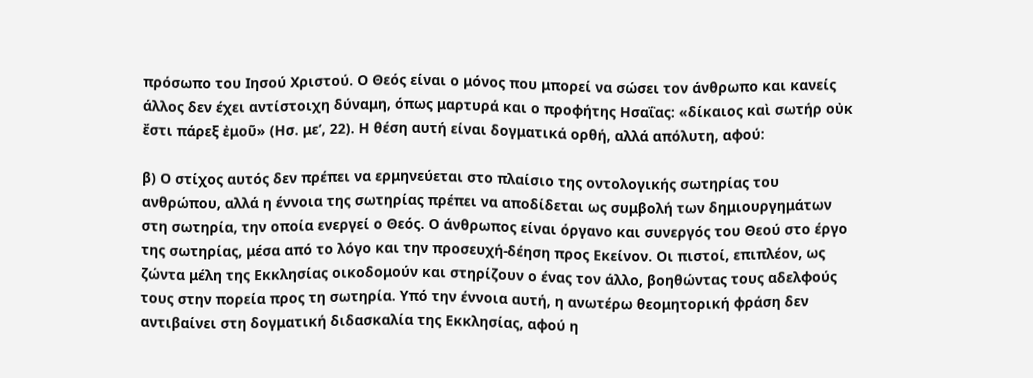πρόσωπο του Ιησού Χριστού. Ο Θεός είναι ο μόνος που μπορεί να σώσει τον άνθρωπο και κανείς άλλος δεν έχει αντίστοιχη δύναμη, όπως μαρτυρά και ο προφήτης Ησαΐας: «δίκαιος καὶ σωτήρ οὐκ ἔστι πάρεξ ἐμοῦ» (Ησ. με’, 22). Η θέση αυτή είναι δογματικά ορθή, αλλά απόλυτη, αφού:

β) Ο στίχος αυτός δεν πρέπει να ερμηνεύεται στο πλαίσιο της οντολογικής σωτηρίας του ανθρώπου, αλλά η έννοια της σωτηρίας πρέπει να αποδίδεται ως συμβολή των δημιουργημάτων στη σωτηρία, την οποία ενεργεί ο Θεός. Ο άνθρωπος είναι όργανο και συνεργός του Θεού στο έργο της σωτηρίας, μέσα από το λόγο και την προσευχή-δέηση προς Εκείνον. Οι πιστοί, επιπλέον, ως ζώντα μέλη της Εκκλησίας οικοδομούν και στηρίζουν ο ένας τον άλλο, βοηθώντας τους αδελφούς τους στην πορεία προς τη σωτηρία. Υπό την έννοια αυτή, η ανωτέρω θεομητορική φράση δεν αντιβαίνει στη δογματική διδασκαλία της Εκκλησίας, αφού η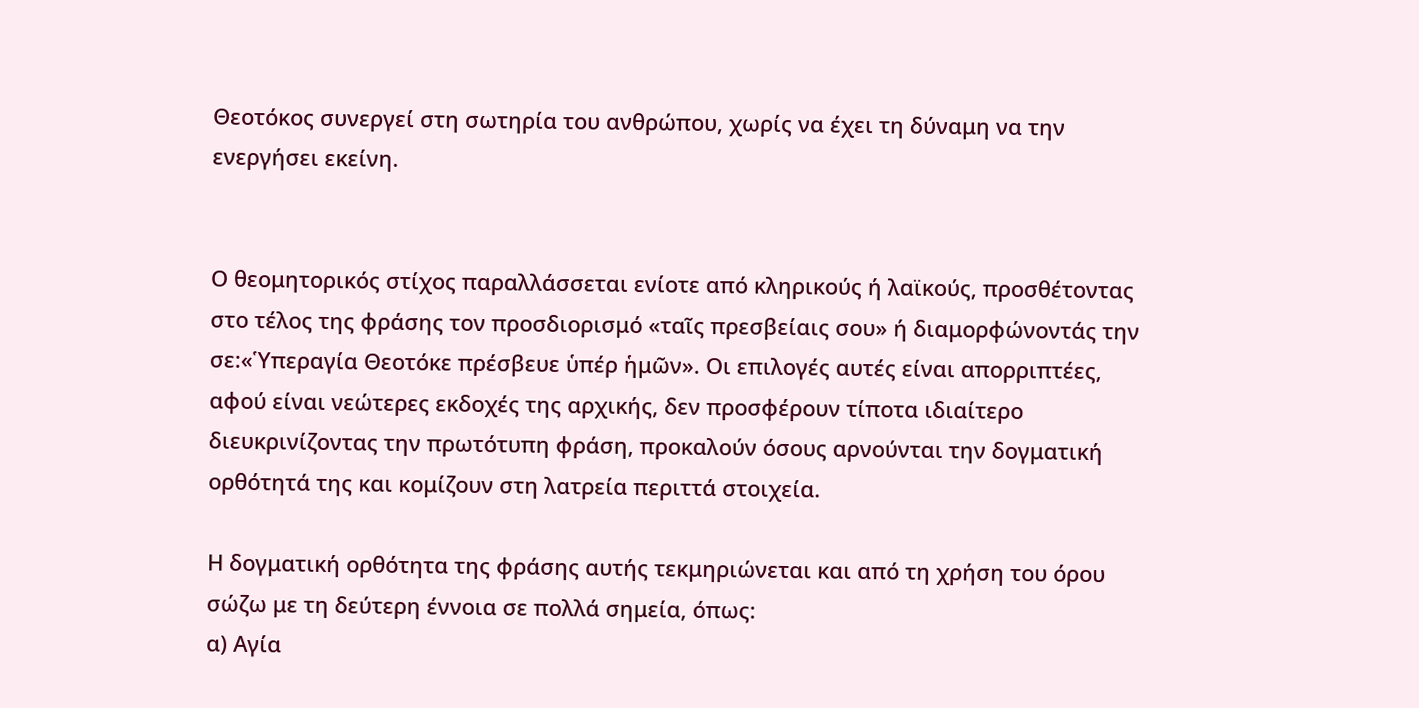Θεοτόκος συνεργεί στη σωτηρία του ανθρώπου, χωρίς να έχει τη δύναμη να την ενεργήσει εκείνη.


Ο θεομητορικός στίχος παραλλάσσεται ενίοτε από κληρικούς ή λαϊκούς, προσθέτοντας στο τέλος της φράσης τον προσδιορισμό «ταῖς πρεσβείαις σου» ή διαμορφώνοντάς την σε:«Ὑπεραγία Θεοτόκε πρέσβευε ὑπέρ ἡμῶν». Οι επιλογές αυτές είναι απορριπτέες, αφού είναι νεώτερες εκδοχές της αρχικής, δεν προσφέρουν τίποτα ιδιαίτερο διευκρινίζοντας την πρωτότυπη φράση, προκαλούν όσους αρνούνται την δογματική ορθότητά της και κομίζουν στη λατρεία περιττά στοιχεία.

Η δογματική ορθότητα της φράσης αυτής τεκμηριώνεται και από τη χρήση του όρου σώζω με τη δεύτερη έννοια σε πολλά σημεία, όπως:
α) Αγία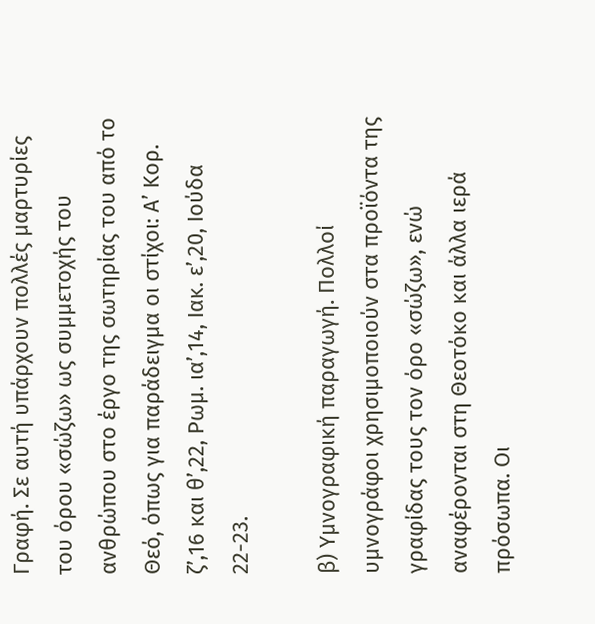Γραφή. Σε αυτή υπάρχουν πολλές μαρτυρίες του όρου «σώζω» ως συμμετοχής του ανθρώπου στο έργο της σωτηρίας του από το Θεό, όπως για παράδειγμα οι στίχοι: Α’ Κορ. ζ’,16 και θ’,22, Ρωμ. ια’,14, Ιακ. ε’,20, Ιούδα 22-23.

β) Υμνογραφική παραγωγή. Πολλοί υμνογράφοι χρησιμοποιούν στα προϊόντα της γραφίδας τους τον όρο «σώζω», ενώ αναφέρονται στη Θεοτόκο και άλλα ιερά πρόσωπα. Οι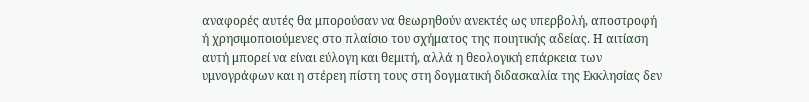αναφορές αυτές θα μπορούσαν να θεωρηθούν ανεκτές ως υπερβολή, αποστροφή ή χρησιμοποιούμενες στο πλαίσιο του σχήματος της ποιητικής αδείας. Η αιτίαση αυτή μπορεί να είναι εύλογη και θεμιτή, αλλά η θεολογική επάρκεια των υμνογράφων και η στέρεη πίστη τους στη δογματική διδασκαλία της Εκκλησίας δεν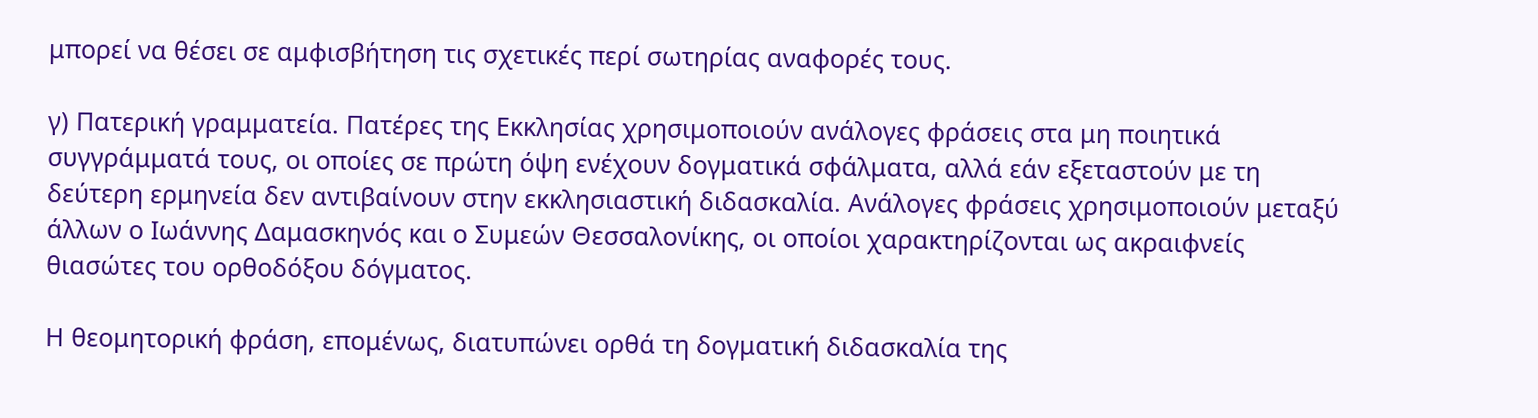μπορεί να θέσει σε αμφισβήτηση τις σχετικές περί σωτηρίας αναφορές τους.

γ) Πατερική γραμματεία. Πατέρες της Εκκλησίας χρησιμοποιούν ανάλογες φράσεις στα μη ποιητικά συγγράμματά τους, οι οποίες σε πρώτη όψη ενέχουν δογματικά σφάλματα, αλλά εάν εξεταστούν με τη δεύτερη ερμηνεία δεν αντιβαίνουν στην εκκλησιαστική διδασκαλία. Ανάλογες φράσεις χρησιμοποιούν μεταξύ άλλων ο Ιωάννης Δαμασκηνός και ο Συμεών Θεσσαλονίκης, οι οποίοι χαρακτηρίζονται ως ακραιφνείς θιασώτες του ορθοδόξου δόγματος.

Η θεομητορική φράση, επομένως, διατυπώνει ορθά τη δογματική διδασκαλία της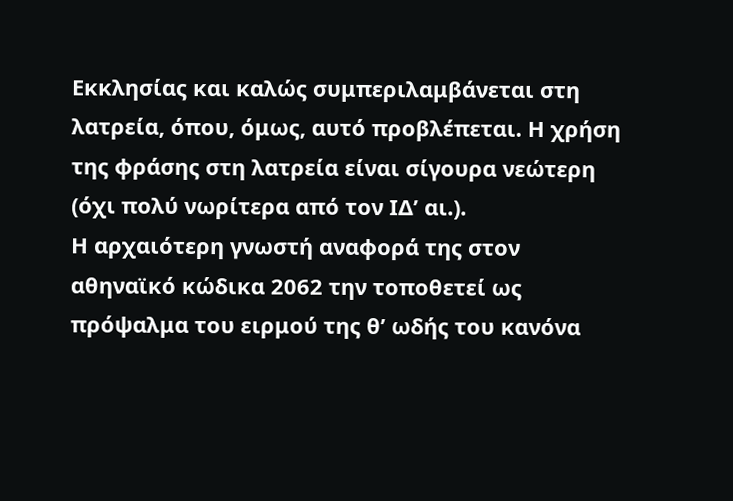Εκκλησίας και καλώς συμπεριλαμβάνεται στη λατρεία, όπου, όμως, αυτό προβλέπεται. Η χρήση της φράσης στη λατρεία είναι σίγουρα νεώτερη (όχι πολύ νωρίτερα από τον ΙΔ’ αι.).
Η αρχαιότερη γνωστή αναφορά της στον αθηναϊκό κώδικα 2062 την τοποθετεί ως πρόψαλμα του ειρμού της θ’ ωδής του κανόνα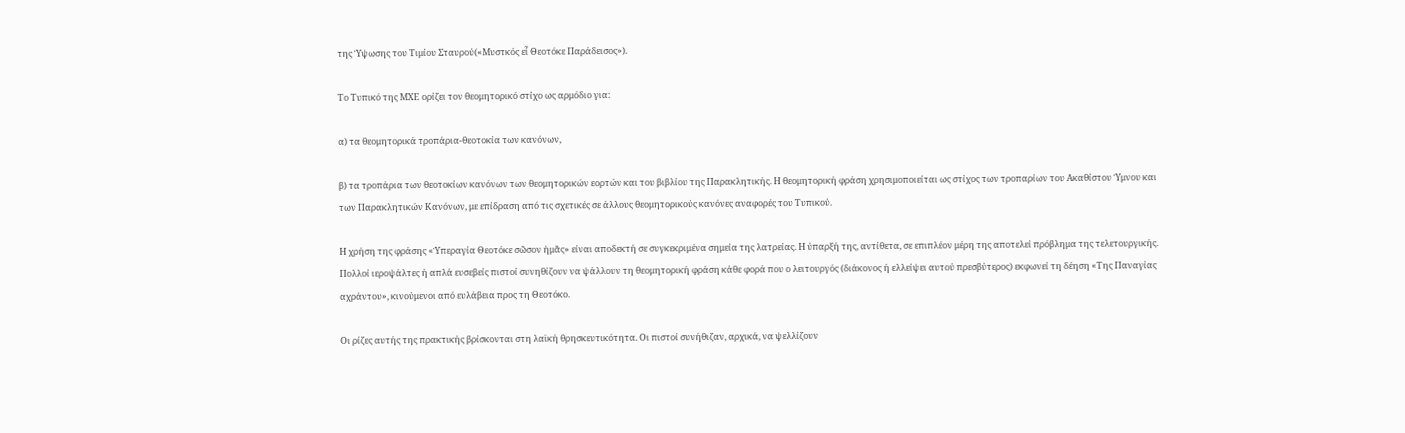της Ύψωσης του Τιμίου Σταυρού(«Μυστκός εἶ Θεοτόκε Παράδεισος»).

Το Τυπικό της ΜΧΕ ορίζει τον θεομητορικό στίχο ως αρμόδιο για:

α) τα θεομητορικά τροπάρια-θεοτοκία των κανόνων,

β) τα τροπάρια των θεοτοκίων κανόνων των θεομητορικών εορτών και του βιβλίου της Παρακλητικής. Η θεομητορική φράση χρησιμοποιείται ως στίχος των τροπαρίων του Ακαθίστου Ύμνου και των Παρακλητικών Κανόνων, με επίδραση από τις σχετικές σε άλλους θεομητορικούς κανόνες αναφορές του Τυπικού.

Η χρήση της φράσης «Ὑπεραγία Θεοτόκε σῶσον ἡμᾶς» είναι αποδεκτή σε συγκεκριμένα σημεία της λατρείας. Η ύπαρξή της, αντίθετα, σε επιπλέον μέρη της αποτελεί πρόβλημα της τελετουργικής. Πολλοί ιεροψάλτες ή απλά ευσεβείς πιστοί συνηθίζουν να ψάλλουν τη θεομητορική φράση κάθε φορά που ο λειτουργός (διάκονος ή ελλείψει αυτού πρεσβύτερος) εκφωνεί τη δέηση «Της Παναγίας αχράντου», κινούμενοι από ευλάβεια προς τη Θεοτόκο.

Οι ρίζες αυτής της πρακτικής βρίσκονται στη λαϊκή θρησκευτικότητα. Οι πιστοί συνήθιζαν, αρχικά, να ψελλίζουν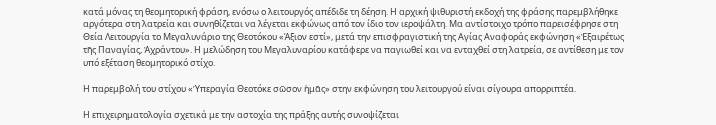κατά μόνας τη θεομητορική φράση, ενόσω ο λειτουργός απέδιδε τη δέηση. Η αρχική ψιθυριστή εκδοχή της φράσης παρεμβλήθηκε αργότερα στη λατρεία και συνηθίζεται να λέγεται εκφώνως από τον ίδιο τον ιεροψάλτη. Μα αντίστοιχο τρόπο παρεισέφρησε στη Θεία Λειτουργία το Μεγαλυνάριο της Θεοτόκου «Άξιον εστί», μετά την επισφραγιστική της Αγίας Αναφοράς εκφώνηση «Ἐξαιρέτως τῆς Παναγίας, Ἀχράντου». Η μελώδηση του Μεγαλυναρίου κατάφερε να παγιωθεί και να ενταχθεί στη λατρεία, σε αντίθεση με τον υπό εξέταση θεομητορικό στίχο.

Η παρεμβολή του στίχου «Ὑπεραγία Θεοτόκε σῶσον ἡμᾶς» στην εκφώνηση του λειτουργού είναι σίγουρα απορριπτέα.

Η επιχειρηματολογία σχετικά με την αστοχία της πράξης αυτής συνοψίζεται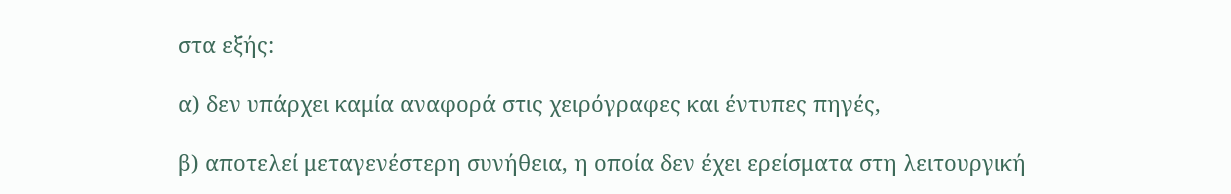στα εξής:

α) δεν υπάρχει καμία αναφορά στις χειρόγραφες και έντυπες πηγές,

β) αποτελεί μεταγενέστερη συνήθεια, η οποία δεν έχει ερείσματα στη λειτουργική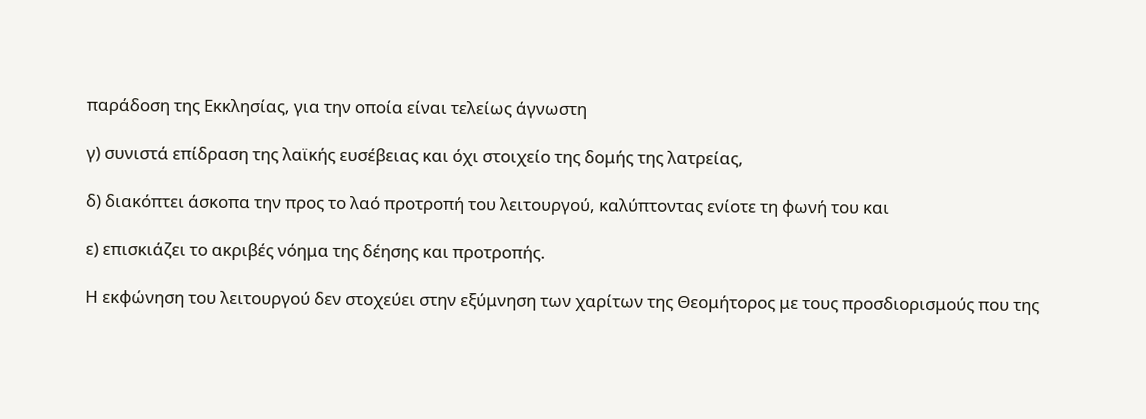παράδοση της Εκκλησίας, για την οποία είναι τελείως άγνωστη

γ) συνιστά επίδραση της λαϊκής ευσέβειας και όχι στοιχείο της δομής της λατρείας,

δ) διακόπτει άσκοπα την προς το λαό προτροπή του λειτουργού, καλύπτοντας ενίοτε τη φωνή του και

ε) επισκιάζει το ακριβές νόημα της δέησης και προτροπής.

Η εκφώνηση του λειτουργού δεν στοχεύει στην εξύμνηση των χαρίτων της Θεομήτορος με τους προσδιορισμούς που της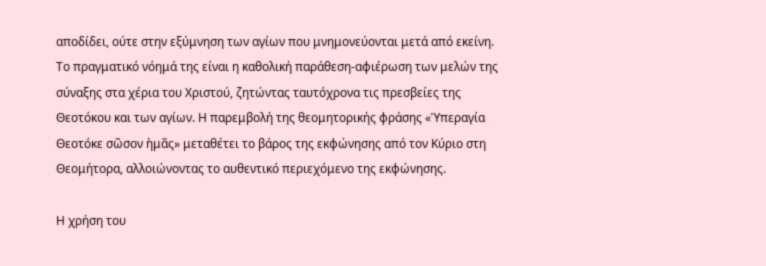αποδίδει, ούτε στην εξύμνηση των αγίων που μνημονεύονται μετά από εκείνη. Το πραγματικό νόημά της είναι η καθολική παράθεση-αφιέρωση των μελών της σύναξης στα χέρια του Χριστού, ζητώντας ταυτόχρονα τις πρεσβείες της Θεοτόκου και των αγίων. Η παρεμβολή της θεομητορικής φράσης «Ὑπεραγία Θεοτόκε σῶσον ἡμᾶς» μεταθέτει το βάρος της εκφώνησης από τον Κύριο στη Θεομήτορα, αλλοιώνοντας το αυθεντικό περιεχόμενο της εκφώνησης.

Η χρήση του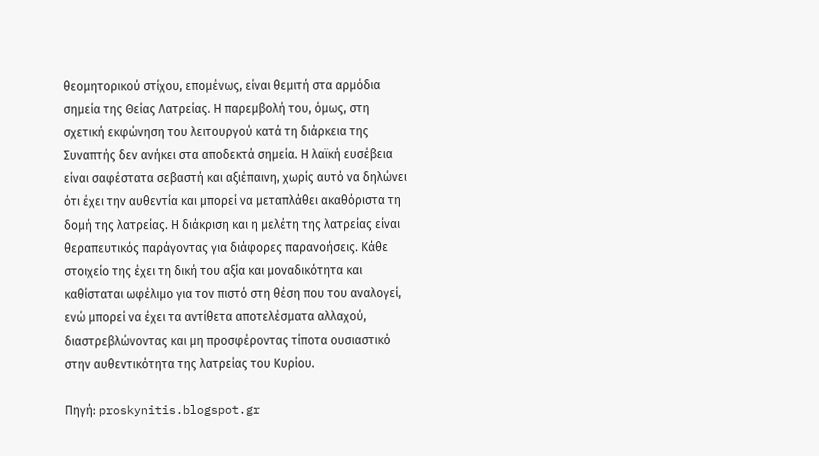θεομητορικού στίχου, επομένως, είναι θεμιτή στα αρμόδια σημεία της Θείας Λατρείας. Η παρεμβολή του, όμως, στη σχετική εκφώνηση του λειτουργού κατά τη διάρκεια της Συναπτής δεν ανήκει στα αποδεκτά σημεία. Η λαϊκή ευσέβεια είναι σαφέστατα σεβαστή και αξιέπαινη, χωρίς αυτό να δηλώνει ότι έχει την αυθεντία και μπορεί να μεταπλάθει ακαθόριστα τη δομή της λατρείας. Η διάκριση και η μελέτη της λατρείας είναι θεραπευτικός παράγοντας για διάφορες παρανοήσεις. Κάθε στοιχείο της έχει τη δική του αξία και μοναδικότητα και καθίσταται ωφέλιμο για τον πιστό στη θέση που του αναλογεί, ενώ μπορεί να έχει τα αντίθετα αποτελέσματα αλλαχού, διαστρεβλώνοντας και μη προσφέροντας τίποτα ουσιαστικό στην αυθεντικότητα της λατρείας του Κυρίου.

Πηγή: proskynitis.blogspot.gr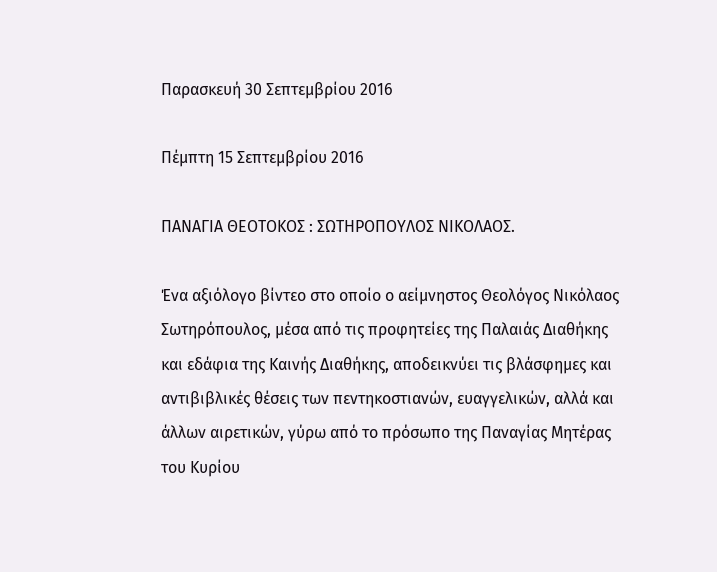Παρασκευή 30 Σεπτεμβρίου 2016

Πέμπτη 15 Σεπτεμβρίου 2016

ΠΑΝΑΓΙΑ ΘΕΟΤΟΚΟΣ : ΣΩΤΗΡΟΠΟΥΛΟΣ ΝΙΚΟΛΑΟΣ.

Ένα αξιόλογο βίντεο στο οποίο ο αείμνηστος Θεολόγος Νικόλαος Σωτηρόπουλος, μέσα από τις προφητείες της Παλαιάς Διαθήκης και εδάφια της Καινής Διαθήκης, αποδεικνύει τις βλάσφημες και αντιβιβλικές θέσεις των πεντηκοστιανών, ευαγγελικών, αλλά και άλλων αιρετικών, γύρω από το πρόσωπο της Παναγίας Μητέρας του Κυρίου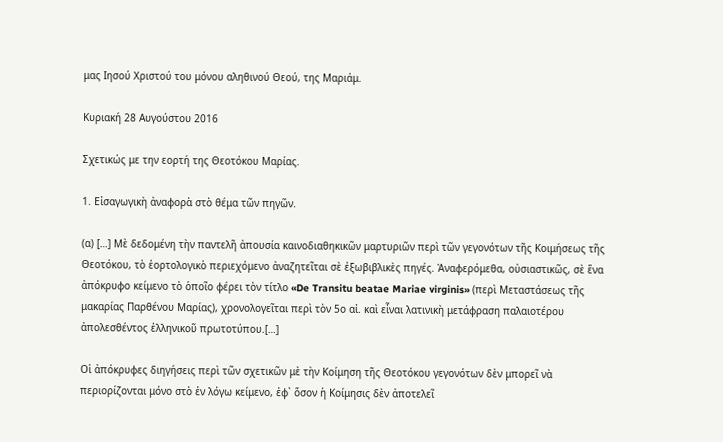μας Ιησού Χριστού του μόνου αληθινού Θεού, της Μαριάμ.

Κυριακή 28 Αυγούστου 2016

Σχετικώς με την εορτή της Θεοτόκου Μαρίας.

1. Εἰσαγωγικὴ ἀναφορὰ στὸ θέμα τῶν πηγῶν.

(α) […] Μὲ δεδομένη τὴν παντελῆ ἀπουσία καινοδιαθηκικῶν μαρτυριῶν περὶ τῶν γεγονότων τῆς Κοιμήσεως τῆς Θεοτόκου, τὸ ἑορτολογικὸ περιεχόμενο ἀναζητεῖται σὲ ἐξωβιβλικὲς πηγές. Ἀναφερόμεθα, οὐσιαστικῶς, σὲ ἕνα ἀπόκρυφο κείμενο τὸ ὁποῖο φέρει τὸν τίτλο «De Transitu beatae Mariae virginis» (περὶ Μεταστάσεως τῆς μακαρίας Παρθένου Μαρίας), χρονολογεῖται περὶ τὸν 5ο αἰ. καὶ εἶναι λατινικὴ μετάφραση παλαιοτέρου ἀπολεσθέντος ἑλληνικοῦ πρωτοτύπου.[…]

Οἱ ἀπόκρυφες διηγήσεις περὶ τῶν σχετικῶν μὲ τὴν Κοίμηση τῆς Θεοτόκου γεγονότων δὲν μπορεῖ νὰ περιορίζονται μόνο στὸ ἐν λόγω κείμενο, ἐφ᾽ ὅσον ἡ Κοίμησις δὲν ἀποτελεῖ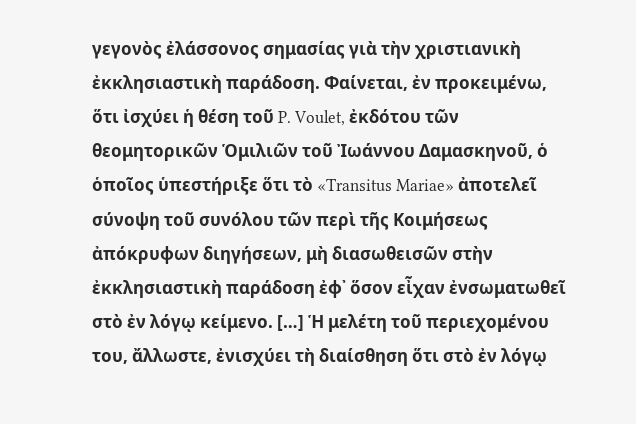γεγονὸς ἐλάσσονος σημασίας γιὰ τὴν χριστιανικὴ ἐκκλησιαστικὴ παράδοση. Φαίνεται, ἐν προκειμένω, ὅτι ἰσχύει ἡ θέση τοῦ P. Voulet, ἐκδότου τῶν θεομητορικῶν Ὁμιλιῶν τοῦ Ἰωάννου Δαμασκηνοῦ, ὁ ὁποῖος ὑπεστήριξε ὅτι τὸ «Transitus Mariae» ἀποτελεῖ σύνοψη τοῦ συνόλου τῶν περὶ τῆς Κοιμήσεως ἀπόκρυφων διηγήσεων, μὴ διασωθεισῶν στὴν ἐκκλησιαστικὴ παράδοση ἐφ᾽ ὅσον εἶχαν ἐνσωματωθεῖ στὸ ἐν λόγῳ κείμενο. […] Ἡ μελέτη τοῦ περιεχομένου του, ἄλλωστε, ἐνισχύει τὴ διαίσθηση ὅτι στὸ ἐν λόγῳ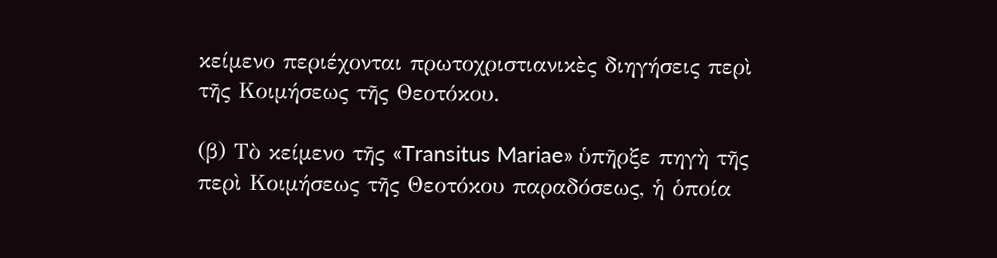κείμενο περιέχονται πρωτοχριστιανικὲς διηγήσεις περὶ τῆς Κοιμήσεως τῆς Θεοτόκου.

(β) Τὸ κείμενο τῆς «Transitus Mariae» ὑπῆρξε πηγὴ τῆς περὶ Κοιμήσεως τῆς Θεοτόκου παραδόσεως, ἡ ὁποία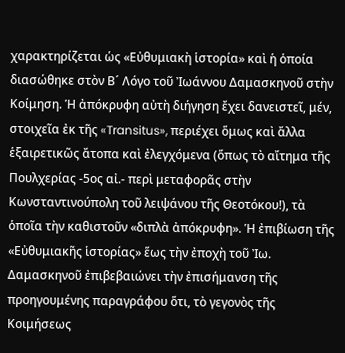χαρακτηρίζεται ὡς «Εὐθυμιακὴ ἱστορία» καὶ ἡ ὁποία διασώθηκε στὸν Β´ Λόγο τοῦ Ἰωάννου Δαμασκηνοῦ στὴν Κοίμηση. Ἡ ἀπόκρυφη αὐτὴ διήγηση ἔχει δανειστεῖ, μέν, στοιχεῖα ἐκ τῆς «Transitus», περιέχει ὅμως καὶ ἄλλα ἑξαιρετικῶς ἄτοπα καὶ ἐλεγχόμενα (ὅπως τὸ αἴτημα τῆς Πουλχερίας -5ος αἰ.- περὶ μεταφορᾶς στὴν Κωνσταντινούπολη τοῦ λειψάνου τῆς Θεοτόκου!), τὰ ὁποῖα τὴν καθιστοῦν «διπλὰ ἀπόκρυφη». Ἡ ἐπιβίωση τῆς «Εὐθυμιακῆς ἱστορίας» ἕως τὴν ἐποχὴ τοῦ Ἰω. Δαμασκηνοῦ ἐπιβεβαιώνει τὴν ἐπισήμανση τῆς προηγουμένης παραγράφου ὅτι, τὸ γεγονὸς τῆς Κοιμήσεως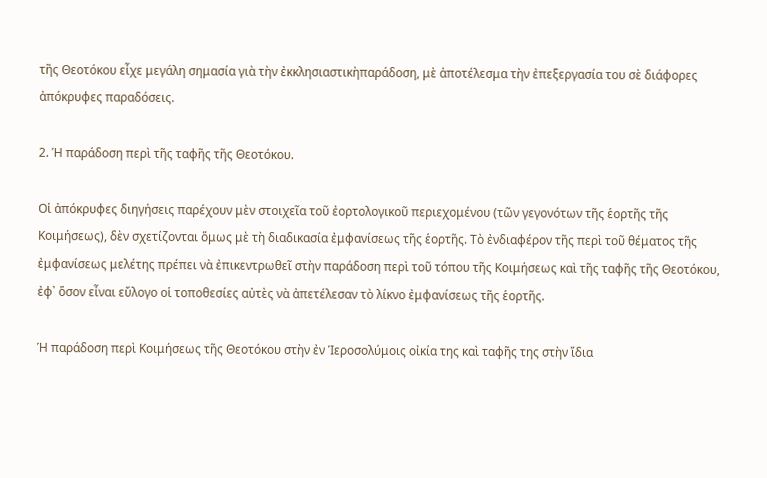τῆς Θεοτόκου εἶχε μεγάλη σημασία γιὰ τὴν ἐκκλησιαστικὴπαράδοση, μὲ ἀποτέλεσμα τὴν ἐπεξεργασία του σὲ διάφορες ἀπόκρυφες παραδόσεις.

2. Ἡ παράδοση περὶ τῆς ταφῆς τῆς Θεοτόκου.

Οἱ ἀπόκρυφες διηγήσεις παρέχουν μὲν στοιχεῖα τοῦ ἐορτολογικοῦ περιεχομένου (τῶν γεγονότων τῆς ἑορτῆς τῆς Κοιμήσεως), δὲν σχετίζονται ὅμως μὲ τὴ διαδικασία ἐμφανίσεως τῆς ἑορτῆς. Τὸ ἐνδιαφέρον τῆς περὶ τοῦ θέματος τῆς ἐμφανίσεως μελέτης πρέπει νὰ ἐπικεντρωθεῖ στὴν παράδοση περὶ τοῦ τόπου τῆς Κοιμήσεως καὶ τῆς ταφῆς τῆς Θεοτόκου, ἐφ᾽ ὅσον εἶναι εὔλογο οἱ τοποθεσίες αὐτὲς νὰ ἀπετέλεσαν τὸ λίκνο ἐμφανίσεως τῆς ἑορτῆς.

Ἡ παράδοση περὶ Κοιμήσεως τῆς Θεοτόκου στὴν ἐν Ἱεροσολύμοις οἰκία της καὶ ταφῆς της στὴν ἴδια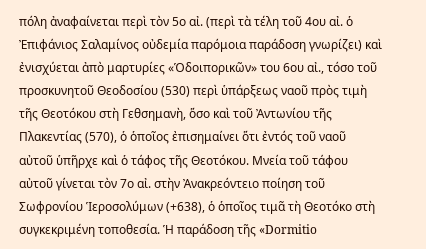πόλη ἀναφαίνεται περὶ τὸν 5ο αἰ. (περὶ τὰ τέλη τοῦ 4ου αἰ. ὁ Ἐπιφάνιος Σαλαμίνος οὐδεμία παρόμοια παράδοση γνωρίζει) καὶ ἐνισχύεται ἀπὸ μαρτυρίες «Ὁδοιπορικῶν» του 6ου αἰ., τόσο τοῦ προσκυνητοῦ Θεοδοσίου (530) περὶ ὑπάρξεως ναοῦ πρὸς τιμὴ τῆς Θεοτόκου στὴ Γεθσημανὴ, ὅσο καὶ τοῦ Ἀντωνίου τῆς Πλακεντίας (570), ὁ ὁποῖος ἐπισημαίνει ὅτι ἐντός τοῦ ναοῦ αὐτοῦ ὑπῆρχε καὶ ὁ τάφος τῆς Θεοτόκου. Μνεία τοῦ τάφου αὐτοῦ γίνεται τὸν 7ο αἰ. στὴν Ἀνακρεόντειο ποίηση τοῦ Σωφρονίου Ἱεροσολύμων (+638), ὁ ὁποῖος τιμᾶ τὴ Θεοτόκο στὴ συγκεκριμένη τοποθεσία. Ἡ παράδοση τῆς «Dormitio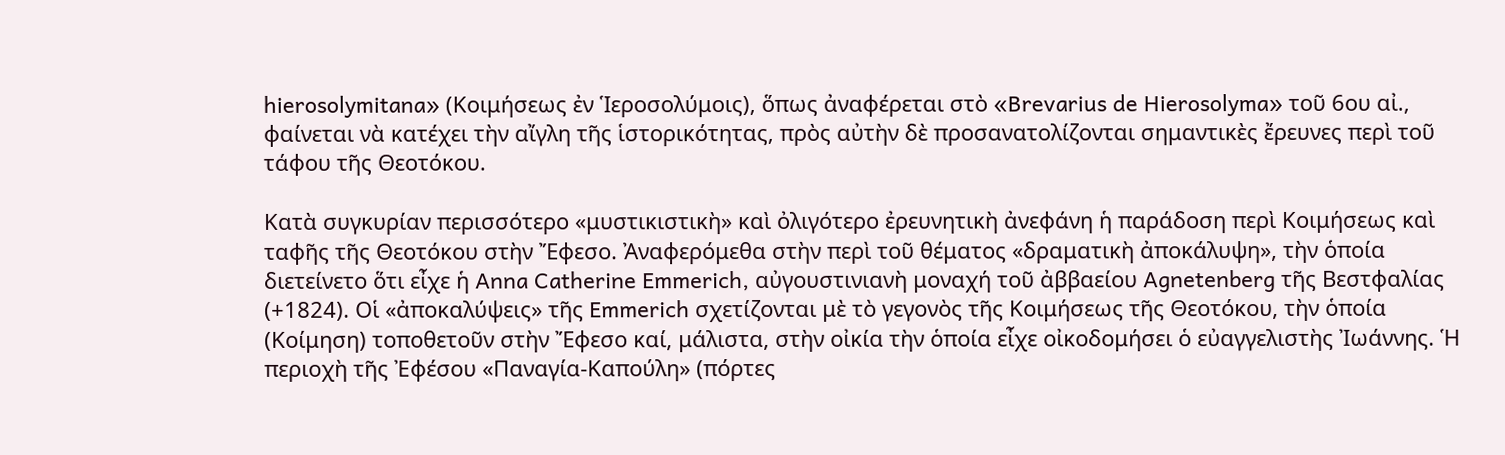hierosolymitana» (Κοιμήσεως ἐν Ἱεροσολύμοις), ὅπως ἀναφέρεται στὸ «Brevarius de Hierosolyma» τοῦ 6ου αἰ., φαίνεται νὰ κατέχει τὴν αἴγλη τῆς ἱστορικότητας, πρὸς αὐτὴν δὲ προσανατολίζονται σημαντικὲς ἔρευνες περὶ τοῦ τάφου τῆς Θεοτόκου.

Κατὰ συγκυρίαν περισσότερο «μυστικιστικὴ» καὶ ὀλιγότερο ἐρευνητικὴ ἀνεφάνη ἡ παράδοση περὶ Κοιμήσεως καὶ ταφῆς τῆς Θεοτόκου στὴν Ἔφεσο. Ἀναφερόμεθα στὴν περὶ τοῦ θέματος «δραματικὴ ἀποκάλυψη», τὴν ὁποία διετείνετο ὅτι εἶχε ἡ Anna Catherine Emmerich, αὐγουστινιανὴ μοναχή τοῦ ἀββαείου Agnetenberg τῆς Βεστφαλίας (+1824). Οἱ «ἀποκαλύψεις» τῆς Emmerich σχετίζονται μὲ τὸ γεγονὸς τῆς Κοιμήσεως τῆς Θεοτόκου, τὴν ὁποία (Κοίμηση) τοποθετοῦν στὴν Ἔφεσο καί, μάλιστα, στὴν οἰκία τὴν ὁποία εἶχε οἰκοδομήσει ὁ εὐαγγελιστὴς Ἰωάννης. Ἡ περιοχὴ τῆς Ἐφέσου «Παναγία-Καπούλη» (πόρτες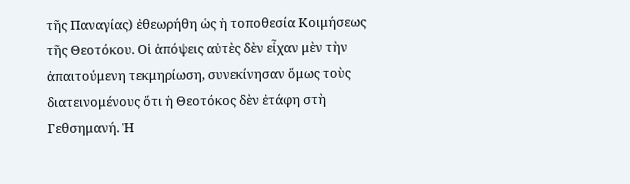τῆς Παναγίας) ἐθεωρήθη ὡς ἡ τοποθεσία Κοιμήσεως τῆς Θεοτόκου. Οἱ ἀπόψεις αὐτὲς δὲν εἶχαν μὲν τὴν ἀπαιτούμενη τεκμηρίωση, συνεκίνησαν ὅμως τοὺς διατεινομένους ὅτι ἡ Θεοτόκος δὲν ἐτάφη στὴ Γεθσημανή. Ἡ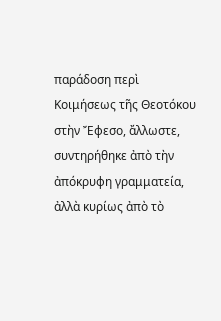παράδοση περὶ Κοιμήσεως τῆς Θεοτόκου στὴν Ἔφεσο, ἄλλωστε, συντηρήθηκε ἀπὸ τὴν ἀπόκρυφη γραμματεία, ἀλλὰ κυρίως ἀπὸ τὸ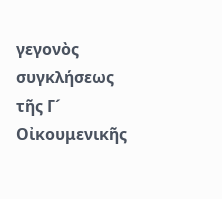γεγονὸς συγκλήσεως τῆς Γ´ Οἰκουμενικῆς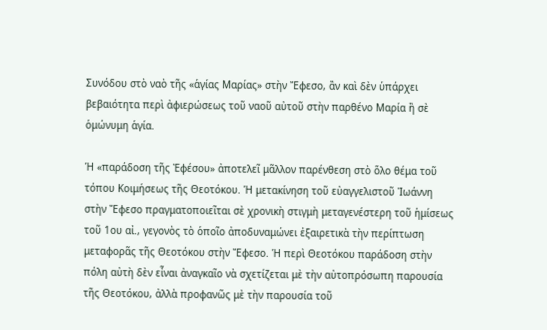Συνόδου στὸ ναὸ τῆς «ἁγίας Μαρίας» στὴν Ἔφεσο, ἂν καὶ δὲν ὑπάρχει βεβαιότητα περὶ ἀφιερώσεως τοῦ ναοῦ αὐτοῦ στὴν παρθένο Μαρία ἢ σὲ ὁμώνυμη ἁγία.

Ἡ «παράδοση τῆς Ἐφέσου» ἀποτελεῖ μᾶλλον παρένθεση στὸ ὅλο θέμα τοῦ τόπου Κοιμήσεως τῆς Θεοτόκου. Ἡ μετακίνηση τοῦ εὐαγγελιστοῦ Ἰωάννη στὴν Ἔφεσο πραγματοποιεῖται σὲ χρονικὴ στιγμὴ μεταγενέστερη τοῦ ἡμίσεως τοῦ 1ου αἰ., γεγονὸς τὸ ὁποῖο ἀποδυναμώνει ἐξαιρετικὰ τὴν περίπτωση μεταφορᾶς τῆς Θεοτόκου στὴν Ἔφεσο. Ἡ περὶ Θεοτόκου παράδοση στὴν πόλη αὐτὴ δὲν εἶναι ἀναγκαῖο νὰ σχετίζεται μὲ τὴν αὐτοπρόσωπη παρουσία τῆς Θεοτόκου, ἀλλὰ προφανῶς μὲ τὴν παρουσία τοῦ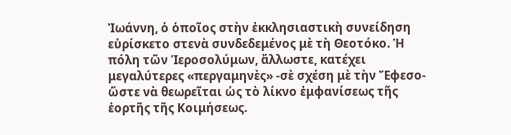Ἰωάννη, ὁ ὁποῖος στὴν ἐκκλησιαστικὴ συνείδηση εὑρίσκετο στενὰ συνδεδεμένος μὲ τὴ Θεοτόκο. Ἡ πόλη τῶν Ἱεροσολύμων, ἄλλωστε, κατέχει μεγαλύτερες «περγαμηνὲς» -σὲ σχέση μὲ τὴν Ἔφεσο- ὥστε νὰ θεωρεῖται ὡς τὸ λίκνο ἐμφανίσεως τῆς ἑορτῆς τῆς Κοιμήσεως.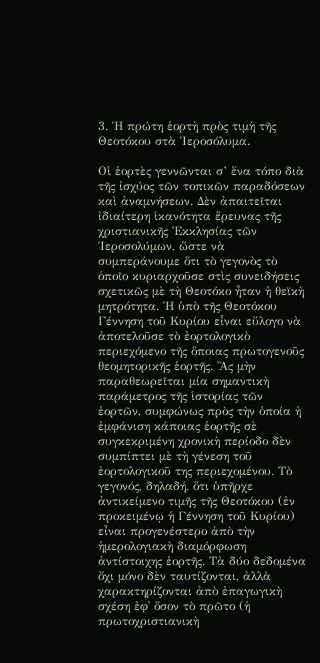3. Ἡ πρώτη ἑορτὴ πρὸς τιμὴ τῆς Θεοτόκου στὰ Ἱεροσόλυμα.

Οἱ ἑορτὲς γεννῶνται σ’ ἕνα τόπο διὰ τῆς ἰσχύος τῶν τοπικῶν παραδόσεων καὶ ἀναμνήσεων. Δὲν ἀπαιτεῖται ἰδιαίτερη ἱκανότητα ἔρευνας τῆς χριστιανικῆς Ἐκκλησίας τῶν Ἱεροσολύμων, ὥστε νὰ συμπεράνουμε ὅτι τὸ γεγονὸς τὸ ὁποῖο κυριαρχοῦσε στὶς συνειδήσεις σχετικῶς μὲ τὴ Θεοτόκο ἦταν ἡ θεϊκὴ μητρότητα. Ἡ ὑπὸ τῆς Θεοτόκου Γέννηση τοῦ Κυρίου εἶναι εὔλογο νὰ ἀποτελοῦσε τὸ ἐορτολογικὸ περιεχόμενο τῆς ὅποιας πρωτογενοῦς θεομητορικῆς ἑορτῆς. Ἂς μὴν παραθεωρεῖται μία σημαντικὴ παράμετρος τῆς ἱστορίας τῶν ἑορτῶν, συμφώνως πρὸς τὴν ὁποία ἡ ἐμφάνιση κάποιας ἑορτῆς σὲ συγκεκριμένη χρονικὴ περίοδο δὲν συμπίπτει μὲ τὴ γένεση τοῦ ἐορτολογικοῦ της περιεχομένου. Τὸ γεγονός, δηλαδή, ὅτι ὑπῆρχε ἀντικείμενο τιμῆς τῆς Θεοτόκου (ἐν προκειμένῳ ἡ Γέννηση τοῦ Κυρίου) εἶναι προγενέστερο ἀπὸ τὴν ἡμερολογιακὴ διαμόρφωση ἀντίστοιχης ἑορτῆς. Τὰ δύο δεδομένα ὄχι μόνο δὲν ταυτίζονται, ἀλλὰ χαρακτηρίζονται ἀπὸ ἐπαγωγικὴ σχέση ἐφ᾽ ὅσον τὸ πρῶτο (ἡ πρωτοχριστιανικὴ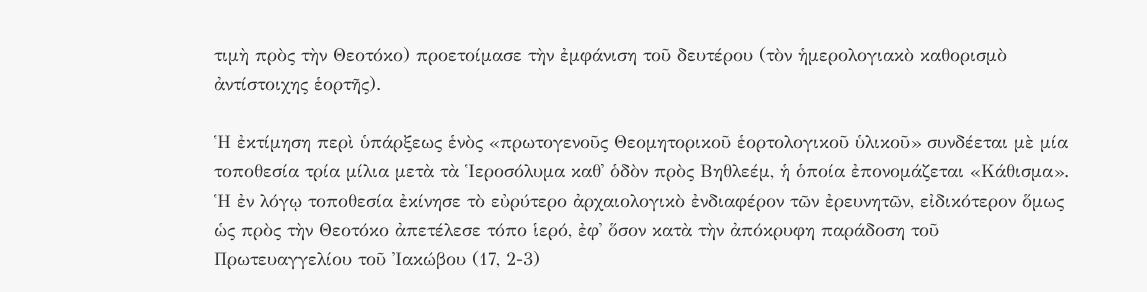τιμὴ πρὸς τὴν Θεοτόκο) προετοίμασε τὴν ἐμφάνιση τοῦ δευτέρου (τὸν ἡμερολογιακὸ καθορισμὸ ἀντίστοιχης ἑορτῆς).

Ἡ ἐκτίμηση περὶ ὑπάρξεως ἑνὸς «πρωτογενοῦς Θεομητορικοῦ ἑορτολογικοῦ ὑλικοῦ» συνδέεται μὲ μία τοποθεσία τρία μίλια μετὰ τὰ Ἱεροσόλυμα καθ᾽ ὁδὸν πρὸς Βηθλεέμ, ἡ ὁποία ἐπονομάζεται «Κάθισμα». Ἡ ἐν λόγῳ τοποθεσία ἐκίνησε τὸ εὐρύτερο ἀρχαιολογικὸ ἐνδιαφέρον τῶν ἐρευνητῶν, εἰδικότερον ὅμως ὡς πρὸς τὴν Θεοτόκο ἀπετέλεσε τόπο ἱερό, ἐφ᾽ ὅσον κατὰ τὴν ἀπόκρυφη παράδοση τοῦ Πρωτευαγγελίου τοῦ Ἰακώβου (17, 2-3)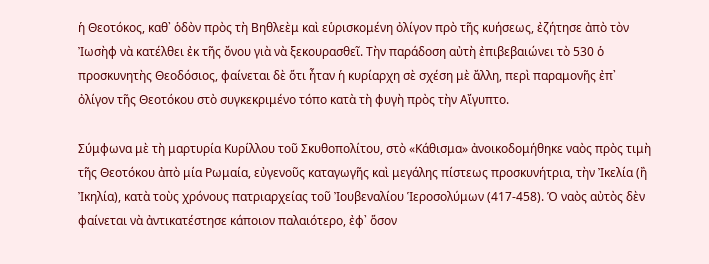ἡ Θεοτόκος, καθ᾽ ὁδὸν πρὸς τὴ Βηθλεὲμ καὶ εὑρισκομένη ὀλίγον πρὸ τῆς κυήσεως, ἐζήτησε ἀπὸ τὸν Ἰωσὴφ νὰ κατέλθει ἐκ τῆς ὄνου γιὰ νὰ ξεκουρασθεῖ. Τὴν παράδοση αὐτὴ ἐπιβεβαιώνει τὸ 530 ὁ προσκυνητὴς Θεοδόσιος, φαίνεται δὲ ὅτι ἦταν ἡ κυρίαρχη σὲ σχέση μὲ ἄλλη, περὶ παραμονῆς ἐπ᾽ ὀλίγον τῆς Θεοτόκου στὸ συγκεκριμένο τόπο κατὰ τὴ φυγὴ πρὸς τὴν Αἴγυπτο.

Σύμφωνα μὲ τὴ μαρτυρία Κυρίλλου τοῦ Σκυθοπολίτου, στὸ «Κάθισμα» ἀνοικοδομήθηκε ναὸς πρὸς τιμὴ τῆς Θεοτόκου ἀπὸ μία Ρωμαία, εὐγενοῦς καταγωγῆς καὶ μεγάλης πίστεως προσκυνήτρια, τὴν Ἰκελία (ἢ Ἰκηλία), κατὰ τοὺς χρόνους πατριαρχείας τοῦ Ἰουβεναλίου Ἱεροσολύμων (417-458). Ὁ ναὸς αὐτὸς δὲν φαίνεται νὰ ἀντικατέστησε κάποιον παλαιότερο, ἐφ᾽ ὅσον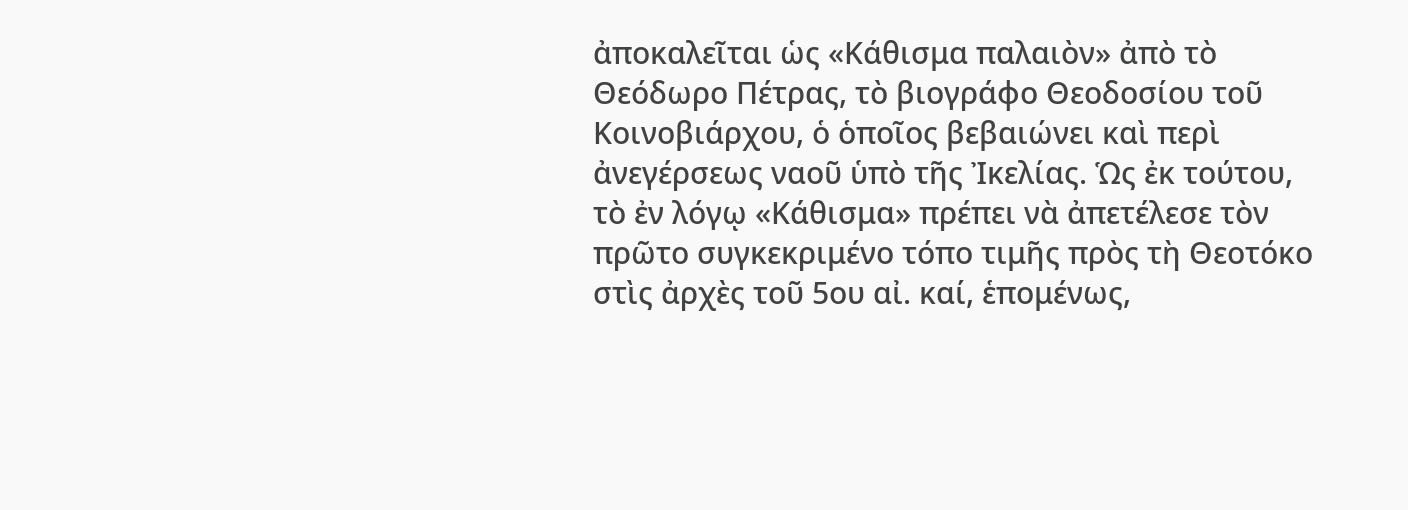ἀποκαλεῖται ὡς «Κάθισμα παλαιὸν» ἀπὸ τὸ Θεόδωρο Πέτρας, τὸ βιογράφο Θεοδοσίου τοῦ Κοινοβιάρχου, ὁ ὁποῖος βεβαιώνει καὶ περὶ ἀνεγέρσεως ναοῦ ὑπὸ τῆς Ἰκελίας. Ὡς ἐκ τούτου, τὸ ἐν λόγῳ «Κάθισμα» πρέπει νὰ ἀπετέλεσε τὸν πρῶτο συγκεκριμένο τόπο τιμῆς πρὸς τὴ Θεοτόκο στὶς ἀρχὲς τοῦ 5ου αἰ. καί, ἑπομένως,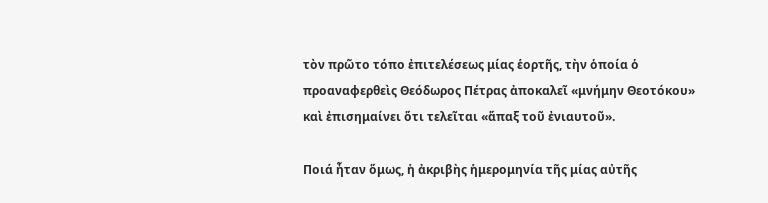τὸν πρῶτο τόπο ἐπιτελέσεως μίας ἑορτῆς, τὴν ὁποία ὁ προαναφερθεὶς Θεόδωρος Πέτρας ἀποκαλεῖ «μνήμην Θεοτόκου» καὶ ἐπισημαίνει ὅτι τελεῖται «ἅπαξ τοῦ ἐνιαυτοῦ».

Ποιά ἦταν ὅμως, ἡ ἀκριβὴς ἡμερομηνία τῆς μίας αὐτῆς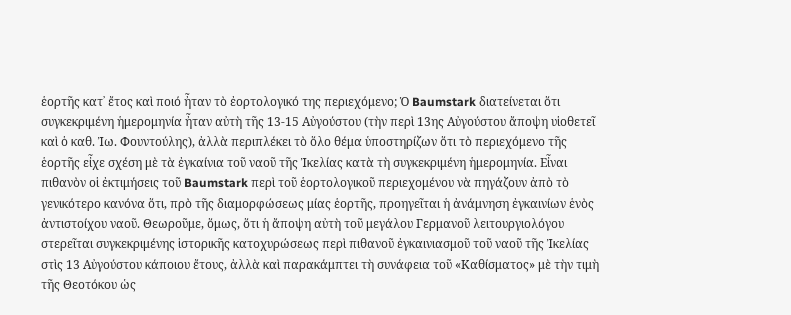ἑορτῆς κατ᾽ ἔτος καὶ ποιό ἦταν τὸ ἐορτολογικό της περιεχόμενο; Ὁ Baumstark διατείνεται ὅτι συγκεκριμένη ἡμερομηνία ἦταν αὐτὴ τῆς 13-15 Αὐγούστου (τὴν περὶ 13ης Αὐγούστου ἄποψη υἱοθετεῖ καὶ ὁ καθ. Ἰω. Φουντούλης), ἀλλὰ περιπλέκει τὸ ὅλο θέμα ὑποστηρίζων ὅτι τὸ περιεχόμενο τῆς ἑορτῆς εἶχε σχέση μὲ τὰ ἐγκαίνια τοῦ ναοῦ τῆς Ἰκελίας κατὰ τὴ συγκεκριμένη ἡμερομηνία. Εἶναι πιθανὸν οἱ ἐκτιμήσεις τοῦ Baumstark περὶ τοῦ ἑορτολογικοῦ περιεχομένου νὰ πηγάζουν ἀπὸ τὸ γενικότερο κανόνα ὅτι, πρὸ τῆς διαμορφώσεως μίας ἑορτῆς, προηγεῖται ἡ ἀνάμνηση ἐγκαινίων ἑνὸς ἀντιστοίχου ναοῦ. Θεωροῦμε, ὅμως, ὅτι ἡ ἄποψη αὐτὴ τοῦ μεγάλου Γερμανοῦ λειτουργιολόγου στερεῖται συγκεκριμένης ἱστορικῆς κατοχυρώσεως περὶ πιθανοῦ ἐγκαινιασμοῦ τοῦ ναοῦ τῆς Ἰκελίας στὶς 13 Αὐγούστου κάποιου ἔτους, ἀλλὰ καὶ παρακάμπτει τὴ συνάφεια τοῦ «Καθίσματος» μὲ τὴν τιμὴ τῆς Θεοτόκου ὡς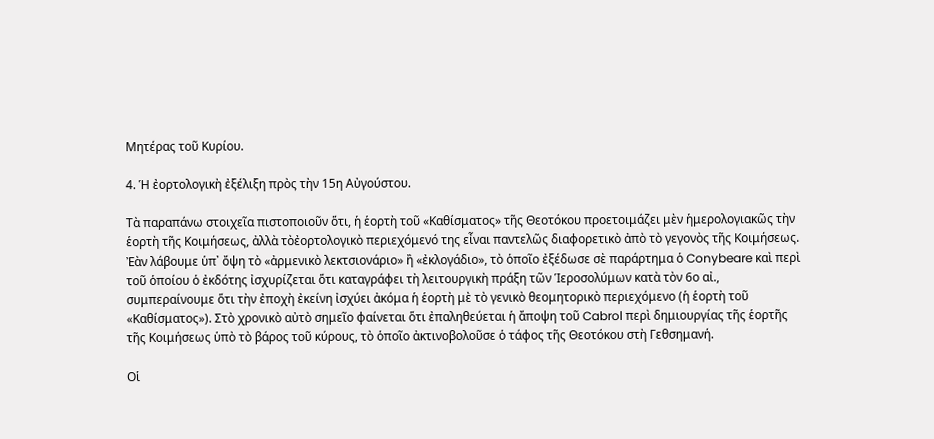Μητέρας τοῦ Κυρίου.

4. Ἡ ἐορτολογικὴ ἐξέλιξη πρὸς τὴν 15η Αὐγούστου.

Τὰ παραπάνω στοιχεῖα πιστοποιοῦν ὅτι, ἡ ἑορτὴ τοῦ «Καθίσματος» τῆς Θεοτόκου προετοιμάζει μὲν ἡμερολογιακῶς τὴν ἑορτὴ τῆς Κοιμήσεως, ἀλλὰ τὸἐορτολογικὸ περιεχόμενό της εἶναι παντελῶς διαφορετικὸ ἀπὸ τὸ γεγονὸς τῆς Κοιμήσεως. Ἐὰν λάβουμε ὑπ᾽ ὄψη τὸ «ἀρμενικὸ λεκτσιονάριο» ἢ «ἐκλογάδιο», τὸ ὁποῖο ἐξέδωσε σὲ παράρτημα ὁ Conybeare καὶ περὶ τοῦ ὁποίου ὁ ἐκδότης ἰσχυρίζεται ὅτι καταγράφει τὴ λειτουργικὴ πράξη τῶν Ἱεροσολύμων κατὰ τὸν 6ο αἰ., συμπεραίνουμε ὅτι τὴν ἐποχὴ ἐκείνη ἰσχύει ἀκόμα ἡ ἑορτὴ μὲ τὸ γενικὸ θεομητορικὸ περιεχόμενο (ἡ ἑορτὴ τοῦ «Καθίσματος»). Στὸ χρονικὸ αὐτὸ σημεῖο φαίνεται ὅτι ἐπαληθεύεται ἡ ἄποψη τοῦ Cabrol περὶ δημιουργίας τῆς ἑορτῆς τῆς Κοιμήσεως ὑπὸ τὸ βάρος τοῦ κύρους, τὸ ὁποῖο ἀκτινοβολοῦσε ὁ τάφος τῆς Θεοτόκου στὴ Γεθσημανή.

Οἱ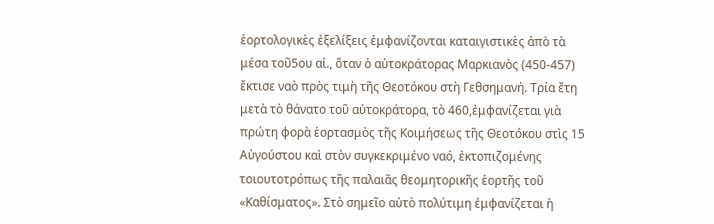ἑορτολογικὲς ἐξελίξεις ἐμφανίζονται καταιγιστικὲς ἀπὸ τὰ μέσα τοῦ5ου αἰ., ὅταν ὁ αὐτοκράτορας Μαρκιανὸς (450-457) ἔκτισε ναὸ πρὸς τιμὴ τῆς Θεοτόκου στὴ Γεθσημανή. Τρία ἔτη μετὰ τὸ θάνατο τοῦ αὐτοκράτορα, τὸ 460,ἐμφανίζεται γιὰ πρώτη φορὰ ἑορτασμὸς τῆς Κοιμήσεως τῆς Θεοτόκου στὶς 15 Αὐγούστου καὶ στὸν συγκεκριμένο ναό, ἐκτοπιζομένης τοιουτοτρόπως τῆς παλαιᾶς θεομητορικῆς ἑορτῆς τοῦ «Καθίσματος». Στὸ σημεῖο αὐτὸ πολύτιμη ἐμφανίζεται ἡ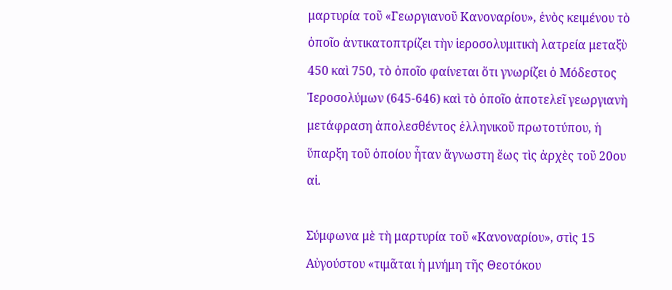μαρτυρία τοῦ «Γεωργιανοῦ Κανοναρίου», ἑνὸς κειμένου τὸ ὁποῖο ἀντικατοπτρίζει τὴν ἱεροσολυμιτικὴ λατρεία μεταξὺ 450 καὶ 750, τὸ ὁποῖο φαίνεται ὅτι γνωρίζει ὁ Μόδεστος Ἱεροσολύμων (645-646) καὶ τὸ ὁποῖο ἀποτελεῖ γεωργιανὴ μετάφραση ἀπολεσθέντος ἑλληνικοῦ πρωτοτύπου, ἡ ὕπαρξη τοῦ ὁποίου ἦταν ἄγνωστη ἕως τὶς ἀρχὲς τοῦ 20ου αἰ.

Σύμφωνα μὲ τὴ μαρτυρία τοῦ «Κανοναρίου», στὶς 15 Αὐγούστου «τιμᾶται ἡ μνήμη τῆς Θεοτόκου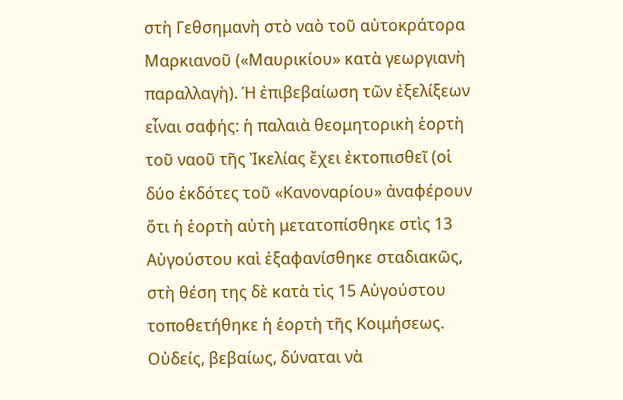στὴ Γεθσημανὴ στὸ ναὸ τοῦ αὐτοκράτορα Μαρκιανοῦ («Μαυρικίου» κατὰ γεωργιανὴ παραλλαγὴ). Ἡ ἐπιβεβαίωση τῶν ἐξελίξεων εἶναι σαφής: ἡ παλαιὰ θεομητορικὴ ἑορτὴ τοῦ ναοῦ τῆς Ἰκελίας ἔχει ἐκτοπισθεῖ (οἱ δύο ἐκδότες τοῦ «Κανοναρίου» ἀναφέρουν ὅτι ἡ ἑορτὴ αὐτὴ μετατοπίσθηκε στὶς 13 Αὐγούστου καὶ ἐξαφανίσθηκε σταδιακῶς, στὴ θέση της δὲ κατὰ τὶς 15 Αὐγούστου τοποθετήθηκε ἡ ἑορτὴ τῆς Κοιμήσεως. Οὐδείς, βεβαίως, δύναται νὰ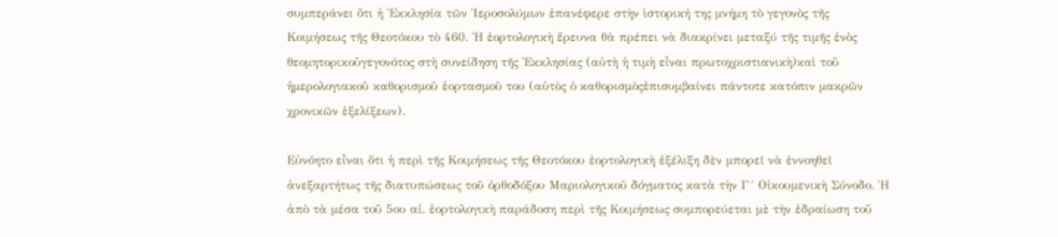συμπεράνει ὅτι ἡ Ἐκκλησία τῶν Ἱεροσολύμων ἐπανέφερε στὴν ἱστορική της μνήμη τὸ γεγονὸς τῆς Κοιμήσεως τῆς Θεοτόκου τὸ 460. Ἡ ἑορτολογικὴ ἔρευνα θὰ πρέπει νὰ διακρίνει μεταξύ τῆς τιμῆς ἑνὸς θεομητορικοῦγεγονότος στὴ συνείδηση τῆς Ἐκκλησίας (αὐτὴ ἡ τιμὴ εἶναι πρωτοχριστιανικὴ)καὶ τοῦ ἡμερολογιακοῦ καθορισμοῦ ἑορτασμοῦ του (αὐτὸς ὁ καθορισμὸςἐπισυμβαίνει πάντοτε κατόπιν μακρῶν χρονικῶν ἐξελίξεων).

Εὐνόητο εἶναι ὅτι ἡ περὶ τῆς Κοιμήσεως τῆς Θεοτόκου ἐορτολογικὴ ἐξέλιξη δὲν μπορεῖ νὰ ἐννοηθεῖ ἀνεξαρτήτως τῆς διατυπώσεως τοῦ ὀρθοδόξου Μαριολογικοῦ δόγματος κατὰ τὴν Γ´ Οἰκουμενικὴ Σύνοδο. Ἡ ἀπὸ τὰ μέσα τοῦ 5ου αἰ. ἐορτολογικὴ παράδοση περὶ τῆς Κοιμήσεως συμπορεύεται μὲ τὴν ἑδραίωση τοῦ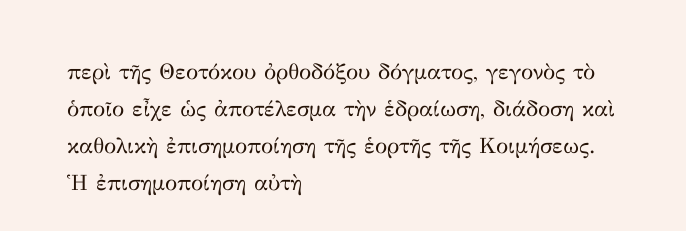περὶ τῆς Θεοτόκου ὀρθοδόξου δόγματος, γεγονὸς τὸ ὁποῖο εἶχε ὡς ἀποτέλεσμα τὴν ἑδραίωση, διάδοση καὶ καθολικὴ ἐπισημοποίηση τῆς ἑορτῆς τῆς Κοιμήσεως. Ἡ ἐπισημοποίηση αὐτὴ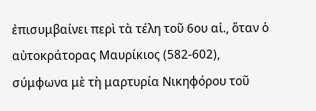ἐπισυμβαίνει περὶ τὰ τέλη τοῦ 6ου αἰ., ὅταν ὁ αὐτοκράτορας Μαυρίκιος (582-602), σύμφωνα μὲ τὴ μαρτυρία Νικηφόρου τοῦ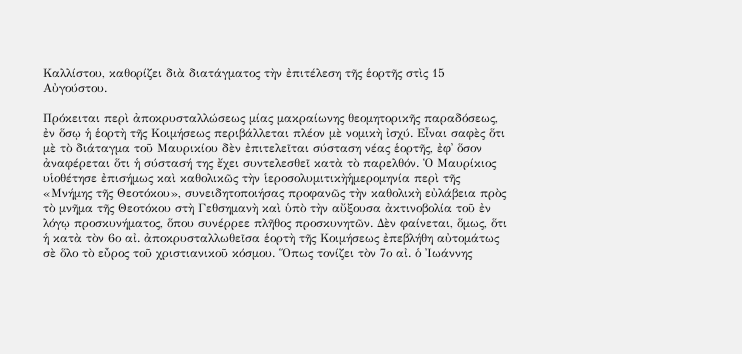Καλλίστου, καθορίζει διὰ διατάγματος τὴν ἐπιτέλεση τῆς ἑορτῆς στὶς 15 Αὐγούστου.

Πρόκειται περὶ ἀποκρυσταλλώσεως μίας μακραίωνης θεομητορικῆς παραδόσεως, ἐν ὅσῳ ἡ ἑορτὴ τῆς Κοιμήσεως περιβάλλεται πλέον μὲ νομικὴ ἰσχύ. Εἶναι σαφὲς ὅτι μὲ τὸ διάταγμα τοῦ Μαυρικίου δὲν ἐπιτελεῖται σύσταση νέας ἑορτῆς, ἐφ᾽ ὅσον ἀναφέρεται ὅτι ἡ σύστασή της ἔχει συντελεσθεῖ κατὰ τὸ παρελθόν. Ὁ Μαυρίκιος υἱοθέτησε ἐπισήμως καὶ καθολικῶς τὴν ἱεροσολυμιτικὴἡμερομηνία περὶ τῆς «Μνήμης τῆς Θεοτόκου», συνειδητοποιήσας προφανῶς τὴν καθολικὴ εὐλάβεια πρὸς τὸ μνῆμα τῆς Θεοτόκου στὴ Γεθσημανὴ καὶ ὑπὸ τὴν αὔξουσα ἀκτινοβολία τοῦ ἐν λόγῳ προσκυνήματος, ὅπου συνέρρεε πλῆθος προσκυνητῶν. Δὲν φαίνεται, ὅμως, ὅτι ἡ κατὰ τὸν 6ο αἰ. ἀποκρυσταλλωθεῖσα ἑορτὴ τῆς Κοιμήσεως ἐπεβλήθη αὐτομάτως σὲ ὅλο τὸ εὖρος τοῦ χριστιανικοῦ κόσμου. Ὅπως τονίζει τὸν 7ο αἰ. ὁ Ἰωάννης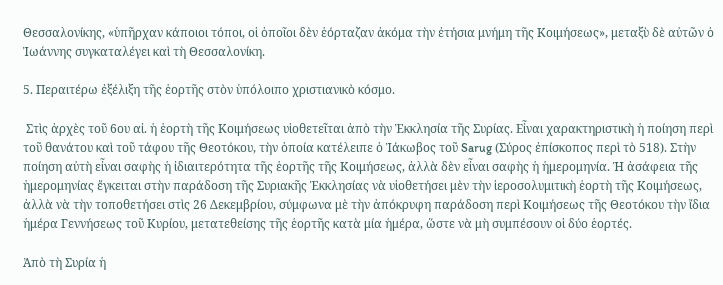Θεσσαλονίκης, «ὑπῆρχαν κάποιοι τόποι, οἱ ὁποῖοι δὲν ἑόρταζαν ἀκόμα τὴν ἐτήσια μνήμη τῆς Κοιμήσεως», μεταξὺ δὲ αὐτῶν ὁ Ἰωάννης συγκαταλέγει καὶ τὴ Θεσσαλονίκη.

5. Περαιτέρω ἐξέλιξη τῆς ἑορτῆς στὸν ὑπόλοιπο χριστιανικὸ κόσμο.

 Στὶς ἀρχὲς τοῦ 6ου αἰ. ἡ ἑορτὴ τῆς Κοιμήσεως υἱοθετεῖται ἀπὸ τὴν Ἐκκλησία τῆς Συρίας. Εἶναι χαρακτηριστικὴ ἡ ποίηση περὶ τοῦ θανάτου καὶ τοῦ τάφου τῆς Θεοτόκου, τὴν ὁποία κατέλειπε ὁ Ἰάκωβος τοῦ Sarug (Σύρος ἐπίσκοπος περὶ τὸ 518). Στὴν ποίηση αὐτὴ εἶναι σαφὴς ἡ ἰδιαιτερότητα τῆς ἑορτῆς τῆς Κοιμήσεως, ἀλλὰ δὲν εἶναι σαφὴς ἡ ἡμερομηνία. Ἡ ἀσάφεια τῆς ἡμερομηνίας ἔγκειται στὴν παράδοση τῆς Συριακῆς Ἐκκλησίας νὰ υἱοθετήσει μὲν τὴν ἱεροσολυμιτικὴ ἑορτὴ τῆς Κοιμήσεως, ἀλλὰ νὰ τὴν τοποθετήσει στὶς 26 Δεκεμβρίου, σύμφωνα μὲ τὴν ἀπόκρυφη παράδοση περὶ Κοιμήσεως τῆς Θεοτόκου τὴν ἴδια ἡμέρα Γεννήσεως τοῦ Κυρίου, μετατεθείσης τῆς ἑορτῆς κατὰ μία ἡμέρα, ὥστε νὰ μὴ συμπέσουν οἱ δύο ἑορτές.

Ἀπὸ τὴ Συρία ἡ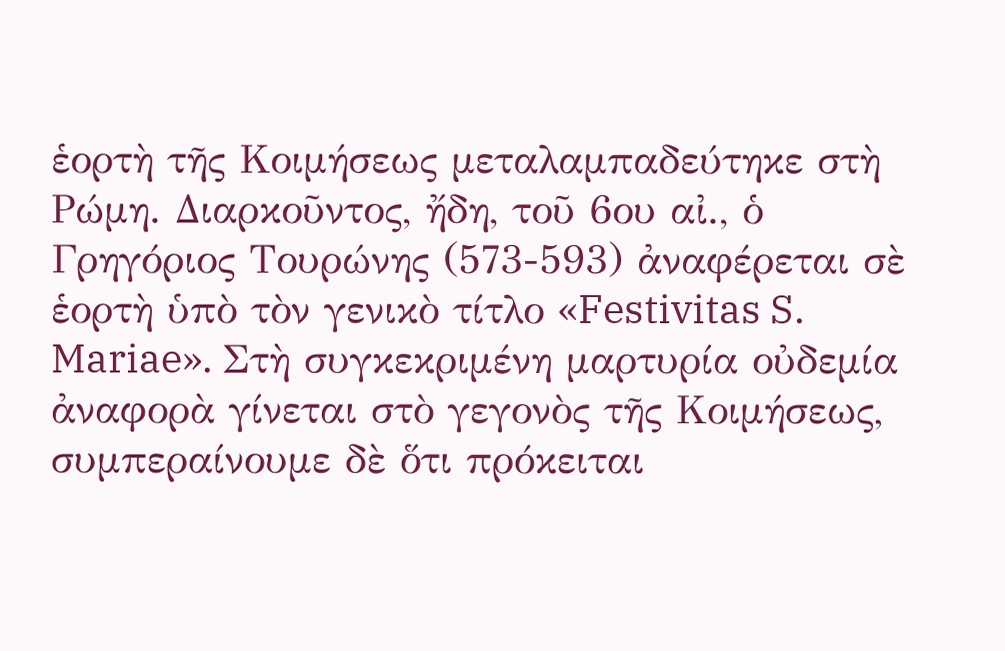ἑορτὴ τῆς Κοιμήσεως μεταλαμπαδεύτηκε στὴ Ρώμη. Διαρκοῦντος, ἤδη, τοῦ 6ου αἰ., ὁ Γρηγόριος Τουρώνης (573-593) ἀναφέρεται σὲ ἑορτὴ ὑπὸ τὸν γενικὸ τίτλο «Festivitas S. Mariae». Στὴ συγκεκριμένη μαρτυρία οὐδεμία ἀναφορὰ γίνεται στὸ γεγονὸς τῆς Κοιμήσεως, συμπεραίνουμε δὲ ὅτι πρόκειται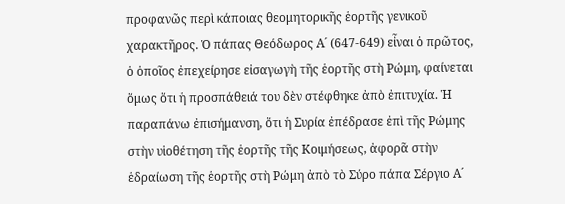προφανῶς περὶ κάποιας θεομητορικῆς ἑορτῆς γενικοῦ χαρακτῆρος. Ὁ πάπας Θεόδωρος Α´ (647-649) εἶναι ὁ πρῶτος, ὁ ὁποῖος ἐπεχείρησε εἰσαγωγὴ τῆς ἑορτῆς στὴ Ρώμη, φαίνεται ὅμως ὅτι ἡ προσπάθειά του δὲν στέφθηκε ἀπὸ ἐπιτυχία. Ἡ παραπάνω ἐπισήμανση, ὅτι ἡ Συρία ἐπέδρασε ἐπὶ τῆς Ρώμης στὴν υἱοθέτηση τῆς ἑορτῆς τῆς Κοιμήσεως, ἀφορᾶ στὴν ἑδραίωση τῆς ἑορτῆς στὴ Ρώμη ἀπὸ τὸ Σύρο πάπα Σέργιο Α´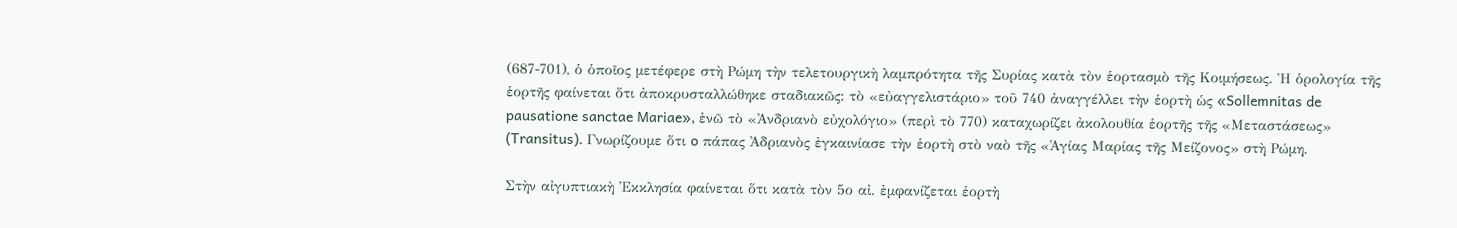(687-701), ὁ ὁποῖος μετέφερε στὴ Ρώμη τὴν τελετουργικὴ λαμπρότητα τῆς Συρίας κατὰ τὸν ἑορτασμὸ τῆς Κοιμήσεως. Ἡ ὁρολογία τῆς ἑορτῆς φαίνεται ὅτι ἀποκρυσταλλώθηκε σταδιακῶς: τὸ «εὐαγγελιστάριο» τοῦ 740 ἀναγγέλλει τὴν ἑορτὴ ὡς «Sollemnitas de pausatione sanctae Mariae», ἐνῶ τὸ «Ἀνδριανὸ εὐχολόγιο» (περὶ τὸ 770) καταχωρίζει ἀκολουθία ἑορτῆς τῆς «Μεταστάσεως» (Transitus). Γνωρίζουμε ὅτι o πάπας Ἀδριανὸς ἐγκαινίασε τὴν ἑορτὴ στὸ ναὸ τῆς «Ἁγίας Μαρίας τῆς Μείζονος» στὴ Ρώμη.

Στὴν αἰγυπτιακὴ Ἐκκλησία φαίνεται ὅτι κατὰ τὸν 5ο αἰ. ἐμφανίζεται ἑορτὴ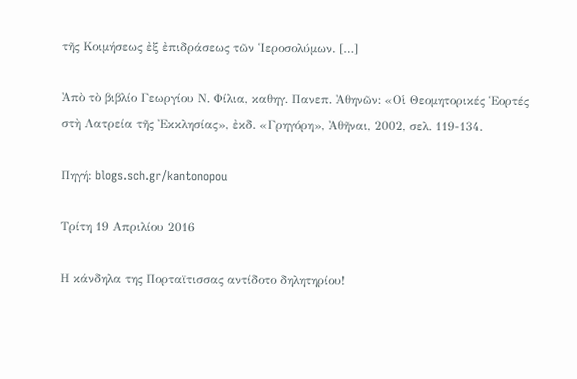τῆς Κοιμήσεως ἐξ ἐπιδράσεως τῶν Ἱεροσολύμων. […]

Ἀπὸ τὸ βιβλίο Γεωργίου Ν. Φίλια, καθηγ. Πανεπ. Ἀθηνῶν: «Οἱ Θεομητορικές Ἑορτές στὴ Λατρεία τῆς Ἐκκλησίας», ἐκδ. «Γρηγόρη», Ἀθῆναι, 2002, σελ. 119-134.

Πηγή: blogs.sch.gr/kantonopou

Τρίτη 19 Απριλίου 2016

Η κάνδηλα της Πορταϊτισσας αντίδοτο δηλητηρίου!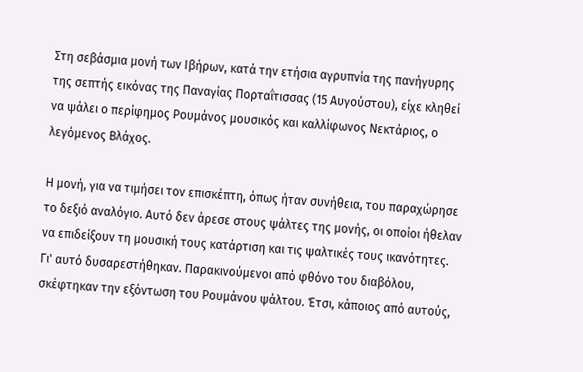Στη σεβάσμια μονή των Ιβήρων, κατά την ετήσια αγρυπνία της πανήγυρης της σεπτής εικόνας της Παναγίας Πορταΐτισσας (15 Αυγούστου), είχε κληθεί να ψάλει ο περίφημος Ρουμάνος μουσικός και καλλίφωνος Νεκτάριος, ο λεγόμενος Βλάχος.

Η μονή, για να τιμήσει τον επισκέπτη, όπως ήταν συνήθεια, του παραχώρησε το δεξιό αναλόγιο. Αυτό δεν άρεσε στους ψάλτες της μονής, οι οποίοι ήθελαν να επιδείξουν τη μουσική τους κατάρτιση και τις ψαλτικές τους ικανότητες. Γι' αυτό δυσαρεστήθηκαν. Παρακινούμενοι από φθόνο του διαβόλου, σκέφτηκαν την εξόντωση του Ρουμάνου ψάλτου. Έτσι, κάποιος από αυτούς,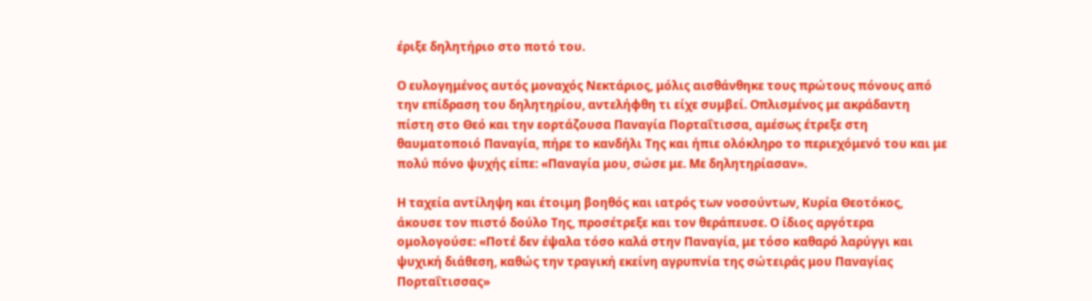έριξε δηλητήριο στο ποτό του.

Ο ευλογημένος αυτός μοναχός Νεκτάριος, μόλις αισθάνθηκε τους πρώτους πόνους από την επίδραση του δηλητηρίου, αντελήφθη τι είχε συμβεί. Οπλισμένος με ακράδαντη πίστη στο Θεό και την εορτάζουσα Παναγία Πορταΐτισσα, αμέσως έτρεξε στη θαυματοποιό Παναγία, πήρε το κανδήλι Της και ήπιε ολόκληρο το περιεχόμενό του και με πολύ πόνο ψυχής είπε: «Παναγία μου, σώσε με. Με δηλητηρίασαν».

Η ταχεία αντίληψη και έτοιμη βοηθός και ιατρός των νοσούντων, Κυρία Θεοτόκος, άκουσε τον πιστό δούλο Της, προσέτρεξε και τον θεράπευσε. Ο ίδιος αργότερα ομολογούσε: «Ποτέ δεν έψαλα τόσο καλά στην Παναγία, με τόσο καθαρό λαρύγγι και ψυχική διάθεση, καθώς την τραγική εκείνη αγρυπνία της σώτειράς μου Παναγίας Πορταΐτισσας»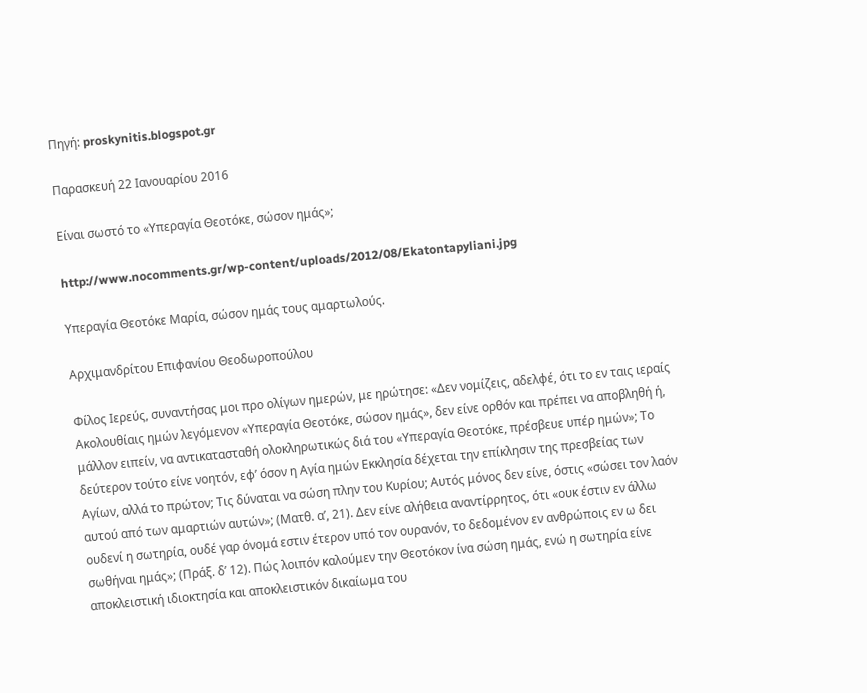Πηγή: proskynitis.blogspot.gr

Παρασκευή 22 Ιανουαρίου 2016

Είναι σωστό το «Υπεραγία Θεοτόκε, σώσον ημάς»;

http://www.nocomments.gr/wp-content/uploads/2012/08/Ekatontapyliani.jpg

Υπεραγία Θεοτόκε Μαρία, σώσον ημάς τους αμαρτωλούς.

Αρχιμανδρίτου Επιφανίου Θεοδωροπούλου

Φίλος Ιερεύς, συναντήσας μοι προ ολίγων ημερών, με ηρώτησε: «Δεν νομίζεις, αδελφέ, ότι το εν ταις ιεραίς Ακολουθίαις ημών λεγόμενον «Υπεραγία Θεοτόκε, σώσον ημάς», δεν είνε ορθόν και πρέπει να αποβληθή ή, μάλλον ειπείν, να αντικατασταθή ολοκληρωτικώς διά του «Υπεραγία Θεοτόκε, πρέσβευε υπέρ ημών»; Το δεύτερον τούτο είνε νοητόν, εφ’ όσον η Αγία ημών Εκκλησία δέχεται την επίκλησιν της πρεσβείας των Αγίων, αλλά το πρώτον; Τις δύναται να σώση πλην του Κυρίου; Αυτός μόνος δεν είνε, όστις «σώσει τον λαόν αυτού από των αμαρτιών αυτών»; (Ματθ. α’, 21). Δεν είνε αλήθεια αναντίρρητος, ότι «ουκ έστιν εν άλλω ουδενί η σωτηρία, ουδέ γαρ όνομά εστιν έτερον υπό τον ουρανόν, το δεδομένον εν ανθρώποις εν ω δει σωθήναι ημάς»; (Πράξ. δ’ 12). Πώς λοιπόν καλούμεν την Θεοτόκον ίνα σώση ημάς, ενώ η σωτηρία είνε αποκλειστική ιδιοκτησία και αποκλειστικόν δικαίωμα του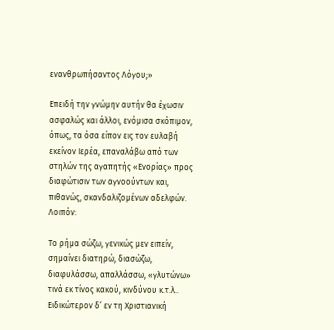ενανθρωπήσαντος Λόγου;»

Επειδή την γνώμην αυτήν θα έχωσιν ασφαλώς και άλλοι, ενόμισα σκόπιμον, όπως, τα όσα είπον εις τον ευλαβή εκείνον Ιερέα, επαναλάβω από των στηλών της αγαπητής «Ενορίας» προς διαφώτισιν των αγνοούντων και, πιθανώς, σκανδαλιζομένων αδελφών. Λοιπόν:

Το ρήμα σώζω, γενικώς μεν ειπείν, σημαίνει διατηρώ, διασώζω, διαφυλάσσω, απαλλάσσω, «γλυτώνω» τινά εκ τίνος κακού, κινδύνου κ.τ.λ.. Ειδικώτερον δ’ εν τη Χριστιανική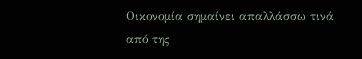Οικονομία σημαίνει απαλλάσσω τινά από της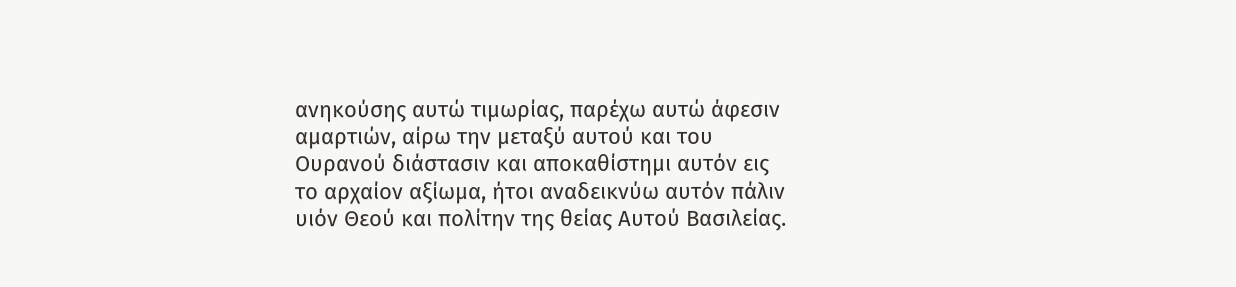ανηκούσης αυτώ τιμωρίας, παρέχω αυτώ άφεσιν αμαρτιών, αίρω την μεταξύ αυτού και του Ουρανού διάστασιν και αποκαθίστημι αυτόν εις το αρχαίον αξίωμα, ήτοι αναδεικνύω αυτόν πάλιν υιόν Θεού και πολίτην της θείας Αυτού Βασιλείας.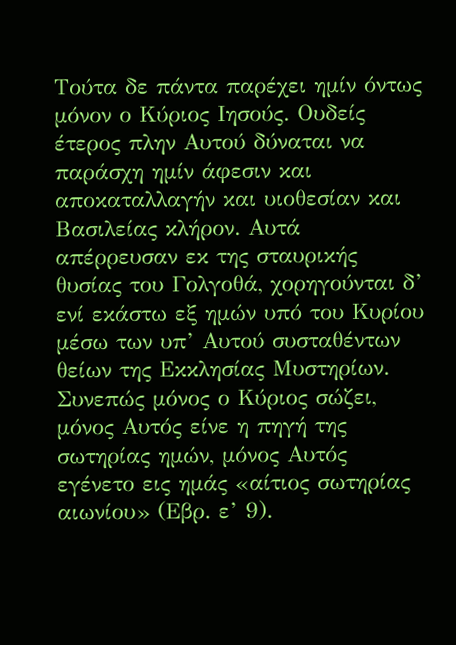Τούτα δε πάντα παρέχει ημίν όντως μόνον ο Κύριος Ιησούς. Ουδείς έτερος πλην Αυτού δύναται να παράσχη ημίν άφεσιν και αποκαταλλαγήν και υιοθεσίαν και Βασιλείας κλήρον. Αυτά απέρρευσαν εκ της σταυρικής θυσίας του Γολγοθά, χορηγούνται δ’ ενί εκάστω εξ ημών υπό του Κυρίου μέσω των υπ’ Αυτού συσταθέντων θείων της Εκκλησίας Μυστηρίων. Συνεπώς μόνος ο Κύριος σώζει, μόνος Αυτός είνε η πηγή της σωτηρίας ημών, μόνος Αυτός εγένετο εις ημάς «αίτιος σωτηρίας αιωνίου» (Εβρ. ε’ 9).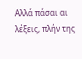Αλλά πάσαι αι λέξεις, πλήν της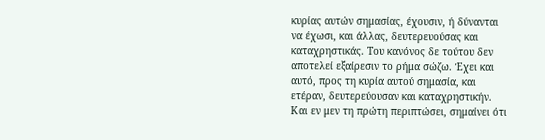κυρίας αυτών σημασίας, έχουσιν, ή δύνανται να έχωσι, και άλλας, δευτερευούσας και καταχρηστικάς. Του κανόνος δε τούτου δεν αποτελεί εξαίρεσιν το ρήμα σώζω. Έχει και αυτό, προς τη κυρία αυτού σημασία, και ετέραν, δευτερεύουσαν και καταχρηστικήν. Και εν μεν τη πρώτη περιπτώσει, σημαίνει ότι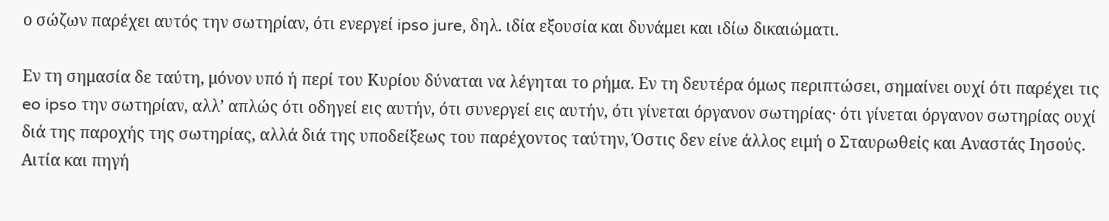ο σώζων παρέχει αυτός την σωτηρίαν, ότι ενεργεί ipso jure, δηλ. ιδία εξουσία και δυνάμει και ιδίω δικαιώματι.

Εν τη σημασία δε ταύτη, μόνον υπό ή περί του Κυρίου δύναται να λέγηται το ρήμα. Εν τη δευτέρα όμως περιπτώσει, σημαίνει ουχί ότι παρέχει τις eo ipso την σωτηρίαν, αλλ’ απλώς ότι οδηγεί εις αυτήν, ότι συνεργεί εις αυτήν, ότι γίνεται όργανον σωτηρίας· ότι γίνεται όργανον σωτηρίας ουχί διά της παροχής της σωτηρίας, αλλά διά της υποδείξεως του παρέχοντος ταύτην, Όστις δεν είνε άλλος ειμή ο Σταυρωθείς και Αναστάς Ιησούς. Αιτία και πηγή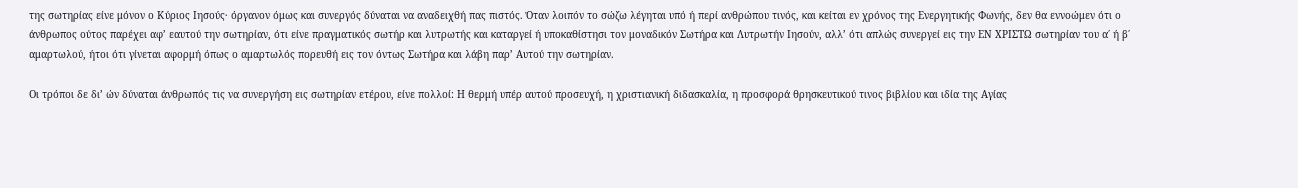της σωτηρίας είνε μόνον ο Κύριος Ιησούς· όργανον όμως και συνεργός δύναται να αναδειχθή πας πιστός. Όταν λοιπόν το σώζω λέγηται υπό ή περί ανθρώπου τινός, και κείται εν χρόνος της Ενεργητικής Φωνής, δεν θα εννοώμεν ότι ο άνθρωπος ούτος παρέχει αφ’ εαυτού την σωτηρίαν, ότι είνε πραγματικός σωτήρ και λυτρωτής και καταργεί ή υποκαθίστησι τον μοναδικόν Σωτήρα και Λυτρωτήν Ιησούν, αλλ’ ότι απλώς συνεργεί εις την ΕΝ ΧΡΙΣΤΩ σωτηρίαν του α΄ ή β΄ αμαρτωλού, ήτοι ότι γίνεται αφορμή όπως ο αμαρτωλός πορευθή εις τον όντως Σωτήρα και λάβη παρ’ Αυτού την σωτηρίαν.

Οι τρόποι δε δι’ ών δύναται άνθρωπός τις να συνεργήση εις σωτηρίαν ετέρου, είνε πολλοί: Η θερμή υπέρ αυτού προσευχή, η χριστιανική διδασκαλία, η προσφορά θρησκευτικού τινος βιβλίου και ιδία της Αγίας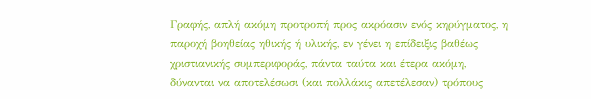Γραφής, απλή ακόμη προτροπή προς ακρόασιν ενός κηρύγματος, η παροχή βοηθείας ηθικής ή υλικής, εν γένει η επίδειξις βαθέως χριστιανικής συμπεριφοράς, πάντα ταύτα και έτερα ακόμη, δύνανται να αποτελέσωσι (και πολλάκις απετέλεσαν) τρόπους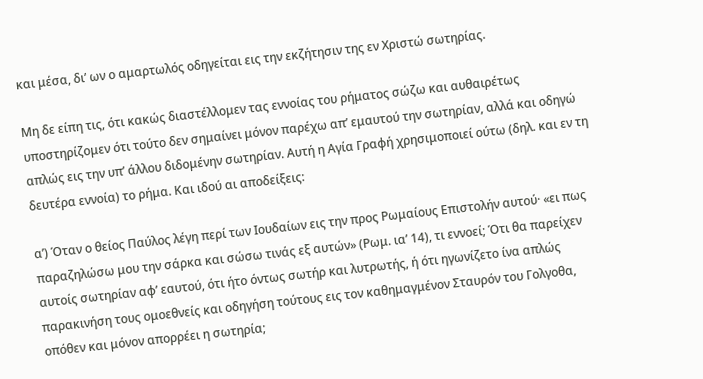και μέσα, δι’ ων ο αμαρτωλός οδηγείται εις την εκζήτησιν της εν Χριστώ σωτηρίας.

Μη δε είπη τις, ότι κακώς διαστέλλομεν τας εννοίας του ρήματος σώζω και αυθαιρέτως υποστηρίζομεν ότι τούτο δεν σημαίνει μόνον παρέχω απ’ εμαυτού την σωτηρίαν, αλλά και οδηγώ απλώς εις την υπ’ άλλου διδομένην σωτηρίαν. Αυτή η Αγία Γραφή χρησιμοποιεί ούτω (δηλ. και εν τη δευτέρα εννοία) το ρήμα. Και ιδού αι αποδείξεις:

α’) Όταν ο θείος Παύλος λέγη περί των Ιουδαίων εις την προς Ρωμαίους Επιστολήν αυτού· «ει πως παραζηλώσω μου την σάρκα και σώσω τινάς εξ αυτών» (Ρωμ. ια’ 14), τι εννοεί; Ότι θα παρείχεν αυτοίς σωτηρίαν αφ’ εαυτού, ότι ήτο όντως σωτήρ και λυτρωτής, ή ότι ηγωνίζετο ίνα απλώς παρακινήση τους ομοεθνείς και οδηγήση τούτους εις τον καθημαγμένον Σταυρόν του Γολγοθα, οπόθεν και μόνον απορρέει η σωτηρία;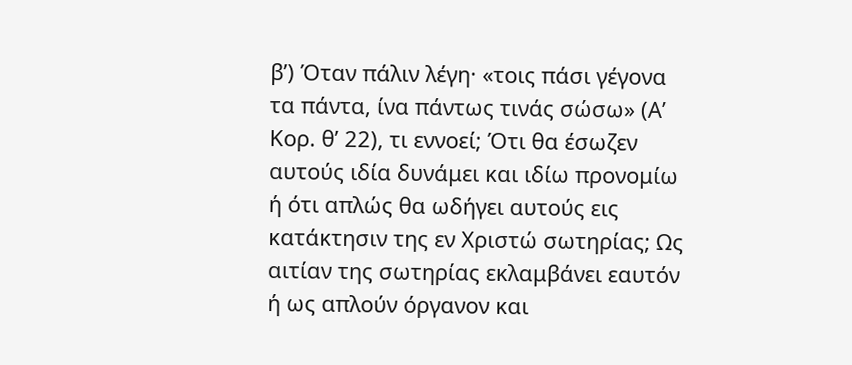β’) Όταν πάλιν λέγη· «τοις πάσι γέγονα τα πάντα, ίνα πάντως τινάς σώσω» (Α’ Κορ. θ’ 22), τι εννοεί; Ότι θα έσωζεν αυτούς ιδία δυνάμει και ιδίω προνομίω ή ότι απλώς θα ωδήγει αυτούς εις κατάκτησιν της εν Χριστώ σωτηρίας; Ως αιτίαν της σωτηρίας εκλαμβάνει εαυτόν ή ως απλούν όργανον και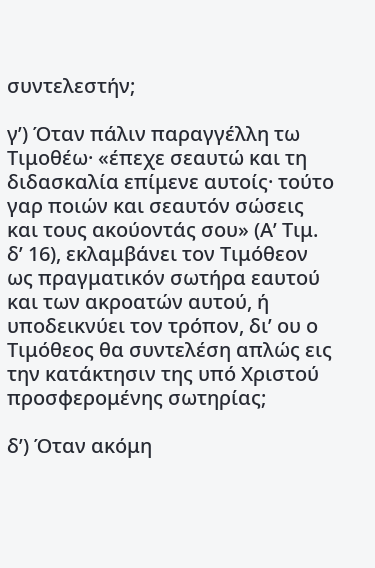συντελεστήν;

γ’) Όταν πάλιν παραγγέλλη τω Τιμοθέω· «έπεχε σεαυτώ και τη διδασκαλία επίμενε αυτοίς· τούτο γαρ ποιών και σεαυτόν σώσεις και τους ακούοντάς σου» (Α’ Τιμ. δ’ 16), εκλαμβάνει τον Τιμόθεον ως πραγματικόν σωτήρα εαυτού και των ακροατών αυτού, ή υποδεικνύει τον τρόπον, δι’ ου ο Τιμόθεος θα συντελέση απλώς εις την κατάκτησιν της υπό Χριστού προσφερομένης σωτηρίας;

δ’) Όταν ακόμη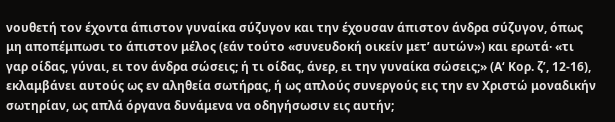νουθετή τον έχοντα άπιστον γυναίκα σύζυγον και την έχουσαν άπιστον άνδρα σύζυγον, όπως μη αποπέμπωσι το άπιστον μέλος (εάν τούτο «συνευδοκή οικείν μετ’ αυτών») και ερωτά· «τι γαρ οίδας, γύναι, ει τον άνδρα σώσεις; ή τι οίδας, άνερ, ει την γυναίκα σώσεις;» (A‘ Κορ. ζ’, 12-16), εκλαμβάνει αυτούς ως εν αληθεία σωτήρας, ή ως απλούς συνεργούς εις την εν Χριστώ μοναδικήν σωτηρίαν, ως απλά όργανα δυνάμενα να οδηγήσωσιν εις αυτήν;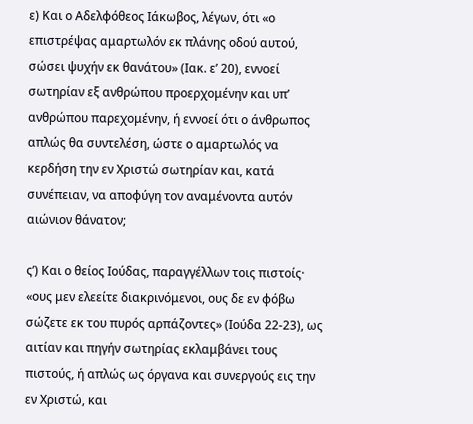ε) Και ο Αδελφόθεος Ιάκωβος, λέγων, ότι «ο επιστρέψας αμαρτωλόν εκ πλάνης οδού αυτού, σώσει ψυχήν εκ θανάτου» (Ιακ. ε’ 20), εννοεί σωτηρίαν εξ ανθρώπου προερχομένην και υπ’ ανθρώπου παρεχομένην, ή εννοεί ότι ο άνθρωπος απλώς θα συντελέση, ώστε ο αμαρτωλός να κερδήση την εν Χριστώ σωτηρίαν και, κατά συνέπειαν, να αποφύγη τον αναμένοντα αυτόν αιώνιον θάνατον;

ς’) Και ο θείος Ιούδας, παραγγέλλων τοις πιστοίς· «ους μεν ελεείτε διακρινόμενοι, ους δε εν φόβω σώζετε εκ του πυρός αρπάζοντες» (Ιούδα 22-23), ως αιτίαν και πηγήν σωτηρίας εκλαμβάνει τους πιστούς, ή απλώς ως όργανα και συνεργούς εις την εν Χριστώ, και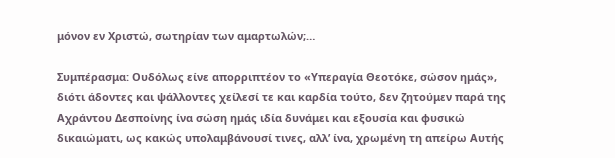μόνον εν Χριστώ, σωτηρίαν των αμαρτωλών;…

Συμπέρασμα: Ουδόλως είνε απορριπτέον το «Υπεραγία Θεοτόκε, σώσον ημάς», διότι άδοντες και ψάλλοντες χείλεσί τε και καρδία τούτο, δεν ζητούμεν παρά της Αχράντου Δεσποίνης ίνα σώση ημάς ιδία δυνάμει και εξουσία και φυσικώ δικαιώματι, ως κακώς υπολαμβάνουσί τινες, αλλ’ ίνα, χρωμένη τη απείρω Αυτής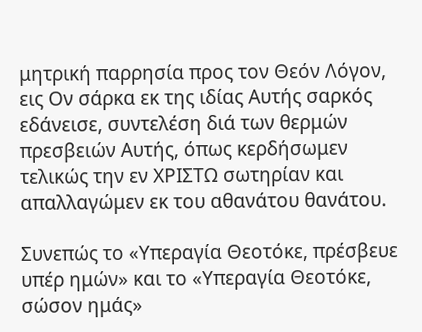μητρική παρρησία προς τον Θεόν Λόγον, εις Ον σάρκα εκ της ιδίας Αυτής σαρκός εδάνεισε, συντελέση διά των θερμών πρεσβειών Αυτής, όπως κερδήσωμεν τελικώς την εν ΧΡΙΣΤΩ σωτηρίαν και απαλλαγώμεν εκ του αθανάτου θανάτου.

Συνεπώς το «Υπεραγία Θεοτόκε, πρέσβευε υπέρ ημών» και το «Υπεραγία Θεοτόκε, σώσον ημάς»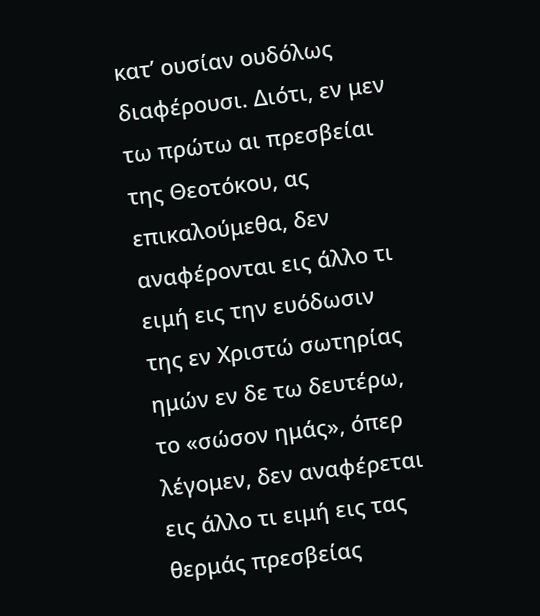κατ’ ουσίαν ουδόλως διαφέρουσι. Διότι, εν μεν τω πρώτω αι πρεσβείαι της Θεοτόκου, ας επικαλούμεθα, δεν αναφέρονται εις άλλο τι ειμή εις την ευόδωσιν της εν Χριστώ σωτηρίας ημών εν δε τω δευτέρω, το «σώσον ημάς», όπερ λέγομεν, δεν αναφέρεται εις άλλο τι ειμή εις τας θερμάς πρεσβείας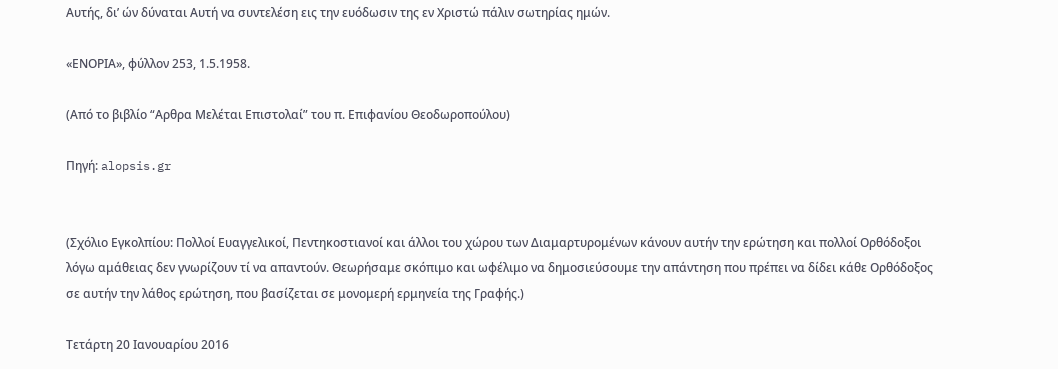Αυτής, δι’ ών δύναται Αυτή να συντελέση εις την ευόδωσιν της εν Χριστώ πάλιν σωτηρίας ημών.

«ΕΝΟΡΙΑ», φύλλον 253, 1.5.1958.

(Από το βιβλίο “Αρθρα Μελέται Επιστολαί” του π. Επιφανίου Θεοδωροπούλου)

Πηγή: alopsis.gr


(Σχόλιο Εγκολπίου: Πολλοί Ευαγγελικοί, Πεντηκοστιανοί και άλλοι του χώρου των Διαμαρτυρομένων κάνουν αυτήν την ερώτηση και πολλοί Ορθόδοξοι λόγω αμάθειας δεν γνωρίζουν τί να απαντούν. Θεωρήσαμε σκόπιμο και ωφέλιμο να δημοσιεύσουμε την απάντηση που πρέπει να δίδει κάθε Ορθόδοξος σε αυτήν την λάθος ερώτηση, που βασίζεται σε μονομερή ερμηνεία της Γραφής.)

Τετάρτη 20 Ιανουαρίου 2016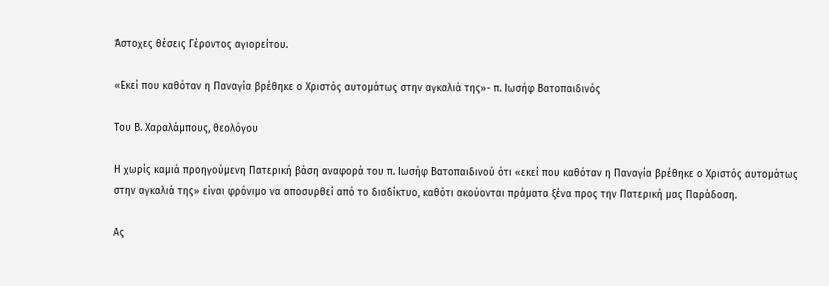Άστοχες θέσεις Γέροντος αγιορείτου.

«Εκεί που καθόταν η Παναγία βρέθηκε ο Χριστός αυτομάτως στην αγκαλιά της»- π. Ιωσήφ Βατοπαιδινός

Του Β. Χαραλάμπους, θεολόγου

Η χωρίς καμιά προηγούμενη Πατερική βάση αναφορά του π. Ιωσήφ Βατοπαιδινού ότι «εκεί που καθόταν η Παναγία βρέθηκε ο Χριστός αυτομάτως στην αγκαλιά της» είναι φρόνιμο να αποσυρθεί από το διαδίκτυο, καθότι ακούονται πράματα ξένα προς την Πατερική μας Παράδοση.

Ας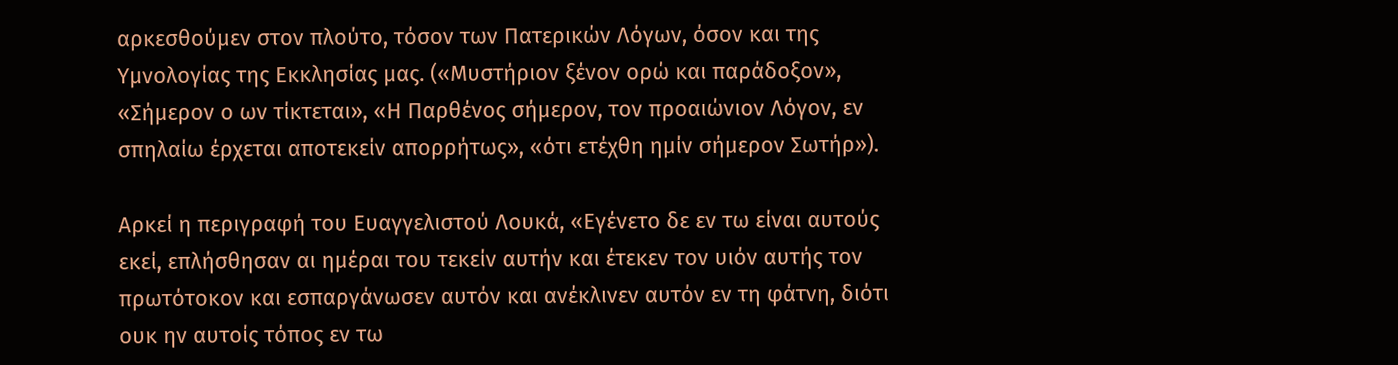αρκεσθούμεν στον πλούτο, τόσον των Πατερικών Λόγων, όσον και της Υμνολογίας της Εκκλησίας μας. («Μυστήριον ξένον ορώ και παράδοξον», «Σήμερον ο ων τίκτεται», «Η Παρθένος σήμερον, τον προαιώνιον Λόγον, εν σπηλαίω έρχεται αποτεκείν απορρήτως», «ότι ετέχθη ημίν σήμερον Σωτήρ»).

Αρκεί η περιγραφή του Ευαγγελιστού Λουκά, «Εγένετο δε εν τω είναι αυτούς εκεί, επλήσθησαν αι ημέραι του τεκείν αυτήν και έτεκεν τον υιόν αυτής τον πρωτότοκον και εσπαργάνωσεν αυτόν και ανέκλινεν αυτόν εν τη φάτνη, διότι ουκ ην αυτοίς τόπος εν τω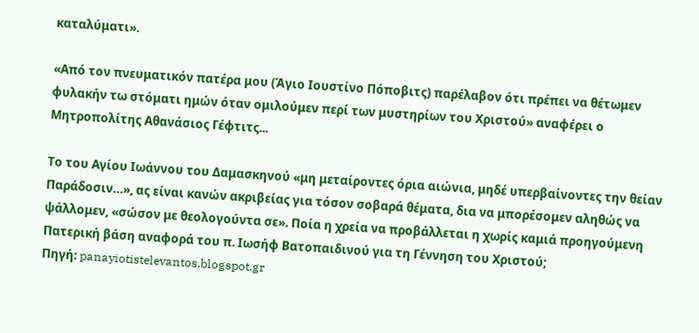καταλύματι».

«Από τον πνευματικόν πατέρα μου (Άγιο Ιουστίνο Πόποβιτς) παρέλαβον ότι πρέπει να θέτωμεν φυλακήν τω στόματι ημών όταν ομιλούμεν περί των μυστηρίων του Χριστού» αναφέρει ο Μητροπολίτης Αθανάσιος Γέφτιτς...

Το του Αγίου Ιωάννου του Δαμασκηνού «μη μεταίροντες όρια αιώνια, μηδέ υπερβαίνοντες την θείαν Παράδοσιν…», ας είναι κανών ακριβείας για τόσον σοβαρά θέματα, δια να μπορέσομεν αληθώς να ψάλλομεν, «σώσον με θεολογούντα σε». Ποία η χρεία να προβάλλεται η χωρίς καμιά προηγούμενη Πατερική βάση αναφορά του π. Ιωσήφ Βατοπαιδινού για τη Γέννηση του Χριστού;
Πηγή: panayiotistelevantos.blogspot.gr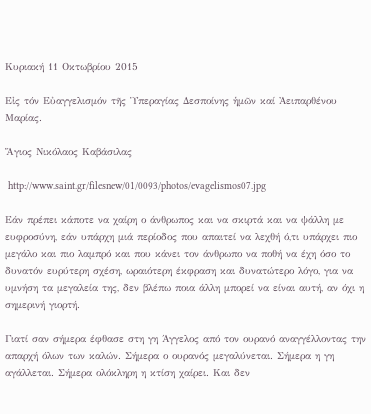Κυριακή 11 Οκτωβρίου 2015

Εἰς τόν Εὐαγγελισμόν τῆς Ὑπεραγίας Δεσποίνης ἡμῶν καί Ἀειπαρθένου Μαρίας.

Ἅγιος Νικόλαος Καβάσιλας

 http://www.saint.gr/filesnew/01/0093/photos/evagelismos07.jpg

Εάν πρέπει κάποτε να χαίρη ο άνθρωπος και να σκιρτά και να ψάλλη με ευφροσύνη, εάν υπάρχη μιά περίοδος που απαιτεί να λεχθή ό,τι υπάρχει πιο μεγάλο και πιο λαμπρό και που κάνει τον άνθρωπο να ποθή να έχη όσο το δυνατόν ευρύτερη σχέση, ωραιότερη έκφραση και δυνατώτερο λόγο, για να υμνήση τα μεγαλεία της, δεν βλέπω ποια άλλη μπορεί να είναι αυτή, αν όχι η σημερινή γιορτή.

Γιατί σαν σήμερα έφθασε στη γη Άγγελος από τον ουρανό αναγγέλλοντας την απαρχή όλων των καλών. Σήμερα ο ουρανός μεγαλύνεται. Σήμερα η γη αγάλλεται. Σήμερα ολόκληρη η κτίση χαίρει. Και δεν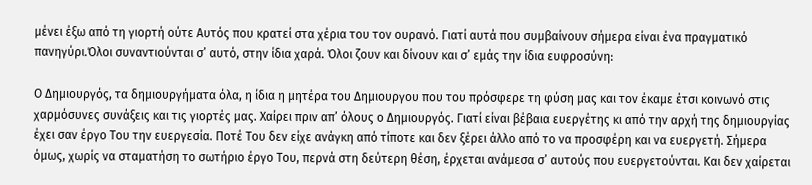μένει έξω από τη γιορτή ούτε Αυτός που κρατεί στα χέρια του τον ουρανό. Γιατί αυτά που συμβαίνουν σήμερα είναι ένα πραγματικό πανηγύρι.Όλοι συναντιούνται σ’ αυτό, στην ίδια χαρά. Όλοι ζουν και δίνουν και σ’ εμάς την ίδια ευφροσύνη:

Ο Δημιουργός, τα δημιουργήματα όλα, η ίδια η μητέρα του Δημιουργου που του πρόσφερε τη φύση μας και τον έκαμε έτσι κοινωνό στις χαρμόσυνες συνάξεις και τις γιορτές μας. Χαίρει πριν απ’ όλους ο Δημιουργός. Γιατί είναι βέβαια ευεργέτης κι από την αρχή της δημιουργίας έχει σαν έργο Του την ευεργεσία. Ποτέ Του δεν είχε ανάγκη από τίποτε και δεν ξέρει άλλο από το να προσφέρη και να ευεργετή. Σήμερα όμως, χωρίς να σταματήση το σωτήριο έργο Του, περνά στη δεύτερη θέση, έρχεται ανάμεσα σ’ αυτούς που ευεργετούνται. Και δεν χαίρεται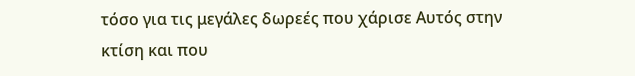τόσο για τις μεγάλες δωρεές που χάρισε Αυτός στην κτίση και που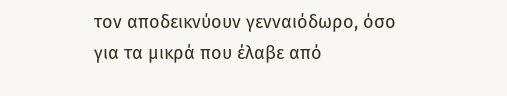τον αποδεικνύουν γενναιόδωρο, όσο για τα μικρά που έλαβε από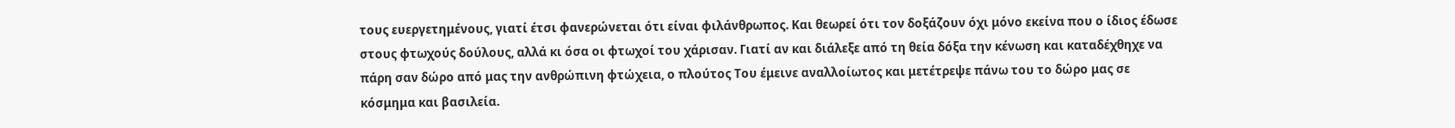τους ευεργετημένους, γιατί έτσι φανερώνεται ότι είναι φιλάνθρωπος. Kαι θεωρεί ότι τον δοξάζουν όχι μόνο εκείνα που ο ίδιος έδωσε στους φτωχούς δούλους, αλλά κι όσα oι φτωχοί του χάρισαν. Γιατί αν και διάλεξε από τη θεία δόξα την κένωση και καταδέχθηχε να πάρη σαν δώρο από μας την ανθρώπινη φτώχεια, ο πλούτος Του έμεινε αναλλοίωτος και μετέτρεψε πάνω του το δώρο μας σε κόσμημα και βασιλεία.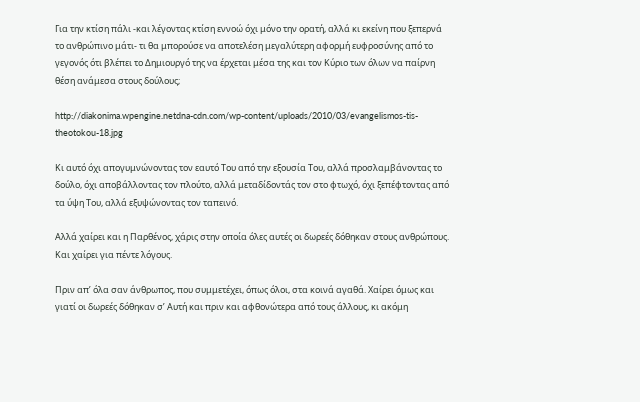Για την κτίση πάλι -και λέγοντας κτίση εννοώ όχι μόνο την ορατή, αλλά κι εκείνη που ξεπερνά το ανθρώπινο μάτι- τι θα μπορούσε να αποτελέση μεγαλύτερη αφορμή ευφροσύνης από το γεγονός ότι βλέπει το Δημιουργό της να έρχεται μέσα της και τον Κύριο των όλων να παίρνη θέση ανάμεσα στους δούλους;

http://diakonima.wpengine.netdna-cdn.com/wp-content/uploads/2010/03/evangelismos-tis-theotokou-18.jpg

Κι αυτό όχι απογυμνώνοντας τον εαυτό Του από την εξουσία Του, αλλά προσλαμβάνοντας το δούλο, όχι αποβάλλοντας τον πλούτο, αλλά μεταδίδοντάς τον στο φτωχό, όχι ξεπέφτοντας από τα ύψη Του, αλλά εξυψώνοντας τον ταπεινό.

Αλλά χαίρει και η Παρθένος, χάρις στην οποία όλες αυτές oι δωρεές δόθηκαν στους ανθρώπους. Kαι χαίρει για πέντε λόγους.

Πριν απ’ όλα σαν άνθρωπος, που συμμετέχει, όπως όλοι, στα κοινά αγαθά. Χαίρει όμως και γιατί oι δωρεές δόθηκαν σ’ Αυτή και πριν και αφθονώτερα από τους άλλους, κι ακόμη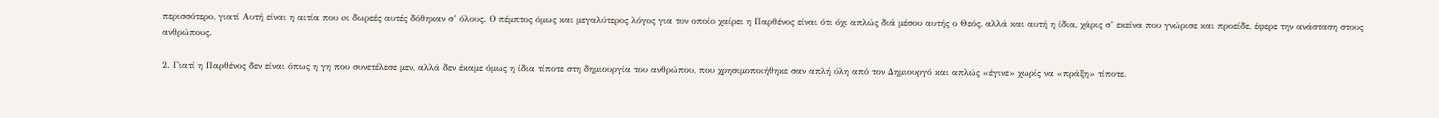περισσότερο, γιατί Αυτή είναι η αιτία που oι δωρεές αυτές δόθηκαν σ’ όλους. Ο πέμπτος όμως και μεγαλύτερος λόγος για τον οποίο χαίρει η Παρθένος είναι ότι όχι απλώς διά μέσου αυτής ο Θεός, αλλά και αυτή η ίδια, χάρις σ’ εκείνα που γνώρισε και προείδε, έφερε την ανάσταση στους ανθρώπους.

2. Γιατί η Παρθένος δεν είναι όπως η γη που συνετέλεσε μεν, αλλά δεν έκαμε όμως η ίδια τίποτε στη δημιουργία του ανθρώπου, που χρησιμοποιήθηκε σαν απλή ύλη από τον Δημιουργό και απλώς «έγινε» χωρίς να «πράξη» τίποτε.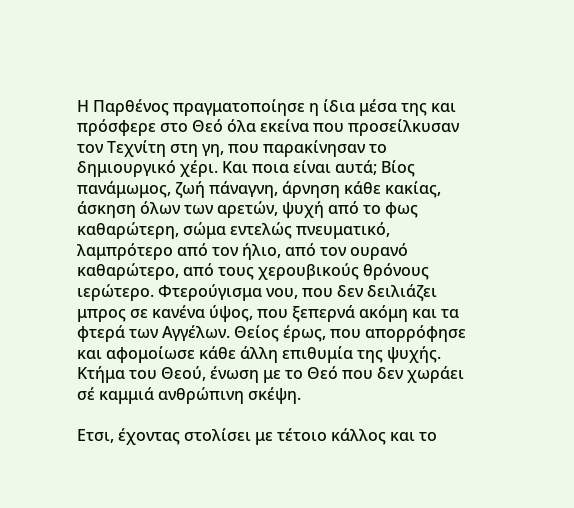Η Παρθένος πραγματοποίησε η ίδια μέσα της και πρόσφερε στο Θεό όλα εκείνα που προσείλκυσαν τον Τεχνίτη στη γη, που παρακίνησαν το δημιουργικό χέρι. Και ποια είναι αυτά; Βίος πανάμωμος, ζωή πάναγνη, άρνηση κάθε κακίας, άσκηση όλων των αρετών, ψυχή από το φως καθαρώτερη, σώμα εντελώς πνευματικό, λαμπρότερο από τον ήλιο, από τον ουρανό καθαρώτερο, από τους χερουβικούς θρόνους ιερώτερο. Φτερούγισμα νου, που δεν δειλιάζει μπρος σε κανένα ύψος, που ξεπερνά ακόμη και τα φτερά των Αγγέλων. Θείος έρως, που απορρόφησε και αφομοίωσε κάθε άλλη επιθυμία της ψυχής. Κτήμα του Θεού, ένωση με το Θεό που δεν χωράει σέ καμμιά ανθρώπινη σκέψη.

Ετσι, έχοντας στολίσει με τέτοιο κάλλος και το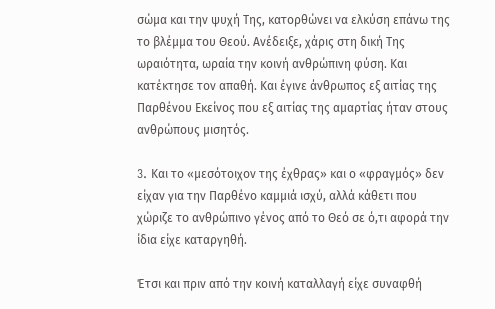σώμα και την ψυχή Της, κατορθώνει να ελκύση επάνω της το βλέμμα του Θεού. Ανέδειξε, χάρις στη δική Της ωραιότητα, ωραία την κοινή ανθρώπινη φύση. Και κατέκτησε τον απαθή. Και έγινε άνθρωπος εξ αιτίας της Παρθένου Εκείνος που εξ αιτίας της αμαρτίας ήταν στους ανθρώπους μισητός.

3. Kαι το «μεσότοιχον της έχθρας» και ο «φραγμός» δεν είχαν για την Παρθένο καμμιά ισχύ, αλλά κάθετι που χώριζε το ανθρώπινο γένος από το Θεό σε ό,τι αφορά την ίδια είχε καταργηθή.

Έτσι και πριν από την κοινή καταλλαγή είχε συναφθή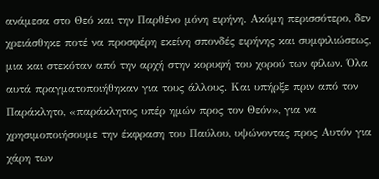ανάμεσα στο Θεό και την Παρθένο μόνη ειρήνη. Ακόμη περισσότερο, δεν χρειάσθηκε ποτέ να προσφέρη εκείνη σπονδές ειρήνης και συμφιλιώσεως, μια και στεκόταν από την αρχή στην κορυφή του χορού των φίλων. Όλα αυτά πραγματοποιήθηκαν για τους άλλους. Και υπήρξε πριν από τον Παράκλητο, «παράκλητος υπέρ ημών προς τον Θεόν», για να χρησιμοποιήσουμε την έκφραση του Παύλου, υψώνοντας προς Αυτόν για χάρη των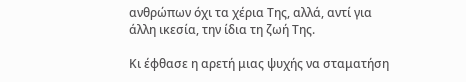ανθρώπων όχι τα χέρια Της, αλλά, αντί για άλλη ικεσία, την ίδια τη ζωή Της.

Κι έφθασε η αρετή μιας ψυχής να σταματήση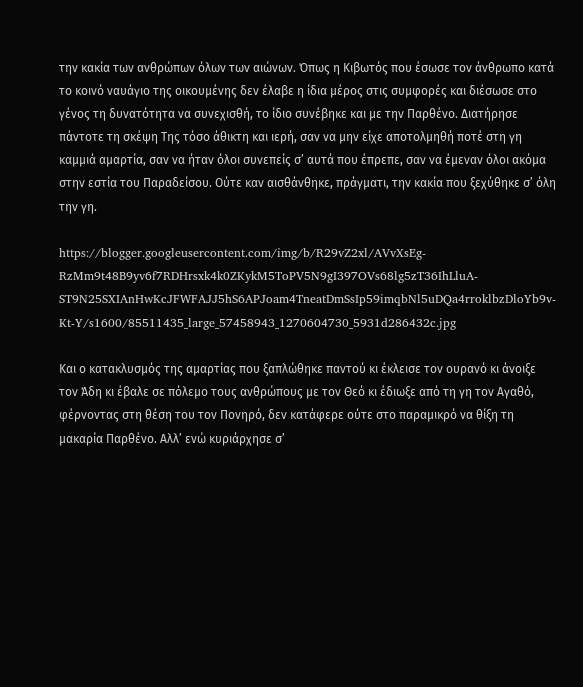την κακία των ανθρώπων όλων των αιώνων. Όπως η Κιβωτός που έσωσε τον άνθρωπο κατά το κοινό ναυάγιο της οικουμένης δεν έλαβε η ίδια μέρος στις συμφορές και διέσωσε στο γένος τη δυνατότητα να συνεχισθή, το ίδιο συνέβηκε και με την Παρθένο. Διατήρησε πάντοτε τη σκέψη Της τόσο άθικτη και ιερή, σαν να μην είχε αποτολμηθή ποτέ στη γη καμμιά αμαρτία, σαν να ήταν όλοι συνεπείς σ’ αυτά που έπρεπε, σαν να έμεναν όλοι ακόμα στην εστία του Παραδείσου. Ούτε καν αισθάνθηκε, πράγματι, την κακία που ξεχύθηκε σ’ όλη την γη.

https://blogger.googleusercontent.com/img/b/R29vZ2xl/AVvXsEg-RzMm9t48B9yv6f7RDHrsxk4k0ZKykM5ToPV5N9gI397OVs68lg5zT36IhLluA-ST9N25SXIAnHwKcJFWFAJJ5hS6APJoam4TneatDmSsIp59imqbNl5uDQa4rroklbzDloYb9v-Kt-Y/s1600/85511435_large_57458943_1270604730_5931d286432c.jpg

Και ο κατακλυσμός της αμαρτίας που ξαπλώθηκε παντού κι έκλεισε τον ουρανό κι άνοιξε τον Άδη κι έβαλε σε πόλεμο τους ανθρώπους με τον Θεό κι έδιωξε από τη γη τον Αγαθό, φέρνοντας στη θέση του τον Πονηρό, δεν κατάφερε ούτε στο παραμικρό να θίξη τη μακαρία Παρθένο. Αλλ’ ενώ κυριάρχησε σ’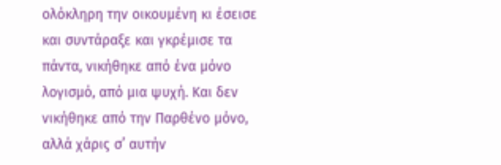ολόκληρη την οικουμένη κι έσεισε και συντάραξε και γκρέμισε τα πάντα, νικήθηκε από ένα μόνο λογισμό, από μια ψυχή. Και δεν νικήθηκε από την Παρθένο μόνο, αλλά χάρις σ’ αυτήν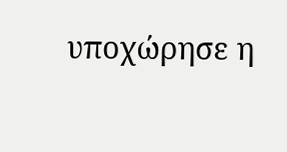υποχώρησε η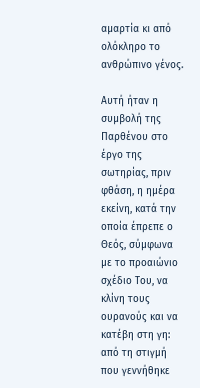αμαρτία κι από ολόκληρο το ανθρώπινο γένος.

Αυτή ήταν η συμβολή της Παρθένου στο έργο της σωτηρίας, πριν φθάση, η ημέρα εκείνη, κατά την οποία έπρεπε ο Θεός, σύμφωνα με το προαιώνιο σχέδιο Του, να κλίνη τους ουρανούς και να κατέβη στη γη: από τη στιγμή που γεννήθηκε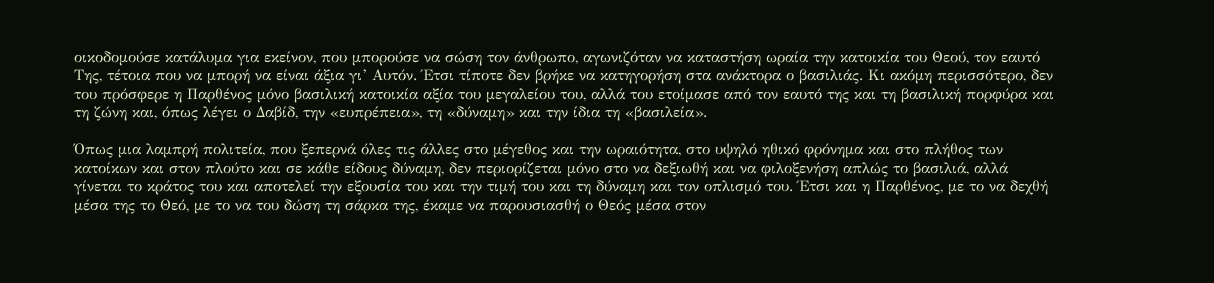οικοδομούσε κατάλυμα για εκείνον, που μπορούσε να σώση τον άνθρωπο, αγωνιζόταν να καταστήση ωραία την κατοικία του Θεού, τον εαυτό Της, τέτοια που να μπορή να είναι άξια γι’ Αυτόν. Έτσι τίποτε δεν βρήκε να κατηγορήση στα ανάκτορα ο βασιλιάς. Κι ακόμη περισσότερο, δεν του πρόσφερε η Παρθένος μόνο βασιλική κατοικία αξία του μεγαλείου του, αλλά του ετοίμασε από τον εαυτό της και τη βασιλική πορφύρα και τη ζώνη και, όπως λέγει ο Δαβίδ, την «ευπρέπεια», τη «δύναμη» και την ίδια τη «βασιλεία».

Όπως μια λαμπρή πολιτεία, που ξεπερνά όλες τις άλλες στο μέγεθος και την ωραιότητα, στο υψηλό ηθικό φρόνημα και στο πλήθος των κατοίκων και στον πλούτο και σε κάθε είδους δύναμη, δεν περιορίζεται μόνο στο να δεξιωθή και να φιλοξενήση απλώς το βασιλιά, αλλά γίνεται το κράτος του και αποτελεί την εξουσία του και την τιμή του και τη δύναμη και τον οπλισμό του. Έτσι και η Παρθένος, με το να δεχθή μέσα της το Θεό, με το να του δώση τη σάρκα της, έκαμε να παρουσιασθή ο Θεός μέσα στον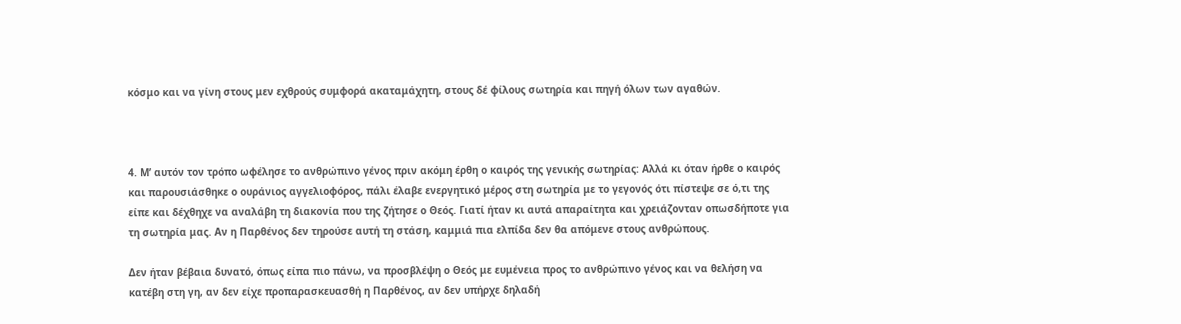κόσμο και να γίνη στους μεν εχθρούς συμφορά ακαταμάχητη, στους δέ φίλους σωτηρία και πηγή όλων των αγαθών.



4. Μ’ αυτόν τον τρόπο ωφέλησε το ανθρώπινο γένος πριν ακόμη έρθη ο καιρός της γενικής σωτηρίας: Αλλά κι όταν ήρθε ο καιρός και παρουσιάσθηκε ο ουράνιος αγγελιοφόρος, πάλι έλαβε ενεργητικό μέρος στη σωτηρία με το γεγονός ότι πίστεψε σε ό,τι της είπε και δέχθηχε να αναλάβη τη διακονία που της ζήτησε ο Θεός. Γιατί ήταν κι αυτά απαραίτητα και χρειάζονταν οπωσδήποτε για τη σωτηρία μας. Αν η Παρθένος δεν τηρούσε αυτή τη στάση, καμμιά πια ελπίδα δεν θα απόμενε στους ανθρώπους.

Δεν ήταν βέβαια δυνατό, όπως είπα πιο πάνω, να προσβλέψη ο Θεός με ευμένεια προς το ανθρώπινο γένος και να θελήση να κατέβη στη γη, αν δεν είχε προπαρασκευασθή η Παρθένος, αν δεν υπήρχε δηλαδή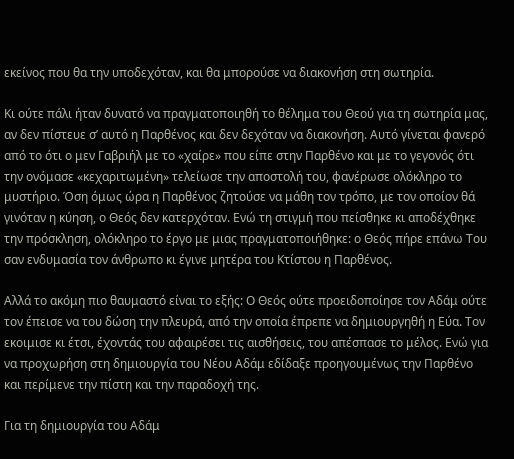εκείνος που θα την υποδεχόταν, και θα μπορούσε να διακονήση στη σωτηρία.

Κι ούτε πάλι ήταν δυνατό να πραγματοποιηθή το θέλημα του Θεού για τη σωτηρία μας, αν δεν πίστευε σ’ αυτό η Παρθένος και δεν δεχόταν να διακονήση. Αυτό γίνεται φανερό από το ότι ο μεν Γαβριήλ με το «χαίρε» που είπε στην Παρθένο και με το γεγονός ότι την ονόμασε «κεχαριτωμένη» τελείωσε την αποστολή του, φανέρωσε ολόκληρο το μυστήριο. Όση όμως ώρα η Παρθένος ζητούσε να μάθη τον τρόπο, με τον οποίον θά γινόταν η κύηση, ο Θεός δεν κατερχόταν. Ενώ τη στιγμή που πείσθηκε κι αποδέχθηκε την πρόσκληση, ολόκληρο το έργο με μιας πραγματοποιήθηκε: ο Θεός πήρε επάνω Του σαν ενδυμασία τον άνθρωπο κι έγινε μητέρα του Κτίστου η Παρθένος.

Αλλά το ακόμη πιο θαυμαστό είναι το εξής: Ο Θεός ούτε προειδοποίησε τον Αδάμ ούτε τον έπεισε να του δώση την πλευρά, από την οποία έπρεπε να δημιουργηθή η Εύα. Τον εκοιμισε κι έτσι, έχοντάς του αφαιρέσει τις αισθήσεις, του απέσπασε το μέλος. Ενώ για να προχωρήση στη δημιουργία του Νέου Αδάμ εδίδαξε προηγουμένως την Παρθένο και περίμενε την πίστη και την παραδοχή της.

Για τη δημιουργία του Αδάμ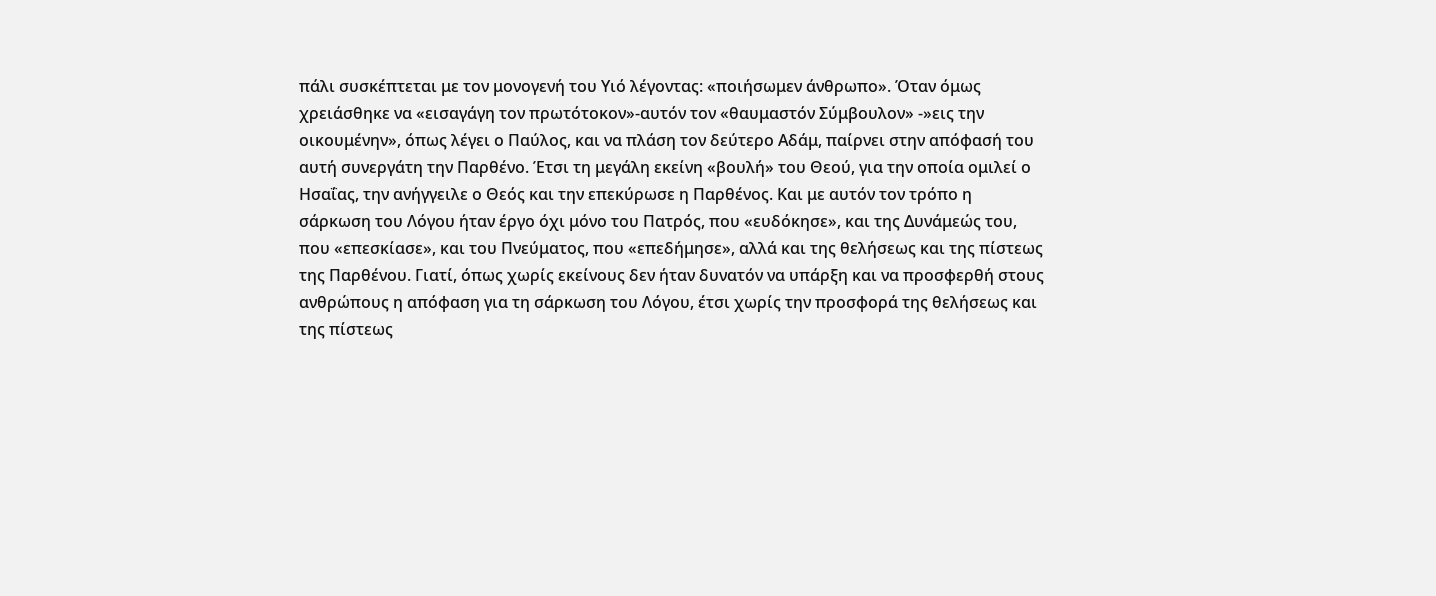πάλι συσκέπτεται με τον μονογενή του Υιό λέγοντας: «ποιήσωμεν άνθρωπο». Όταν όμως χρειάσθηκε να «εισαγάγη τον πρωτότοκον»-αυτόν τον «θαυμαστόν Σύμβουλον» -»εις την οικουμένην», όπως λέγει ο Παύλος, και να πλάση τον δεύτερο Αδάμ, παίρνει στην απόφασή του αυτή συνεργάτη την Παρθένο. Έτσι τη μεγάλη εκείνη «βουλή» του Θεού, για την οποία ομιλεί ο Ησαΐας, την ανήγγειλε ο Θεός και την επεκύρωσε η Παρθένος. Και με αυτόν τον τρόπο η σάρκωση του Λόγου ήταν έργο όχι μόνο του Πατρός, που «ευδόκησε», και της Δυνάμεώς του, που «επεσκίασε», και του Πνεύματος, που «επεδήμησε», αλλά και της θελήσεως και της πίστεως της Παρθένου. Γιατί, όπως χωρίς εκείνους δεν ήταν δυνατόν να υπάρξη και να προσφερθή στους ανθρώπους η απόφαση για τη σάρκωση του Λόγου, έτσι χωρίς την προσφορά της θελήσεως και της πίστεως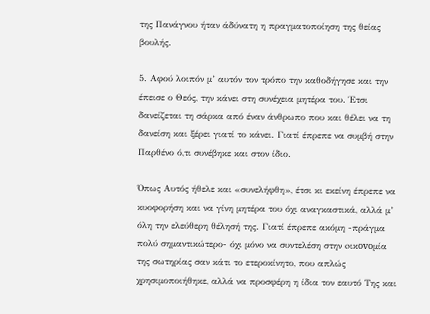της Πανάγνου ήταν άδύνατη η πραγματοποίηση της θείας βουλής.

5. Αφού λοιπόν μ’ αυτόν τον τρόπο την καθοδήγησε και την έπεισε ο Θεός, την κάνει στη συνέχεια μητέρα του. Έτσι δανείζεται τη σάρκα από έναν άνθρωπο που και θέλει να τη δανείση και ξέρει γιατί το κάνει. Γιατί έπρεπε να συμβή στην Παρθένο ό,τι συνέβηκε και στον ίδιο.

Όπως Αυτός ήθελε και «συνελήφθη», έτσι κι εκείνη έπρεπε να κυοφορήση και να γίνη μητέρα του όχι αναγκαστικά, αλλά μ’ όλη την ελεύθερη θέλησή της. Γιατί έπρεπε ακόμη -πράγμα πολύ σημαντικώτερο- όχι μόνο να συντελέση στην oικovoμία της σωτηρίας σαν κάτι το ετεροκίνητο, που απλώς χρησιμοποιήθηκε, αλλά να προσφέρη η ίδια τον εαυτό Της και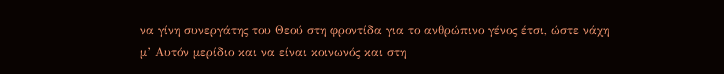να γίνη συνεργάτης του Θεού στη φροντίδα για το ανθρώπινο γένος έτσι, ώστε νάχη μ’ Αυτόν μερίδιο και να είναι κοινωνός και στη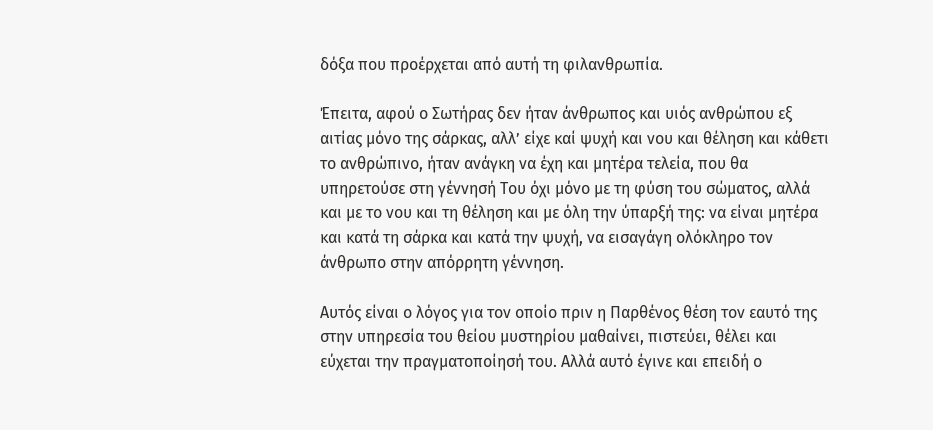δόξα που προέρχεται από αυτή τη φιλανθρωπία.

Έπειτα, αφού ο Σωτήρας δεν ήταν άνθρωπος και υιός ανθρώπου εξ αιτίας μόνο της σάρκας, αλλ’ είχε καί ψυχή και νου και θέληση και κάθετι το ανθρώπινο, ήταν ανάγκη να έχη και μητέρα τελεία, που θα υπηρετούσε στη γέννησή Του όχι μόνο με τη φύση του σώματος, αλλά και με το νου και τη θέληση και με όλη την ύπαρξή της: να είναι μητέρα και κατά τη σάρκα και κατά την ψυχή, να εισαγάγη ολόκληρο τον άνθρωπο στην απόρρητη γέννηση.

Αυτός είναι ο λόγος για τον οποίο πριν η Παρθένος θέση τον εαυτό της στην υπηρεσία του θείου μυστηρίου μαθαίνει, πιστεύει, θέλει και εύχεται την πραγματοποίησή του. Αλλά αυτό έγινε και επειδή ο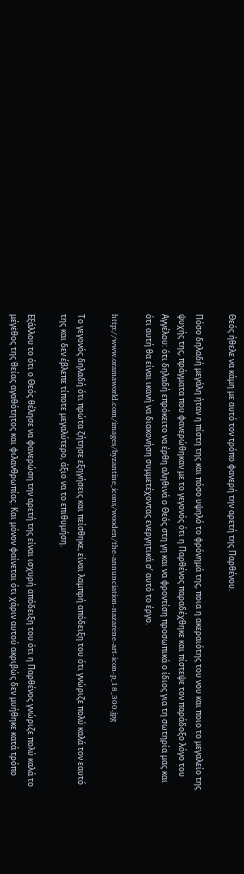Θεός ήθελε να κάμη με αυτό τον τρόπο φανερή την αρετή της Παρθένου.

Πόσο δηλαδή μεγάλη ήταν η πίστη της και πόσο υψηλό το φρόνημά της, ποια η ακεραιότης του νου και ποιο το μεγαλείο της ψυχής της, πράγματα που φανερώθηκαν με το γεγονός ότι η Παρθένος παραδέχθηκε και πίστεψε τον παράδοξο λόγο του Αγγέλου: ότι δηλαδή επρόκειτο να έρθη αληθινά ο Θεός στη γη και να φροντίση προσωπικά ο ίδιος για τη σωτηρία μας και ότι αυτή θα είναι ικανή να διακονήση συμμετέχοντας ενεργητικά σ’ αυτό το έργο.

http://www.oramaworld.com/images/byzantine_icons/wooden/the-annunciation-nazarene-art-icon-p_18_300.jpg

Το γεγονός δηλαδή ότι πρώτα ζήτησε εξηγήσεις και πείσθηκε, είναι λαμπρή απόδειξη του ότι γνώριζε πολύ καλά τον εαυτό της και δεν έβλεπε τίποτε μεγαλύτερο, άξιο να το επιθυμήση.

Εξάλλου το ότι ο Θεός θέλησε να φανερώση την αρετή της είναι ισχυρή απόδειξη του ότι η Παρθένος γνώριζε πολύ καλά το μέγεθος της θείας αγαθότητος και φιλανθρωπίας. Και μόνον φαίνεται ότι χάριν αυτού ακριβώς δεν μυήθηκε κατά τρόπο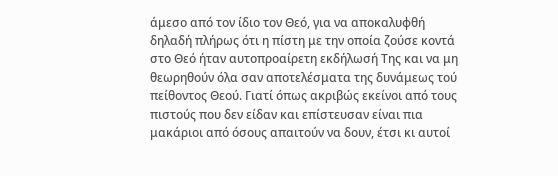άμεσο από τον ίδιο τον Θεό, για να αποκαλυφθή δηλαδή πλήρως ότι η πίστη με την οποία ζούσε κοντά στο Θεό ήταν αυτοπροαίρετη εκδήλωσή Της και να μη θεωρηθούν όλα σαν αποτελέσματα της δυνάμεως τού πείθοντος Θεού. Γιατί όπως ακριβώς εκείνοι από τους πιστούς που δεν είδαν και επίστευσαν είναι πια μακάριοι από όσους απαιτούν να δουν, έτσι κι αυτοί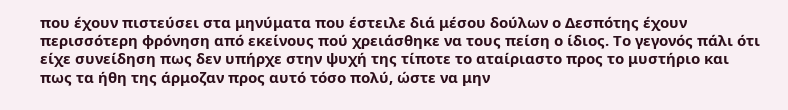που έχουν πιστεύσει στα μηνύματα που έστειλε διά μέσου δούλων ο Δεσπότης έχουν περισσότερη φρόνηση από εκείνους πού χρειάσθηκε να τους πείση ο ίδιος. Το γεγονός πάλι ότι είχε συνείδηση πως δεν υπήρχε στην ψυχή της τίποτε το αταίριαστο προς το μυστήριο και πως τα ήθη της άρμοζαν προς αυτό τόσο πολύ, ώστε να μην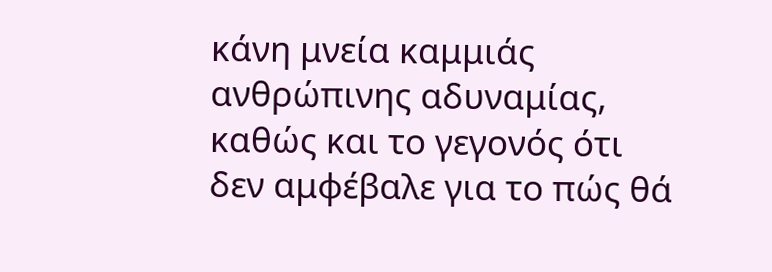κάνη μνεία καμμιάς ανθρώπινης αδυναμίας, καθώς και το γεγονός ότι δεν αμφέβαλε για το πώς θά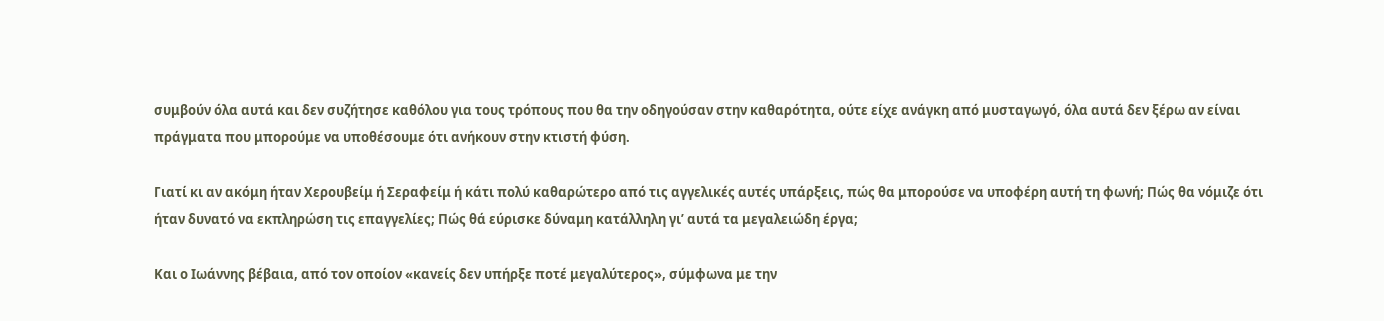συμβούν όλα αυτά και δεν συζήτησε καθόλου για τους τρόπους που θα την οδηγούσαν στην καθαρότητα, ούτε είχε ανάγκη από μυσταγωγό, όλα αυτά δεν ξέρω αν είναι πράγματα που μπορούμε να υποθέσουμε ότι ανήκουν στην κτιστή φύση.

Γιατί κι αν ακόμη ήταν Χερουβείμ ή Σεραφείμ ή κάτι πολύ καθαρώτερο από τις αγγελικές αυτές υπάρξεις, πώς θα μπορούσε να υποφέρη αυτή τη φωνή; Πώς θα νόμιζε ότι ήταν δυνατό να εκπληρώση τις επαγγελίες; Πώς θά εύρισκε δύναμη κατάλληλη γι’ αυτά τα μεγαλειώδη έργα;

Και ο Ιωάννης βέβαια, από τον οποίον «καvείς δεν υπήρξε ποτέ μεγαλύτερος», σύμφωνα με την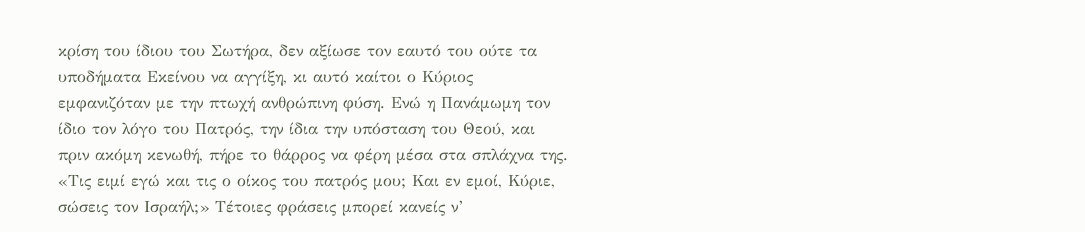κρίση του ίδιου του Σωτήρα, δεν αξίωσε τον εαυτό του ούτε τα υποδήματα Εκείνου να αγγίξη, κι αυτό καίτοι ο Κύριος εμφανιζόταν με την πτωχή ανθρώπινη φύση. Ενώ η Πανάμωμη τον ίδιο τον λόγο του Πατρός, την ίδια την υπόσταση του Θεού, και πριν ακόμη κενωθή, πήρε το θάρρος να φέρη μέσα στα σπλάχνα της. «Τις ειμί εγώ και τις ο οίκος του πατρός μου; Και εν εμοί, Κύριε, σώσεις τον Ισραήλ;» Τέτοιες φράσεις μπορεί κανείς ν’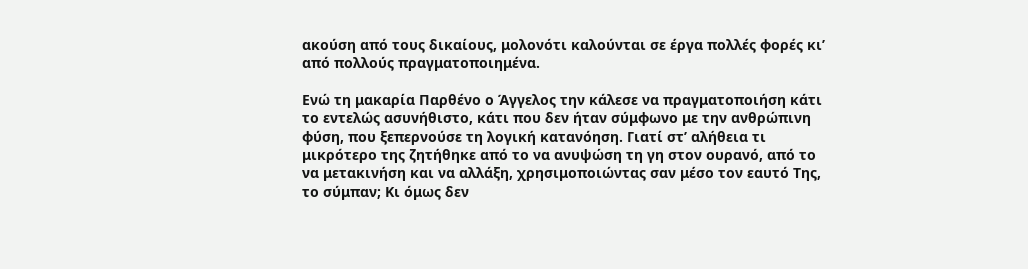ακούση από τους δικαίους, μολονότι καλούνται σε έργα πολλές φορές κι’ από πολλούς πραγματοποιημένα.

Ενώ τη μακαρία Παρθένο ο Άγγελος την κάλεσε να πραγματοποιήση κάτι το εντελώς ασυνήθιστο, κάτι που δεν ήταν σύμφωνο με την ανθρώπινη φύση, που ξεπερνούσε τη λογική κατανόηση. Γιατί στ’ αλήθεια τι μικρότερο της ζητήθηκε από το να ανυψώση τη γη στον ουρανό, από το να μετακινήση και να αλλάξη, χρησιμοποιώντας σαν μέσο τον εαυτό Της, το σύμπαν; Kι όμως δεν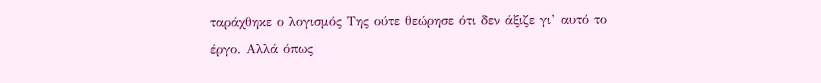ταράχθηκε ο λογισμός Της ούτε θεώρησε ότι δεν άξιζε γι’ αυτό το έργο. Αλλά όπως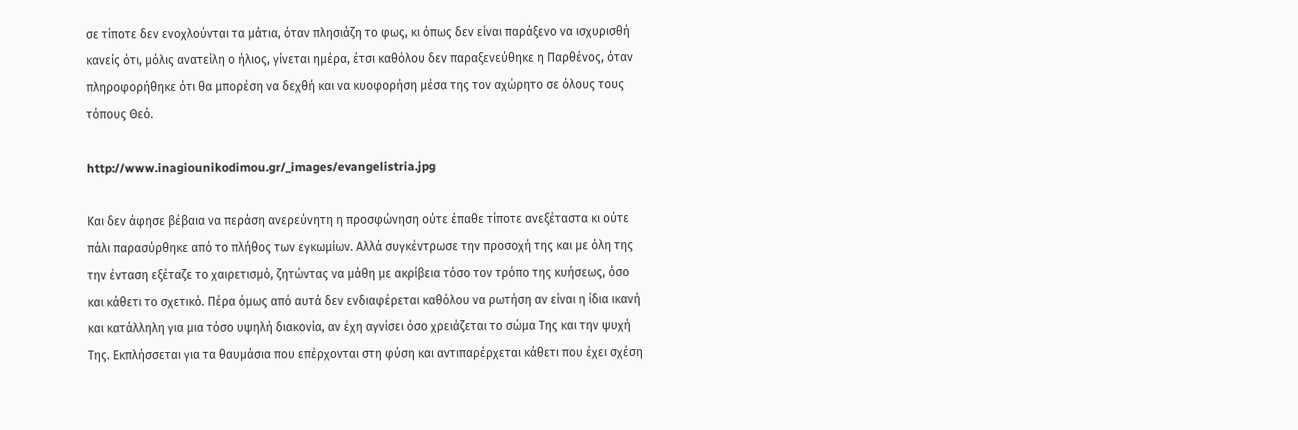σε τίποτε δεν ενοχλούνται τα μάτια, όταν πλησιάζη το φως, κι όπως δεν είναι παράξενο να ισχυρισθή κανείς ότι, μόλις ανατείλη ο ήλιος, γίνεται ημέρα, έτσι καθόλου δεν παραξενεύθηκε η Παρθένος, όταν πληροφορήθηκε ότι θα μπορέση να δεχθή και να κυοφορήση μέσα της τον αχώρητο σε όλους τους τόπους Θεό.

http://www.inagiounikodimou.gr/_images/evangelistria.jpg

Και δεν άφησε βέβαια να περάση ανερεύνητη η προσφώνηση ούτε έπαθε τίποτε ανεξέταστα κι ούτε πάλι παρασύρθηκε από το πλήθος των εγκωμίων. Αλλά συγκέντρωσε την προσοχή της και με όλη της την ένταση εξέταζε το χαιρετισμό, ζητώντας να μάθη με ακρίβεια τόσο τον τρόπο της κυήσεως, όσο και κάθετι το σχετικό. Πέρα όμως από αυτά δεν ενδιαφέρεται καθόλου να ρωτήση αν είναι η ίδια ικανή και κατάλληλη για μια τόσο υψηλή διακονία, αν έχη αγνίσει όσο χρειάζεται το σώμα Της και την ψυχή Της. Εκπλήσσεται για τα θαυμάσια που επέρχονται στη φύση και αντιπαρέρχεται κάθετι που έχει σχέση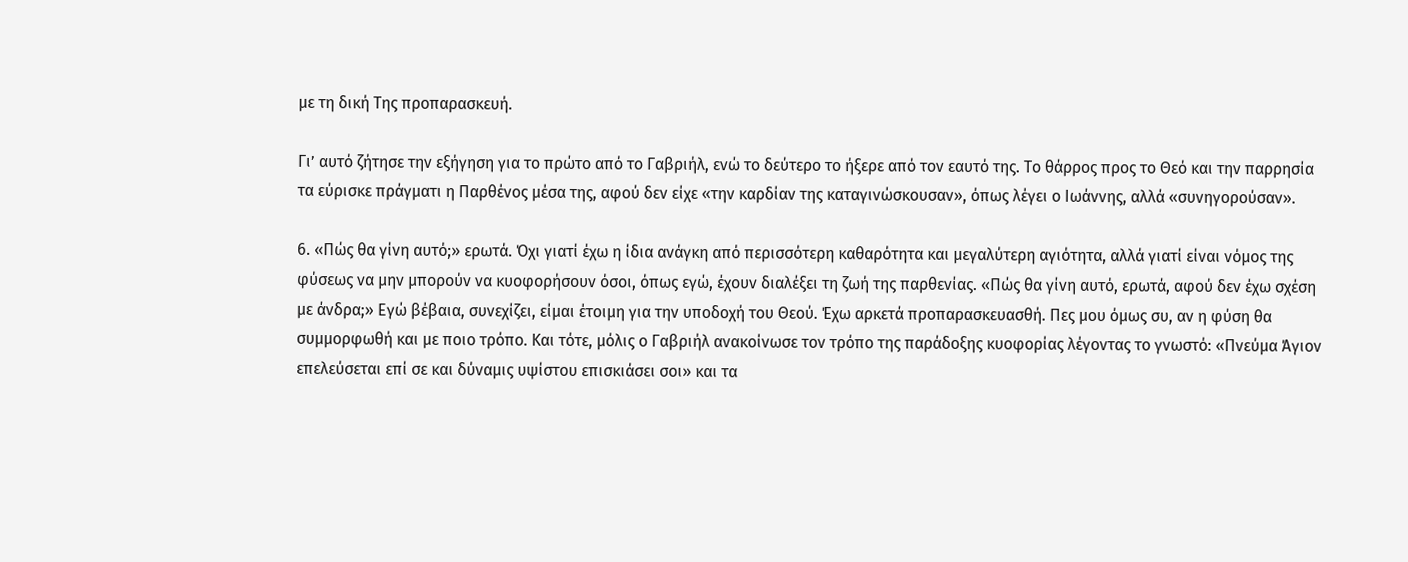με τη δική Της προπαρασκευή.

Γι’ αυτό ζήτησε την εξήγηση για το πρώτο από το Γαβριήλ, ενώ το δεύτερο το ήξερε από τον εαυτό της. Το θάρρος προς το Θεό και την παρρησία τα εύρισκε πράγματι η Παρθένος μέσα της, αφού δεν είχε «την καρδίαν της καταγινώσκουσαν», όπως λέγει ο Ιωάννης, αλλά «συνηγορούσαν».

6. «Πώς θα γίνη αυτό;» ερωτά. Όχι γιατί έχω η ίδια ανάγκη από περισσότερη καθαρότητα και μεγαλύτερη αγιότητα, αλλά γιατί είναι νόμος της φύσεως να μην μπορούν να κυοφορήσουν όσοι, όπως εγώ, έχουν διαλέξει τη ζωή της παρθενίας. «Πώς θα γίνη αυτό, ερωτά, αφού δεν έχω σχέση με άνδρα;» Εγώ βέβαια, συνεχίζει, είμαι έτοιμη για την υποδοχή του Θεού. Έχω αρκετά προπαρασκευασθή. Πες μου όμως συ, αν η φύση θα συμμορφωθή και με ποιο τρόπο. Kαι τότε, μόλις ο Γαβριήλ ανακοίνωσε τον τρόπο της παράδοξης κυοφορίας λέγοντας το γνωστό: «Πνεύμα Άγιον επελεύσεται επί σε και δύναμις υψίστου επισκιάσει σοι» και τα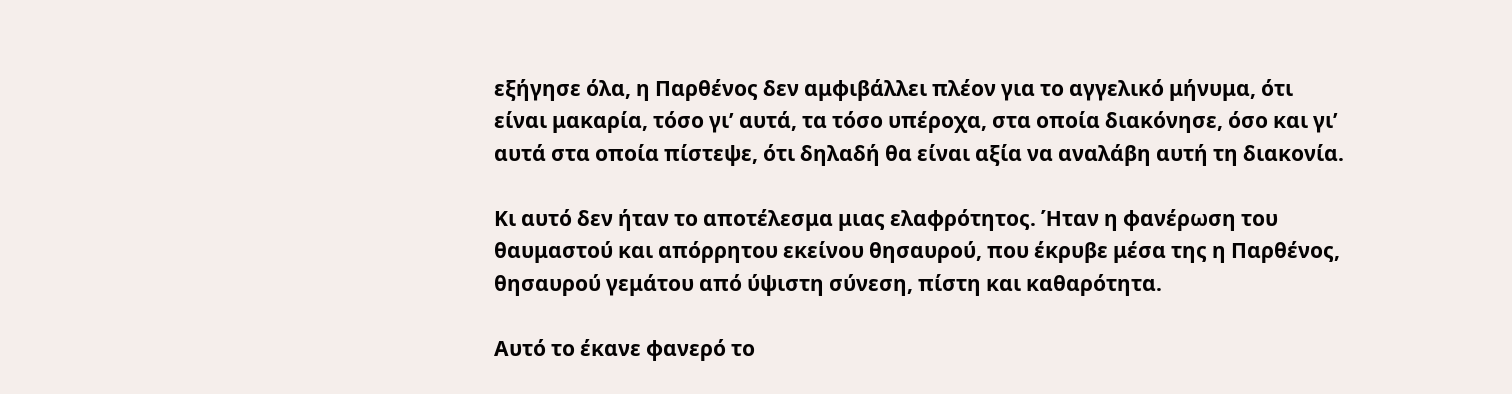εξήγησε όλα, η Παρθένος δεν αμφιβάλλει πλέον για το αγγελικό μήνυμα, ότι είναι μακαρία, τόσο γι’ αυτά, τα τόσο υπέροχα, στα οποία διακόνησε, όσο και γι’ αυτά στα οποία πίστεψε, ότι δηλαδή θα είναι αξία να αναλάβη αυτή τη διακονία.

Κι αυτό δεν ήταν το αποτέλεσμα μιας ελαφρότητος. Ήταν η φανέρωση του θαυμαστού και απόρρητου εκείνου θησαυρού, που έκρυβε μέσα της η Παρθένος, θησαυρού γεμάτου από ύψιστη σύνεση, πίστη και καθαρότητα.

Αυτό το έκανε φανερό το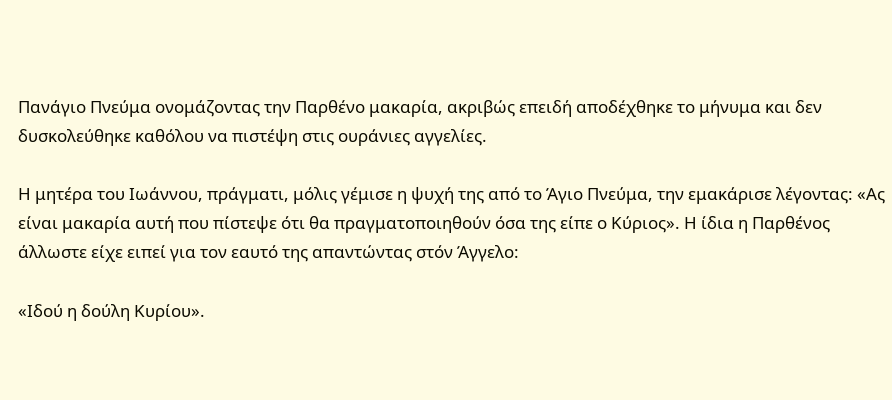Πανάγιο Πνεύμα ονομάζοντας την Παρθένο μακαρία, ακριβώς επειδή αποδέχθηκε το μήνυμα και δεν δυσκολεύθηκε καθόλου να πιστέψη στις ουράνιες αγγελίες.

Η μητέρα του Ιωάννου, πράγματι, μόλις γέμισε η ψυχή της από το Άγιο Πνεύμα, την εμακάρισε λέγοντας: «Ας είναι μακαρία αυτή που πίστεψε ότι θα πραγματοποιηθούν όσα της είπε ο Κύριος». Η ίδια η Παρθένος άλλωστε είχε ειπεί για τον εαυτό της απαντώντας στόν Άγγελο:

«Ιδού η δούλη Κυρίου».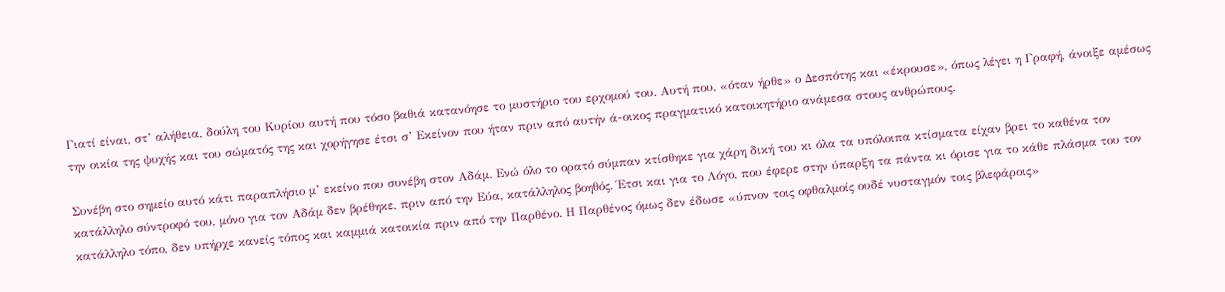Γιατί είναι, στ’ αλήθεια, δούλη του Kυρίoυ αυτή που τόσο βαθιά κατανόησε το μυστήριο του ερχομού του. Αυτή που, «όταν ήρθε» ο Δεσπότης και «έκρουσε», όπως λέγει η Γραφή, άνοιξε αμέσως την οικία της ψυχής και του σώματός της και χορήγησε έτσι σ’ Εκείνον που ήταν πριν από αυτήν ά-οικος πραγματικό κατοικητήριο ανάμεσα στους ανθρώπους.

Συνέβη στο σημείο αυτό κάτι παραπλήσιο μ’ εκείνο που συνέβη στον Αδάμ. Ενώ όλο το ορατό σύμπαν κτίσθηκε για χάρη δική του κι όλα τα υπόλοιπα κτίσματα είχαν βρει το καθένα τον κατάλληλο σύντροφό του, μόνο για τον Αδάμ δεν βρέθηκε, πριν από την Εύα, κατάλληλος βοηθός. Έτσι και για το Λόγο, που έφερε στην ύπαρξη τα πάντα κι όρισε για το κάθε πλάσμα του τον κατάλληλο τόπο, δεν υπήρχε κανείς τόπος και καμμιά κατοικία πριν από την Παρθένο. Η Παρθένος όμως δεν έδωσε «ύπνον τοις οφθαλμοίς ουδέ νυσταγμόν τοις βλεφάροις»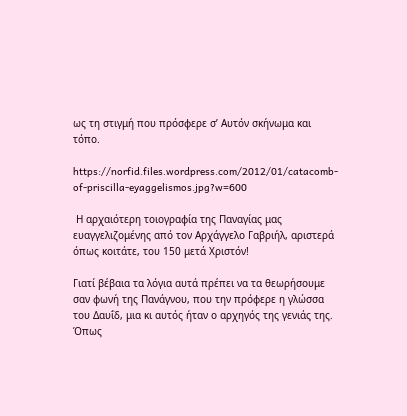ως τη στιγμή που πρόσφερε σ’ Αυτόν σκήνωμα και τόπο.

https://norfid.files.wordpress.com/2012/01/catacomb-of-priscilla-eyaggelismos.jpg?w=600

 Η αρχαιότερη τοιογραφία της Παναγίας μας ευαγγελιζομένης από τον Αρχάγγελο Γαβριήλ, αριστερά όπως κοιτάτε, του 150 μετά Χριστόν!

Γιατί βέβαια τα λόγια αυτά πρέπει να τα θεωρήσουμε σαν φωνή της Πανάγνου, που την πρόφερε η γλώσσα του Δαυΐδ, μια κι αυτός ήταν ο αρχηγός της γενιάς της. Όπως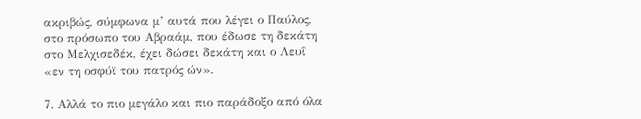ακριβώς, σύμφωνα μ’ αυτά που λέγει ο Παύλος, στο πρόσωπο του Αβραάμ, που έδωσε τη δεκάτη στο Μελχισεδέκ, έχει δώσει δεκάτη και ο Λευΐ «εν τη οσφύϊ του πατρός ών».

7. Αλλά το πιο μεγάλο και πιο παράδοξο από όλα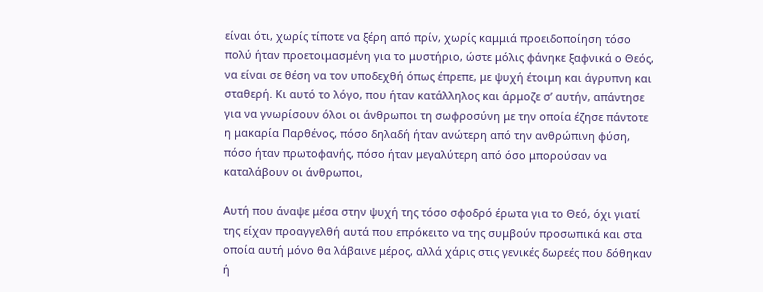είναι ότι, χωρίς τίποτε να ξέρη από πρίν, χωρίς καμμιά προειδοποίηση τόσο πολύ ήταν προετοιμασμένη για το μυστήριο, ώστε μόλις φάνηκε ξαφνικά ο Θεός, να είναι σε θέση να τον υποδεχθή όπως έπρεπε, με ψυχή έτοιμη και άγρυπνη και σταθερή. Κι αυτό το λόγο, που ήταν κατάλληλος και άρμοζε σ’ αυτήν, απάντησε για να γνωρίσουν όλοι oι άνθρωποι τη σωφροσύνη με την οποία έζησε πάντοτε η μακαρία Παρθένος, πόσο δηλαδή ήταν ανώτερη από την ανθρώπινη φύση, πόσο ήταν πρωτοφανής, πόσο ήταν μεγαλύτερη από όσο μπορούσαν να καταλάβουν oι άνθρωποι,

Αυτή που άναψε μέσα στην ψυχή της τόσο σφοδρό έρωτα για το Θεό, όχι γιατί της είχαν προαγγελθή αυτά που επρόκειτο να της συμβούν προσωπικά και στα οποία αυτή μόνο θα λάβαινε μέρος, αλλά χάρις στις γενικές δωρεές που δόθηκαν ή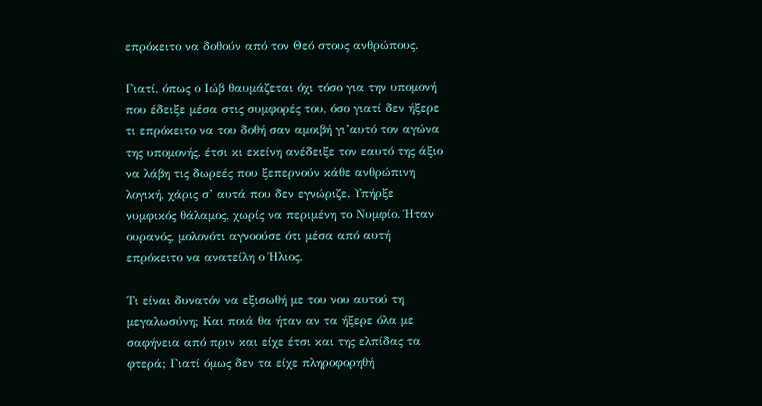επρόκειτο να δοθούν από τον Θεό στους ανθρώπους.

Γιατί, όπως ο Ιώβ θαυμάζεται όχι τόσο για την υπομονή που έδειξε μέσα στις συμφορές του, όσο γιατί δεν ήξερε τι επρόκειτο να του δοθή σαν αμοιβή γι’αυτό τον αγώνα της υπομονής, έτσι κι εκείνη ανέδειξε τον εαυτό της άξιο να λάβη τις δωρεές που ξεπερνούν κάθε ανθρώπινη λογική, χάρις σ’ αυτά που δεν εγνώριζε. Υπήρξε νυμφικός θάλαμος, χωρίς να περιμένη το Νυμφίο. Ήταν ουρανός, μολονότι αγνοούσε ότι μέσα από αυτή επρόκειτο να ανατείλη ο Ήλιος.

Τι είναι δυνατόν να εξισωθή με του νου αυτού τη μεγαλωσύνη; Και ποιά θα ήταν αν τα ήξερε όλα με σαφήνεια από πριν και είχε έτσι και της ελπίδας τα φτερά; Γιατί όμως δεν τα είχε πληροφορηθή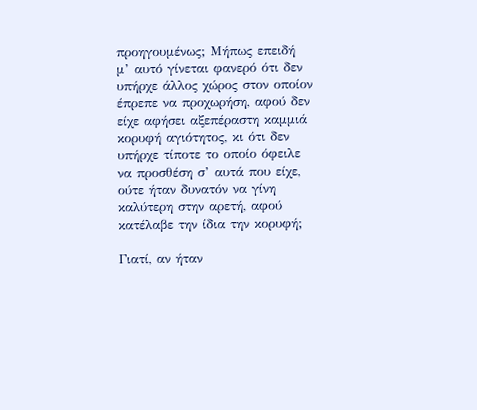προηγουμένως; Μήπως επειδή μ’ αυτό γίνεται φανερό ότι δεν υπήρχε άλλος χώρος στον οποίον έπρεπε να προχωρήση, αφού δεν είχε αφήσει αξεπέραστη καμμιά κορυφή αγιότητος, κι ότι δεν υπήρχε τίποτε το οποίο όφειλε να προσθέση σ’ αυτά που είχε, ούτε ήταν δυνατόν να γίνη καλύτερη στην αρετή, αφού κατέλαβε την ίδια την κορυφή;

Γιατί, αν ήταν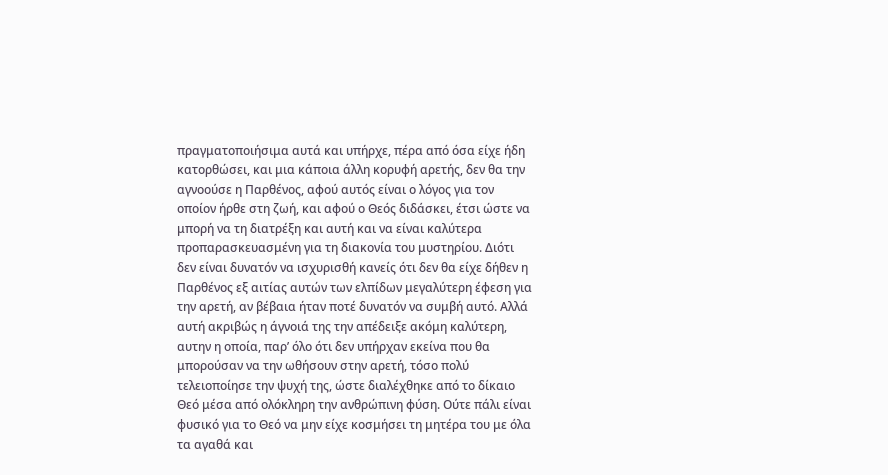πραγματοποιήσιμα αυτά και υπήρχε, πέρα από όσα είχε ήδη κατορθώσει, και μια κάποια άλλη κορυφή αρετής, δεν θα την αγνοούσε η Παρθένος, αφού αυτός είναι ο λόγος για τον οποίον ήρθε στη ζωή, και αφού ο Θεός διδάσκει, έτσι ώστε να μπορή να τη διατρέξη και αυτή και να είναι καλύτερα προπαρασκευασμένη για τη διακονία του μυστηρίου. Διότι δεν είναι δυνατόν να ισχυρισθή κανείς ότι δεν θα είχε δήθεν η Παρθένος εξ αιτίας αυτών των ελπίδων μεγαλύτερη έφεση για την αρετή, αν βέβαια ήταν ποτέ δυνατόν να συμβή αυτό. Αλλά αυτή ακριβώς η άγνοιά της την απέδειξε ακόμη καλύτερη, αυτην η οποία, παρ’ όλο ότι δεν υπήρχαν εκείνα που θα μπορούσαν να την ωθήσουν στην αρετή, τόσο πολύ τελειοποίησε την ψυχή της, ώστε διαλέχθηκε από το δίκαιο Θεό μέσα από ολόκληρη την ανθρώπινη φύση. Ούτε πάλι είναι φυσικό για το Θεό να μην είχε κοσμήσει τη μητέρα του με όλα τα αγαθά και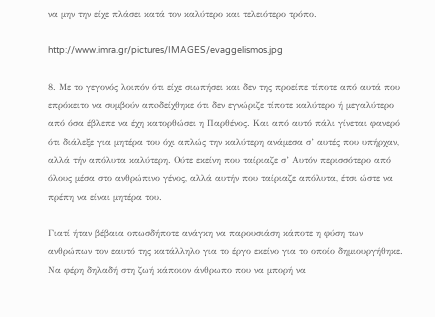να μην την είχε πλάσει κατά τον καλύτερο και τελειότερο τρόπο.

http://www.imra.gr/pictures/IMAGES/evaggelismos.jpg

8. Με το γεγονός λοιπόν ότι είχε σιωπήσει και δεν της προείπε τίποτε από αυτά που επρόκειτο να συμβούν απoδείχθηκε ότι δεν εγνώριζε τίποτε καλύτερο ή μεγαλύτερο από όσα έβλεπε να έχη κατορθώσει η Παρθένος. Kαι από αυτό πάλι γίνεται φανερό ότι διάλεξε για μητέρα του όχι απλώς την καλύτερη ανάμεσα σ’ αυτές που υπήρχαν, αλλά τήν απόλυτα καλύτερη. Ούτε εκείνη που ταίριαζε σ’ Αυτόν περισσότερο από όλους μέσα στο ανθρώπινο γένος, αλλά αυτήν που ταίριαζε απόλυτα, έτσι ώστε να πρέπη να είναι μητέρα του.

Γιατί ήταν βέβαια οπωσδήποτε ανάγκη να παρουσιάση κάποτε η φύση των ανθρώπων τον εαυτό της κατάλληλο για το έργο εκείνο για το οποίο δημιουργήθηκε. Να φέρη δηλαδή στη ζωή κάποιον άνθρωπο που να μπορή να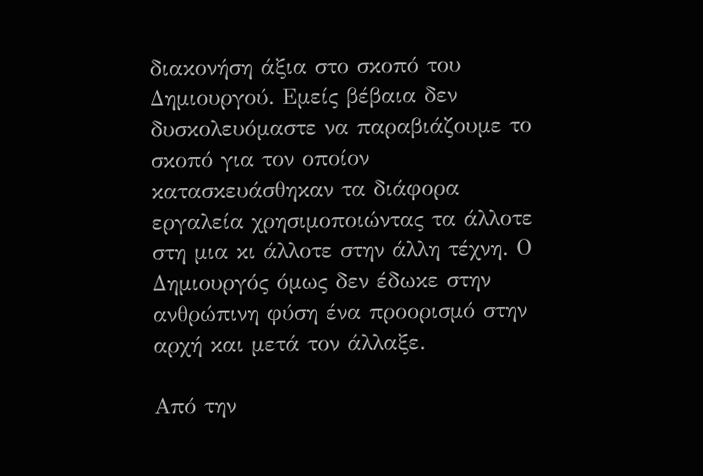διακονήση άξια στο σκοπό του Δημιουργού. Εμείς βέβαια δεν δυσκολευόμαστε να παραβιάζουμε το σκοπό για τον οποίον κατασκευάσθηκαν τα διάφορα εργαλεία χρησιμοποιώντας τα άλλοτε στη μια κι άλλοτε στην άλλη τέχνη. Ο Δημιουργός όμως δεν έδωκε στην ανθρώπινη φύση ένα προορισμό στην αρχή και μετά τον άλλαξε.

Από την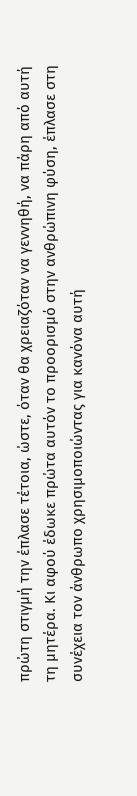πρώτη στιγμή την έπλασε τέτοια, ώστε, όταν θα χρειαζόταν να γεννηθή, να πάρη από αυτή τη μητέρα. Κι αφού έδωκε πρώτα αυτόν το προορισμό στην ανθρώπινη φύση, έπλασε στη συνέχεια τον άνθρωπο χρησιμοποιώντας για κανόνα αυτή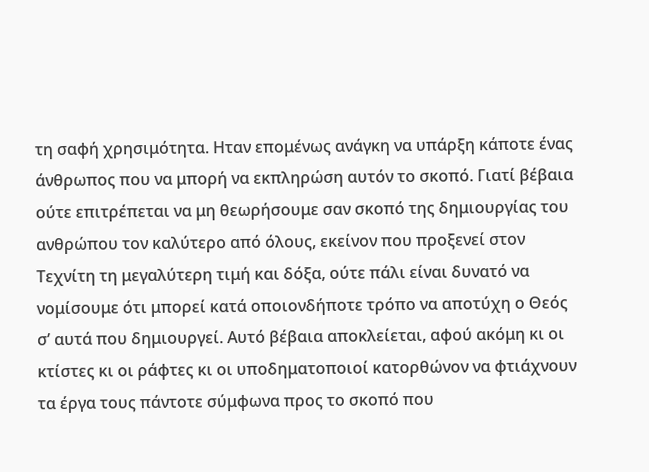τη σαφή χρησιμότητα. Ηταν επομένως ανάγκη να υπάρξη κάποτε ένας άνθρωπος που να μπορή να εκπληρώση αυτόν το σκοπό. Γιατί βέβαια ούτε επιτρέπεται να μη θεωρήσουμε σαν σκοπό της δημιουργίας του ανθρώπου τον καλύτερο από όλους, εκείνον που προξενεί στον Τεχνίτη τη μεγαλύτερη τιμή και δόξα, ούτε πάλι είναι δυνατό να νομίσουμε ότι μπορεί κατά οποιονδήποτε τρόπο να αποτύχη ο Θεός σ’ αυτά που δημιουργεί. Αυτό βέβαια αποκλείεται, αφού ακόμη κι oι κτίστες κι oι ράφτες κι οι υποδηματοποιοί κατορθώνον να φτιάχνουν τα έργα τους πάντοτε σύμφωνα προς το σκοπό που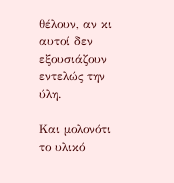θέλουν, αν κι αυτοί δεν εξουσιάζουν εντελώς την ύλη.

Kαι μολονότι το υλικό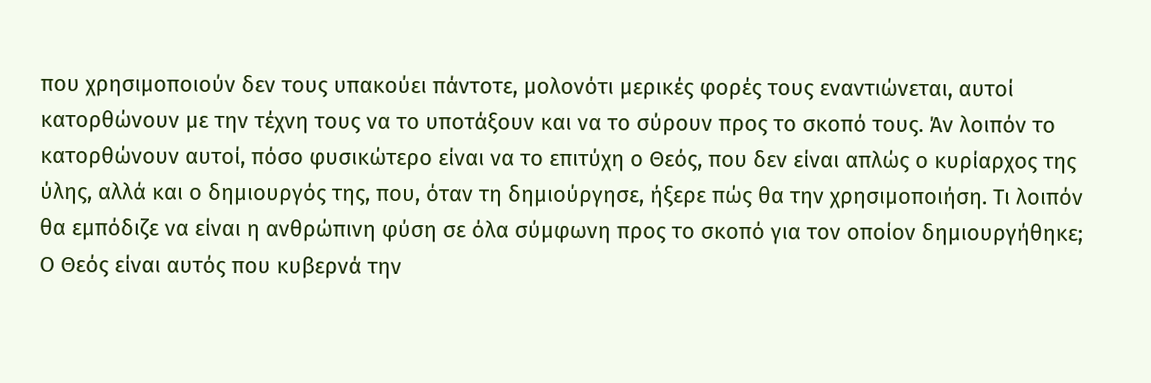που χρησιμοποιούν δεν τους υπακούει πάντοτε, μολονότι μερικές φορές τους εναντιώνεται, αυτοί κατορθώνουν με την τέχνη τους να το υποτάξουν και να το σύρουν προς το σκοπό τους. Άν λοιπόν το κατορθώνουν αυτοί, πόσο φυσικώτερο είναι να το επιτύχη ο Θεός, που δεν είναι απλώς ο κυρίαρχος της ύλης, αλλά και ο δημιουργός της, που, όταν τη δημιούργησε, ήξερε πώς θα την χρησιμοποιήση. Τι λοιπόν θα εμπόδιζε να είναι η ανθρώπινη φύση σε όλα σύμφωνη προς το σκοπό για τον οποίον δημιουργήθηκε; Ο Θεός είναι αυτός που κυβερνά την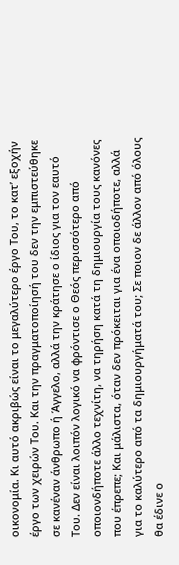οικονομία. Κι αυτό ακριβώς είναι το μεγαλύτερο έργο Του, το κατ’ εξοχήν έργο των χειρών Του. Και την πραγματοποίησή του δεν την εμπιστεύθηκε σε κανέναν άνθρωπο ή Άγγελο, αλλά την κράτησε ο ίδιος για τον εαυτό Του. Δεν είναι λοιπόν λογικό να φρόντισε ο Θεός περισσότερο από οποιονδήποτε άλλο τεχνίτη, να τηρήση κατά τη δημιουργία τους κανόνες που έπρεπε; Και μάλιστα, όταν δεν πρόκειται για ένα οποιοδήποτε, αλλά για το καλύτερο από τα δημιουργήματά του; Σε ποιον δε άλλον από όλους θα έδινε ο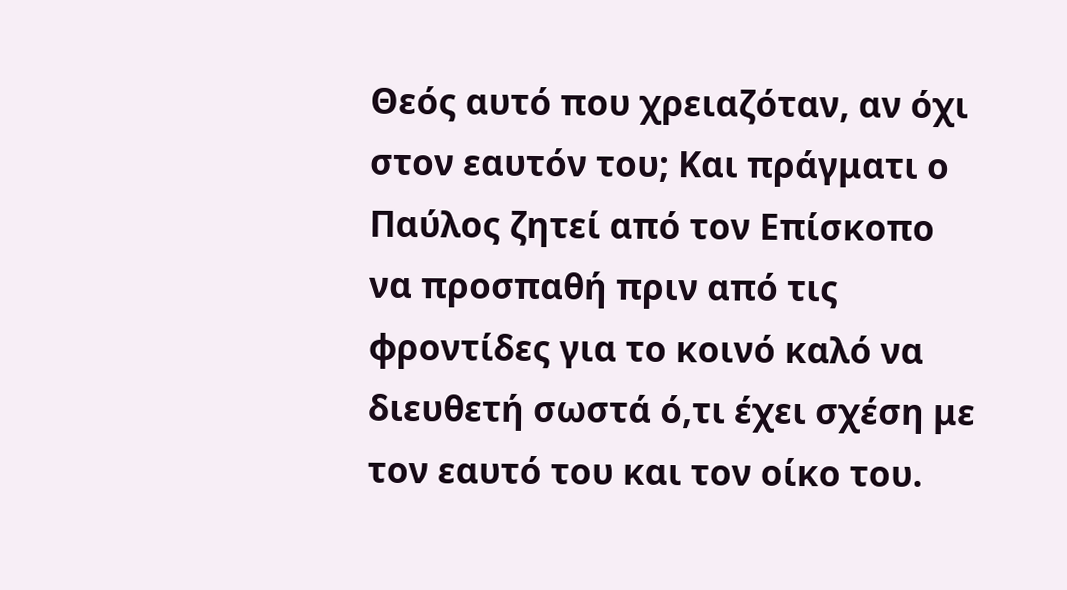Θεός αυτό που χρειαζόταν, αν όχι στον εαυτόν του; Και πράγματι ο Παύλος ζητεί από τον Επίσκοπο να προσπαθή πριν από τις φροντίδες για το κοινό καλό να διευθετή σωστά ό,τι έχει σχέση με τον εαυτό του και τον οίκο του.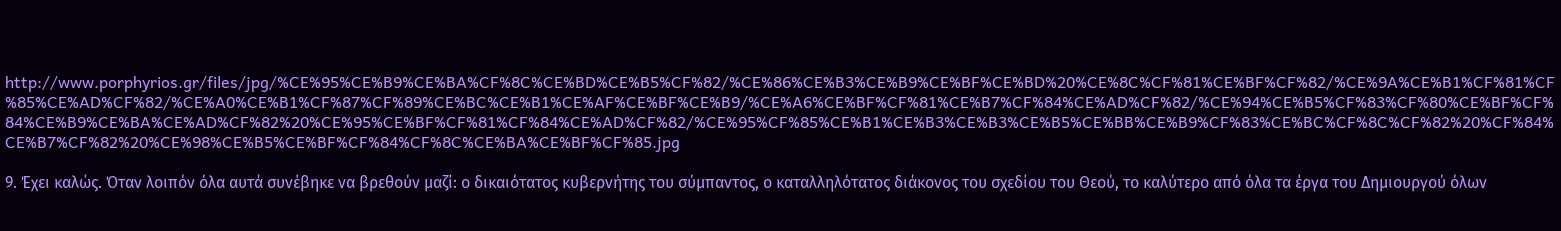http://www.porphyrios.gr/files/jpg/%CE%95%CE%B9%CE%BA%CF%8C%CE%BD%CE%B5%CF%82/%CE%86%CE%B3%CE%B9%CE%BF%CE%BD%20%CE%8C%CF%81%CE%BF%CF%82/%CE%9A%CE%B1%CF%81%CF%85%CE%AD%CF%82/%CE%A0%CE%B1%CF%87%CF%89%CE%BC%CE%B1%CE%AF%CE%BF%CE%B9/%CE%A6%CE%BF%CF%81%CE%B7%CF%84%CE%AD%CF%82/%CE%94%CE%B5%CF%83%CF%80%CE%BF%CF%84%CE%B9%CE%BA%CE%AD%CF%82%20%CE%95%CE%BF%CF%81%CF%84%CE%AD%CF%82/%CE%95%CF%85%CE%B1%CE%B3%CE%B3%CE%B5%CE%BB%CE%B9%CF%83%CE%BC%CF%8C%CF%82%20%CF%84%CE%B7%CF%82%20%CE%98%CE%B5%CE%BF%CF%84%CF%8C%CE%BA%CE%BF%CF%85.jpg

9. Έχει καλώς. Όταν λοιπόν όλα αυτά συνέβηκε να βρεθούν μαζί: ο δικαιότατος κυβερνήτης του σύμπαντος, ο καταλληλότατος διάκονος του σχεδίου του Θεού, το καλύτερο από όλα τα έργα του Δημιουργού όλων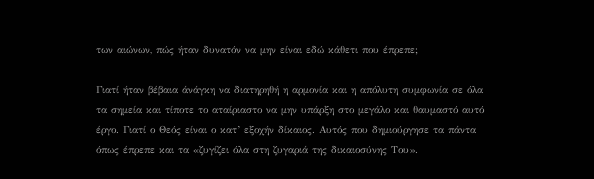των αιώνων, πώς ήταν δυνατόν να μην είναι εδώ κάθετι που έπρεπε;

Γιατί ήταν βέβαια άνάγκη να διατηρηθή η αρμονία και η απόλυτη συμφωνία σε όλα τα σημεία και τίποτε το αταίριαστο να μην υπάρξη στο μεγάλο και θαυμαστό αυτό έργο. Γιατί ο Θεός είναι ο κατ’ εξοχήν δίκαιος. Αυτός που δημιούργησε τα πάντα όπως έπρεπε και τα «ζυγίζει όλα στη ζυγαριά της δικαιοσύνης Του».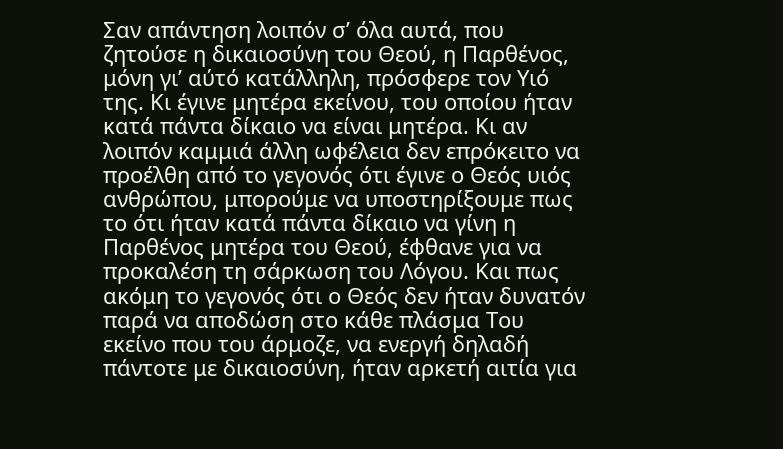Σαν απάντηση λοιπόν σ’ όλα αυτά, που ζητούσε η δικαιοσύνη του Θεού, η Παρθένος, μόνη γι’ αύτό κατάλληλη, πρόσφερε τον Υιό της. Κι έγινε μητέρα εκείνου, του οποίου ήταν κατά πάντα δίκαιo να είναι μητέρα. Κι αν λοιπόν καμμιά άλλη ωφέλεια δεν επρόκειτο να προέλθη από το γεγονός ότι έγινε ο Θεός υιός ανθρώπου, μπορούμε να υποστηρίξουμε πως το ότι ήταν κατά πάντα δίκαιο να γίνη η Παρθένος μητέρα του Θεού, έφθανε για να προκαλέση τη σάρκωση του Λόγου. Kαι πως ακόμη το γεγονός ότι ο Θεός δεν ήταν δυνατόν παρά να αποδώση στο κάθε πλάσμα Του εκείνο που του άρμοζε, να ενεργή δηλαδή πάντοτε με δικαιοσύνη, ήταν αρκετή αιτία για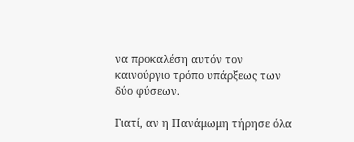να προκαλέση αυτόν τον καινούργιο τρόπο υπάρξεως των δύο φύσεων.

Γιατί, αν η Πανάμωμη τήρησε όλα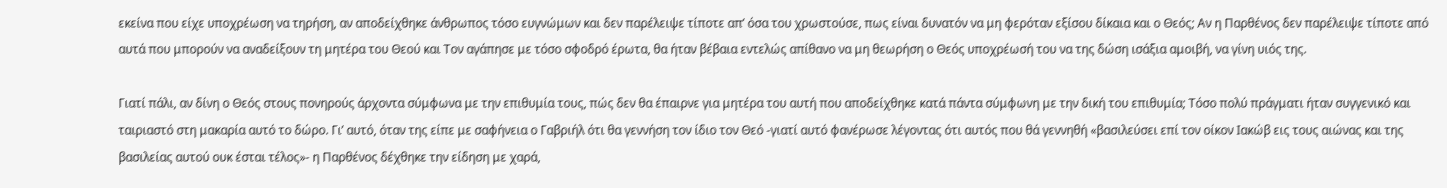εκείνα που είχε υποχρέωση να τηρήση, αν αποδείχθηκε άνθρωπος τόσο ευγνώμων και δεν παρέλειψε τίποτε απ’ όσα του χρωστούσε, πως είναι δυνατόν να μη φερόταν εξίσου δίκαια και ο Θεός; Αν η Παρθένος δεν παρέλειψε τίποτε από αυτά που μπορούν να αναδείξουν τη μητέρα του Θεού και Τον αγάπησε με τόσο σφοδρό έρωτα, θα ήταν βέβαια εντελώς απίθανο να μη θεωρήση ο Θεός υποχρέωσή του να της δώση ισάξια αμοιβή, να γίνη υιός της.

Γιατί πάλι, αν δίνη ο Θεός στους πονηρούς άρχοντα σύμφωνα με την επιθυμία τους, πώς δεν θα έπαιρνε για μητέρα του αυτή που αποδείχθηκε κατά πάντα σύμφωνη με την δική του επιθυμία; Τόσο πολύ πράγματι ήταν συγγενικό και ταιριαστό στη μακαρία αυτό το δώρο. Γι’ αυτό, όταν της είπε με σαφήνεια ο Γαβριήλ ότι θα γεννήση τον ίδιο τον Θεό -γιατί αυτό φανέρωσε λέγοντας ότι αυτός που θά γεννηθή «βασιλεύσει επί τον οίκον Ιακώβ εις τους αιώνας και της βασιλείας αυτού ουκ έσται τέλος»- η Παρθένος δέχθηκε την είδηση με χαρά,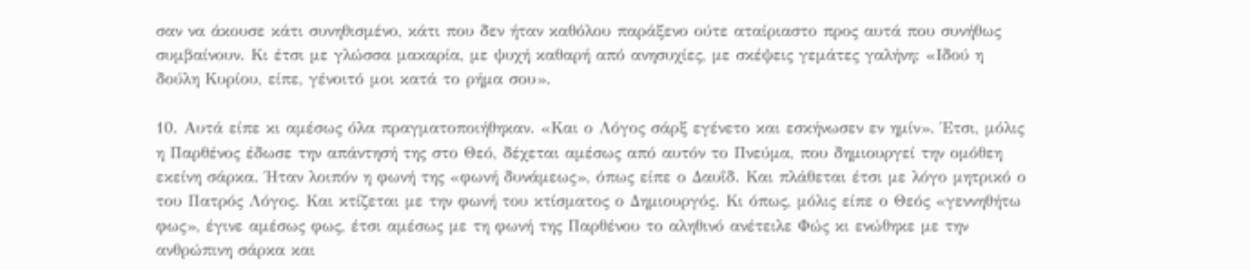σαν να άκουσε κάτι συνηθισμένο, κάτι που δεν ήταν καθόλου παράξενο ούτε αταίριαστο προς αυτά που συνήθως συμβαίνουν. Κι έτσι με γλώσσα μακαρία, με ψυχή καθαρή από ανησυχίες, με σκέψεις γεμάτες γαλήνη: «Ιδού η δούλη Κυρίου, είπε, γένοιτό μοι κατά το ρήμα σου».

10. Αυτά είπε κι αμέσως όλα πραγματοποιήθηκαν. «Και ο Λόγος σάρξ εγένετο και εσκήνωσεν εν ημίν». Έτσι, μόλις η Παρθένος έδωσε την απάντησή της στο Θεό, δέχεται αμέσως από αυτόν το Πνεύμα, που δημιουργεί την ομόθεη εκείνη σάρκα. Ήταν λοιπόν η φωνή της «φωνή δυνάμεως», όπως είπε ο Δαυΐδ. Και πλάθεται έτσι με λόγο μητρικό ο του Πατρός Λόγος. Και κτίζεται με την φωνή του κτίσματος ο Δημιουργός. Κι όπως, μόλις είπε ο Θεός «γεννηθήτω φως», έγινε αμέσως φως, έτσι αμέσως με τη φωνή της Παρθένου το αληθινό ανέτειλε Φώς κι ενώθηκε με την ανθρώπινη σάρκα και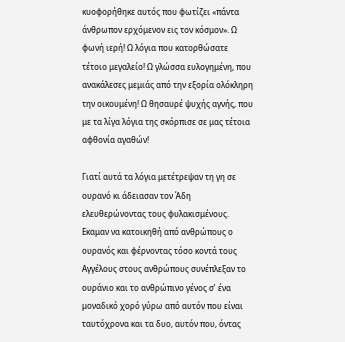κυοφορήθηκε αυτός που φωτίζει «πάντα άνθρωπον ερχόμενον εις τον κόσμον». Ω φωνή ιερή! Ω λόγια που κατορθώσατε τέτοιο μεγαλείο! Ω γλώσσα ευλογημένη, που ανακάλεσες μεμιάς από την εξορία ολόκληρη την οικουμένη! Ω θησαυρέ ψυχής αγνής, που με τα λίγα λόγια της σκόρπισε σε μας τέτοια αφθονία αγαθών!

Γιατί αυτά τα λόγια μετέτρεψαν τη γη σε ουρανό κι άδειασαν τον Άδη ελευθερώνοντας τους φυλακισμένους. Εκαμαν να κατοικηθή από ανθρώπους ο ουρανός και φέρνοντας τόσο κοντά τους Αγγέλους στους ανθρώπους συνέπλεξαν το ουράνιο και το ανθρώπινο γένος σ’ ένα μοναδικό χορό γύρω από αυτόν που είναι ταυτόχρονα και τα δυο, αυτόν που, όντας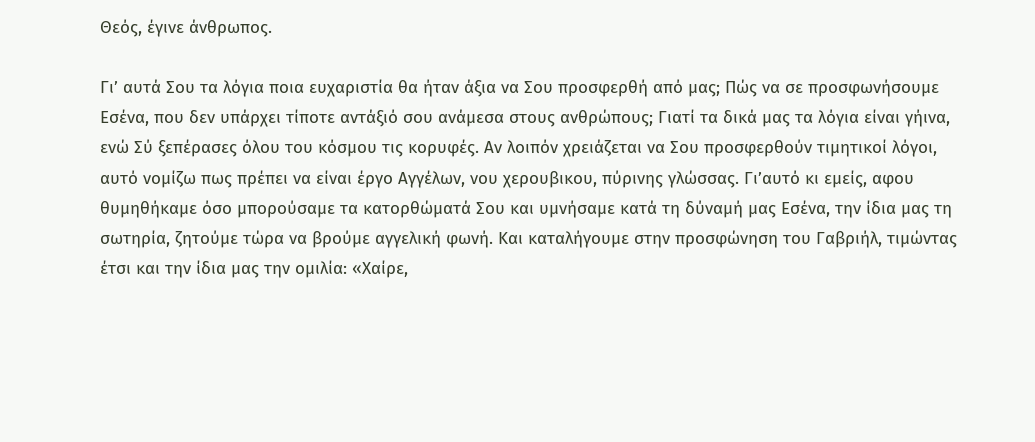Θεός, έγινε άνθρωπος.

Γι’ αυτά Σου τα λόγια ποια ευχαριστία θα ήταν άξια να Σου προσφερθή από μας; Πώς να σε προσφωνήσουμε Εσένα, που δεν υπάρχει τίποτε αντάξιό σου ανάμεσα στους ανθρώπους; Γιατί τα δικά μας τα λόγια είναι γήινα, ενώ Σύ ξεπέρασες όλου του κόσμου τις κορυφές. Αν λοιπόν χρειάζεται να Σου προσφερθούν τιμητικοί λόγοι, αυτό νομίζω πως πρέπει να είναι έργο Αγγέλων, νου χερουβικου, πύρινης γλώσσας. Γι’αυτό κι εμείς, αφου θυμηθήκαμε όσο μπορούσαμε τα κατορθώματά Σου και υμνήσαμε κατά τη δύναμή μας Εσένα, την ίδια μας τη σωτηρία, ζητούμε τώρα να βρούμε αγγελική φωνή. Kαι καταλήγουμε στην προσφώνηση του Γαβριήλ, τιμώντας έτσι και την ίδια μας την ομιλία: «Χαίρε,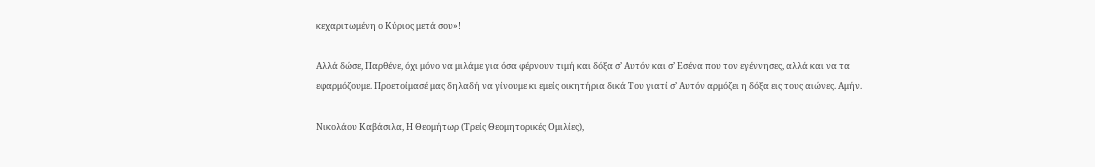κεχαριτωμένη ο Κύριος μετά σου»!

Αλλά δώσε, Παρθένε, όχι μόνο να μιλάμε για όσα φέρνουν τιμή και δόξα σ’ Αυτόν και σ’ Εσένα που τον εγέννησες, αλλά και να τα εφαρμόζουμε. Προετοίμασέ μας δηλαδή να γίνουμε κι εμείς οικητήρια δικά Του γιατί σ’ Αυτόν αρμόζει η δόξα εις τους αιώνες. Αμήν.

Νικολάου Καβάσιλα, Η Θεομήτωρ (Τρείς Θεομητορικές Ομιλίες),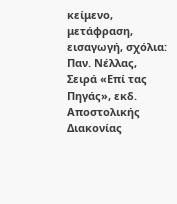κείμενο, μετάφραση, εισαγωγή, σχόλια: Παν. Νέλλας, Σειρά «Επί τας Πηγάς», εκδ. Αποστολικής Διακονίας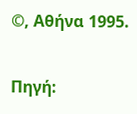©, Αθήνα 1995.

Πηγή: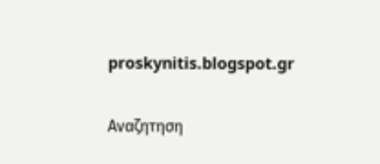proskynitis.blogspot.gr

Αναζητηση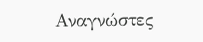Αναγνώστες